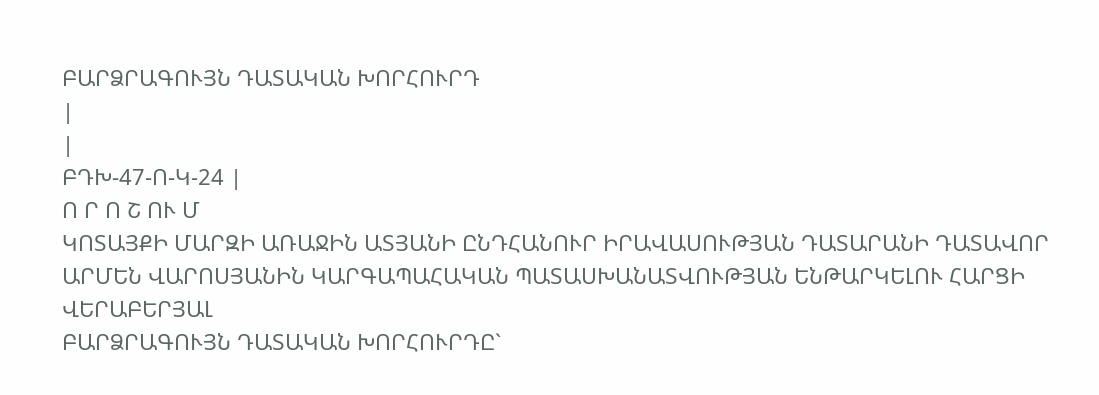ԲԱՐՁՐԱԳՈՒՅՆ ԴԱՏԱԿԱՆ ԽՈՐՀՈՒՐԴ
|
|
ԲԴԽ-47-Ո-Կ-24 |
Ո Ր Ո Շ ՈՒ Մ
ԿՈՏԱՅՔԻ ՄԱՐԶԻ ԱՌԱՋԻՆ ԱՏՅԱՆԻ ԸՆԴՀԱՆՈՒՐ ԻՐԱՎԱՍՈՒԹՅԱՆ ԴԱՏԱՐԱՆԻ ԴԱՏԱՎՈՐ ԱՐՄԵՆ ՎԱՐՈՍՅԱՆԻՆ ԿԱՐԳԱՊԱՀԱԿԱՆ ՊԱՏԱՍԽԱՆԱՏՎՈՒԹՅԱՆ ԵՆԹԱՐԿԵԼՈՒ ՀԱՐՑԻ ՎԵՐԱԲԵՐՅԱԼ
ԲԱՐՁՐԱԳՈՒՅՆ ԴԱՏԱԿԱՆ ԽՈՐՀՈՒՐԴԸ`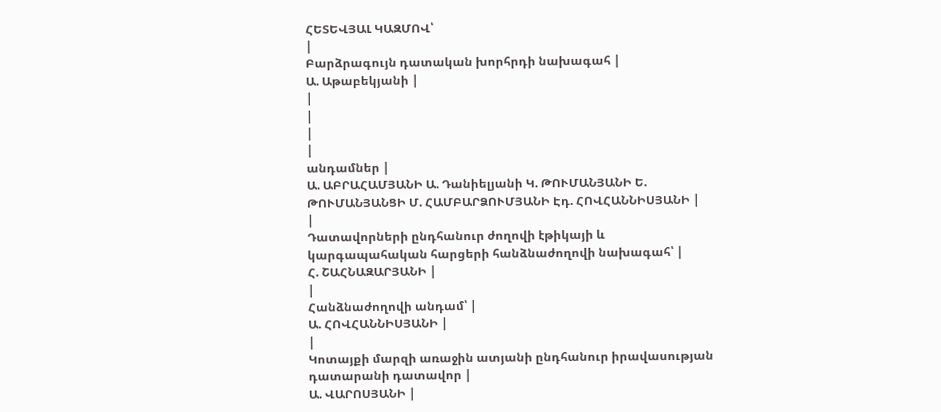ՀԵՏԵՎՅԱԼ ԿԱԶՄՈՎ՝
|
Բարձրագույն դատական խորհրդի նախագահ |
Ա. Աթաբեկյանի |
|
|
|
|
անդամներ |
Ա. ԱԲՐԱՀԱՄՅԱՆԻ Ա. Դանիելյանի Կ. ԹՈՒՄԱՆՅԱՆԻ Ե. ԹՈՒՄԱՆՅԱՆՑԻ Մ. ՀԱՄԲԱՐՁՈՒՄՅԱՆԻ Էդ. ՀՈՎՀԱՆՆԻՍՅԱՆԻ |
|
Դատավորների ընդհանուր ժողովի էթիկայի և կարգապահական հարցերի հանձնաժողովի նախագահ՝ |
Հ. ՇԱՀՆԱԶԱՐՅԱՆԻ |
|
Հանձնաժողովի անդամ՝ |
Ա. ՀՈՎՀԱՆՆԻՍՅԱՆԻ |
|
Կոտայքի մարզի առաջին ատյանի ընդհանուր իրավասության դատարանի դատավոր |
Ա. ՎԱՐՈՍՅԱՆԻ |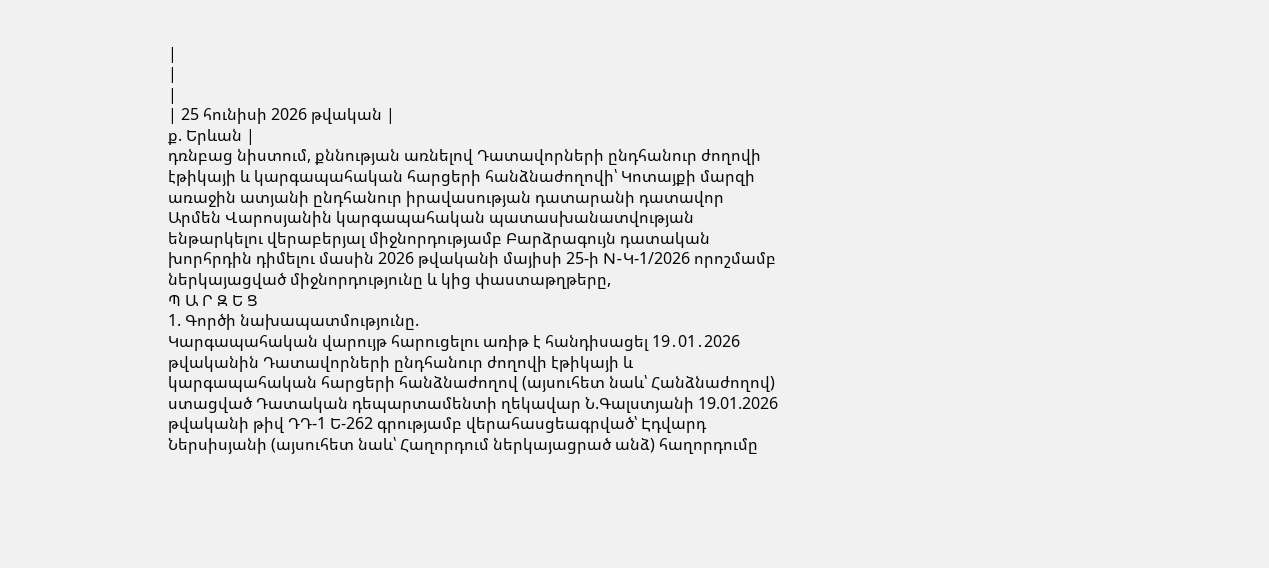|
|
|
| 25 հունիսի 2026 թվական |
ք. Երևան |
դռնբաց նիստում, քննության առնելով Դատավորների ընդհանուր ժողովի էթիկայի և կարգապահական հարցերի հանձնաժողովի՝ Կոտայքի մարզի առաջին ատյանի ընդհանուր իրավասության դատարանի դատավոր Արմեն Վարոսյանին կարգապահական պատասխանատվության ենթարկելու վերաբերյալ միջնորդությամբ Բարձրագույն դատական խորհրդին դիմելու մասին 2026 թվականի մայիսի 25-ի N-Կ-1/2026 որոշմամբ ներկայացված միջնորդությունը և կից փաստաթղթերը,
Պ Ա Ր Զ Ե Ց
1. Գործի նախապատմությունը.
Կարգապահական վարույթ հարուցելու առիթ է հանդիսացել 19․01․2026 թվականին Դատավորների ընդհանուր ժողովի էթիկայի և կարգապահական հարցերի հանձնաժողով (այսուհետ նաև՝ Հանձնաժողով) ստացված Դատական դեպարտամենտի ղեկավար Ն.Գալստյանի 19.01.2026 թվականի թիվ ԴԴ-1 Ե-262 գրությամբ վերահասցեագրված՝ Էդվարդ Ներսիսյանի (այսուհետ նաև՝ Հաղորդում ներկայացրած անձ) հաղորդումը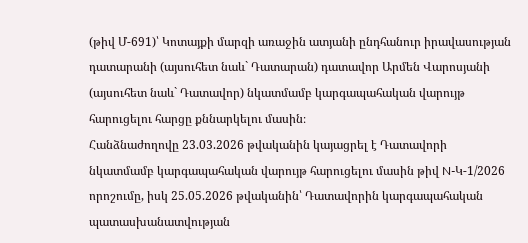(թիվ Մ-691)՝ Կոտայքի մարզի առաջին ատյանի ընդհանուր իրավասության դատարանի (այսուհետ նաև` Դատարան) դատավոր Արմեն Վարոսյանի (այսուհետ նաև` Դատավոր) նկատմամբ կարգապահական վարույթ հարուցելու հարցը քննարկելու մասին։
Հանձնաժողովը 23.03.2026 թվականին կայացրել է Դատավորի նկատմամբ կարգապահական վարույթ հարուցելու մասին թիվ N-Կ-1/2026 որոշումը, իսկ 25.05.2026 թվականին՝ Դատավորին կարգապահական պատասխանատվության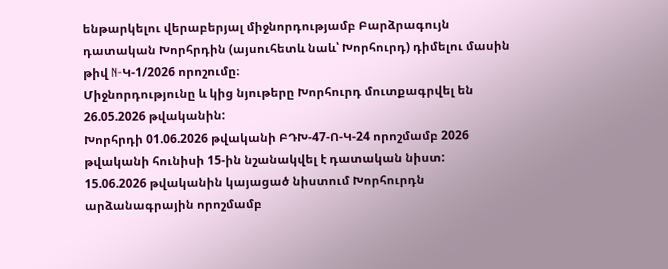ենթարկելու վերաբերյալ միջնորդությամբ Բարձրագույն դատական Խորհրդին (այսուհետև նաև՝ Խորհուրդ) դիմելու մասին թիվ N-Կ-1/2026 որոշումը։
Միջնորդությունը և կից նյութերը Խորհուրդ մուտքագրվել են 26.05.2026 թվականին:
Խորհրդի 01.06.2026 թվականի ԲԴԽ-47-Ո-Կ-24 որոշմամբ 2026 թվականի հունիսի 15-ին նշանակվել է դատական նիստ:
15.06.2026 թվականին կայացած նիստում Խորհուրդն արձանագրային որոշմամբ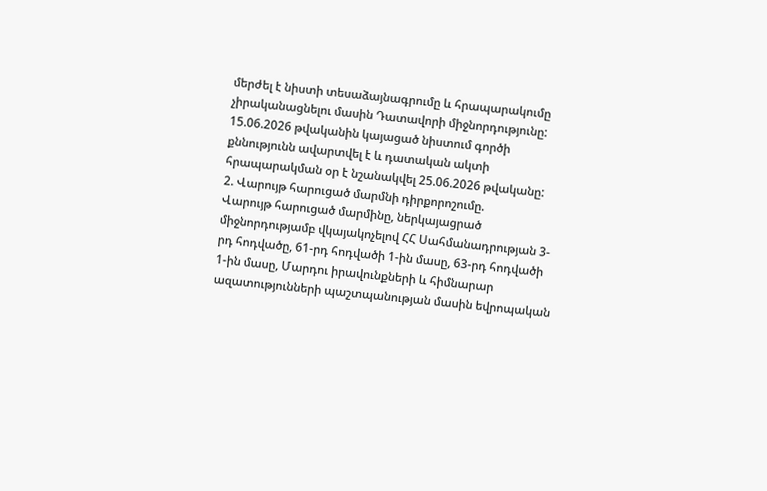մերժել է նիստի տեսաձայնագրումը և հրապարակումը չիրականացնելու մասին Դատավորի միջնորդությունը:
15.06.2026 թվականին կայացած նիստում գործի քննությունն ավարտվել է և դատական ակտի հրապարակման օր է նշանակվել 25.06.2026 թվականը:
2. Վարույթ հարուցած մարմնի դիրքորոշումը.
Վարույթ հարուցած մարմինը, ներկայացրած միջնորդությամբ վկայակոչելով ՀՀ Սահմանադրության 3-րդ հոդվածը, 61-րդ հոդվածի 1-ին մասը, 63-րդ հոդվածի 1-ին մասը, Մարդու իրավունքների և հիմնարար ազատությունների պաշտպանության մասին եվրոպական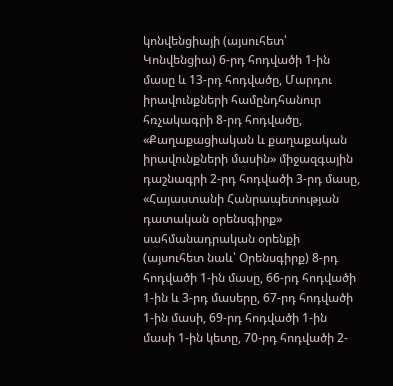կոնվենցիայի (այսուհետ՝ Կոնվենցիա) 6-րդ հոդվածի 1-ին մասը և 13-րդ հոդվածը, Մարդու իրավունքների համընդհանուր հռչակագրի 8-րդ հոդվածը, «Քաղաքացիական և քաղաքական իրավունքների մասին» միջազգային դաշնագրի 2-րդ հոդվածի 3-րդ մասը, «Հայաստանի Հանրապետության դատական օրենսգիրք» սահմանադրական օրենքի (այսուհետ նաև՝ Օրենսգիրք) 8-րդ հոդվածի 1-ին մասը, 66-րդ հոդվածի 1-ին և 3-րդ մասերը, 67-րդ հոդվածի 1-ին մասի, 69-րդ հոդվածի 1-ին մասի 1-ին կետը, 70-րդ հոդվածի 2-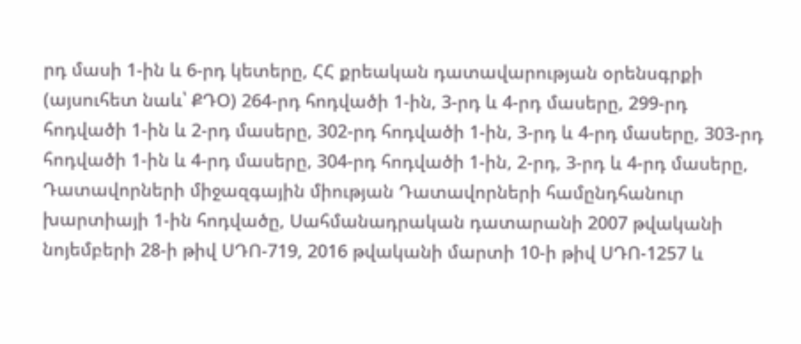րդ մասի 1-ին և 6-րդ կետերը, ՀՀ քրեական դատավարության օրենսգրքի (այսուհետ նաև՝ ՔԴՕ) 264-րդ հոդվածի 1-ին, 3-րդ և 4-րդ մասերը, 299-րդ հոդվածի 1-ին և 2-րդ մասերը, 302-րդ հոդվածի 1-ին, 3-րդ և 4-րդ մասերը, 303-րդ հոդվածի 1-ին և 4-րդ մասերը, 304-րդ հոդվածի 1-ին, 2-րդ, 3-րդ և 4-րդ մասերը, Դատավորների միջազգային միության Դատավորների համընդհանուր խարտիայի 1-ին հոդվածը, Սահմանադրական դատարանի 2007 թվականի նոյեմբերի 28-ի թիվ ՍԴՈ-719, 2016 թվականի մարտի 10-ի թիվ ՍԴՈ-1257 և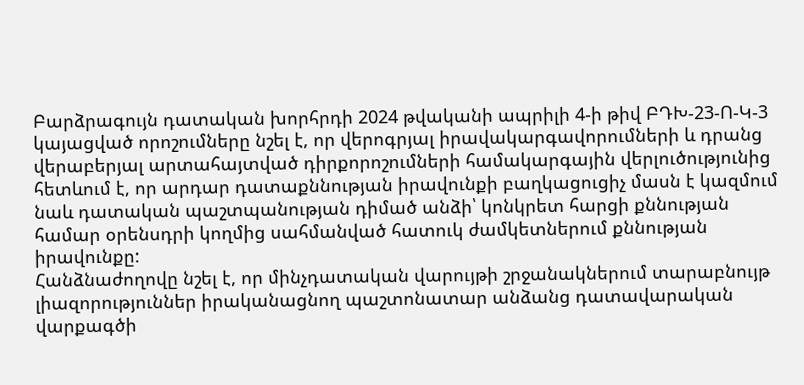Բարձրագույն դատական խորհրդի 2024 թվականի ապրիլի 4-ի թիվ ԲԴԽ-23-Ո-Կ-3 կայացված որոշումները նշել է, որ վերոգրյալ իրավակարգավորումների և դրանց վերաբերյալ արտահայտված դիրքորոշումների համակարգային վերլուծությունից հետևում է, որ արդար դատաքննության իրավունքի բաղկացուցիչ մասն է կազմում նաև դատական պաշտպանության դիմած անձի՝ կոնկրետ հարցի քննության համար օրենսդրի կողմից սահմանված հատուկ ժամկետներում քննության իրավունքը:
Հանձնաժողովը նշել է, որ մինչդատական վարույթի շրջանակներում տարաբնույթ լիազորություններ իրականացնող պաշտոնատար անձանց դատավարական վարքագծի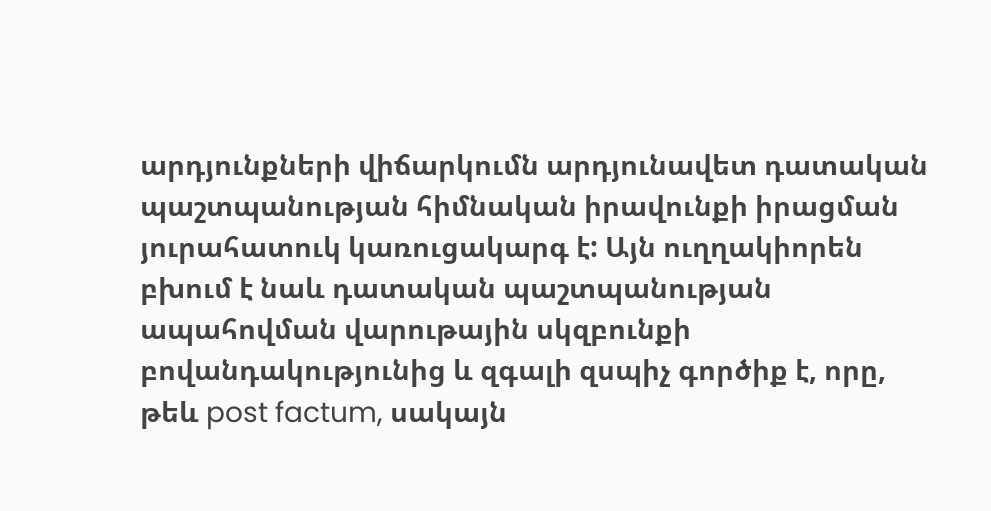արդյունքների վիճարկումն արդյունավետ դատական պաշտպանության հիմնական իրավունքի իրացման յուրահատուկ կառուցակարգ է: Այն ուղղակիորեն բխում է նաև դատական պաշտպանության ապահովման վարութային սկզբունքի բովանդակությունից և զգալի զսպիչ գործիք է, որը, թեև post factum, սակայն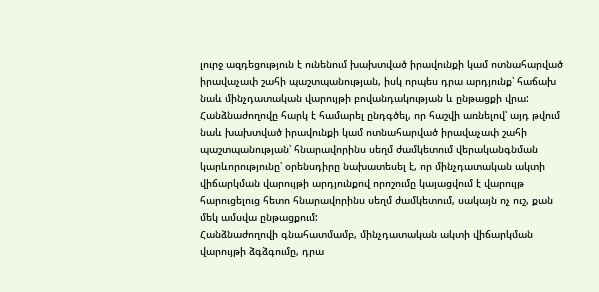լուրջ ազդեցություն է ունենում խախտված իրավունքի կամ ոտնահարված իրավաչափ շահի պաշտպանության, իսկ որպես դրա արդյունք՝ հաճախ նաև մինչդատական վարույթի բովանդակության և ընթացքի վրա:
Հանձնաժողովը հարկ է համարել ընդգծել, որ հաշվի առնելով՝ այդ թվում նաև խախտված իրավունքի կամ ոտնահարված իրավաչափ շահի պաշտպանության՝ հնարավորինս սեղմ ժամկետում վերականգնման կարևորությունը՝ օրենսդիրը նախատեսել է, որ մինչդատական ակտի վիճարկման վարույթի արդյունքով որոշումը կայացվում է վարույթ հարուցելուց հետո հնարավորինս սեղմ ժամկետում, սակայն ոչ ուշ, քան մեկ ամսվա ընթացքում:
Հանձնաժողովի գնահատմամբ, մինչդատական ակտի վիճարկման վարույթի ձգձգումը, դրա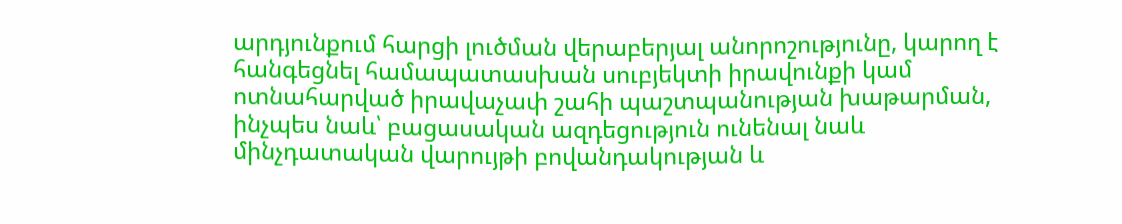արդյունքում հարցի լուծման վերաբերյալ անորոշությունը, կարող է հանգեցնել համապատասխան սուբյեկտի իրավունքի կամ ոտնահարված իրավաչափ շահի պաշտպանության խաթարման, ինչպես նաև՝ բացասական ազդեցություն ունենալ նաև մինչդատական վարույթի բովանդակության և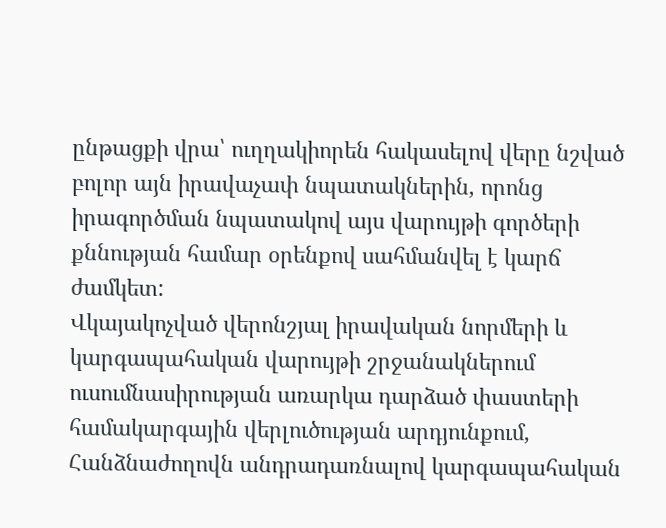ընթացքի վրա՝ ուղղակիորեն հակասելով վերը նշված բոլոր այն իրավաչափ նպատակներին, որոնց իրագործման նպատակով այս վարույթի գործերի քննության համար օրենքով սահմանվել է կարճ ժամկետ:
Վկայակոչված վերոնշյալ իրավական նորմերի և կարգապահական վարույթի շրջանակներում ուսումնասիրության առարկա դարձած փաստերի համակարգային վերլուծության արդյունքում, Հանձնաժողովն անդրադառնալով կարգապահական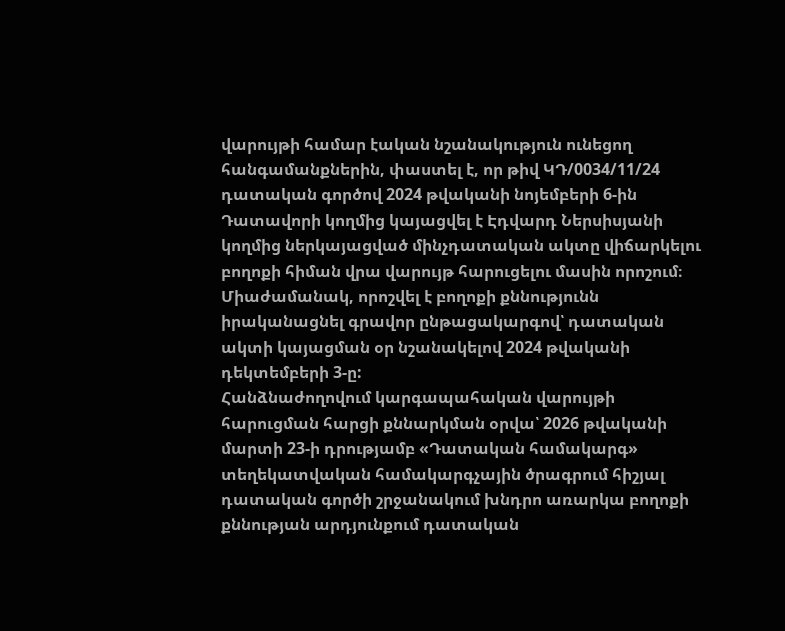վարույթի համար էական նշանակություն ունեցող հանգամանքներին, փաստել է, որ թիվ ԿԴ/0034/11/24 դատական գործով 2024 թվականի նոյեմբերի 6-ին Դատավորի կողմից կայացվել է Էդվարդ Ներսիսյանի կողմից ներկայացված մինչդատական ակտը վիճարկելու բողոքի հիման վրա վարույթ հարուցելու մասին որոշում։ Միաժամանակ, որոշվել է բողոքի քննությունն իրականացնել գրավոր ընթացակարգով՝ դատական ակտի կայացման օր նշանակելով 2024 թվականի դեկտեմբերի 3-ը:
Հանձնաժողովում կարգապահական վարույթի հարուցման հարցի քննարկման օրվա՝ 2026 թվականի մարտի 23-ի դրությամբ «Դատական համակարգ» տեղեկատվական համակարգչային ծրագրում հիշյալ դատական գործի շրջանակում խնդրո առարկա բողոքի քննության արդյունքում դատական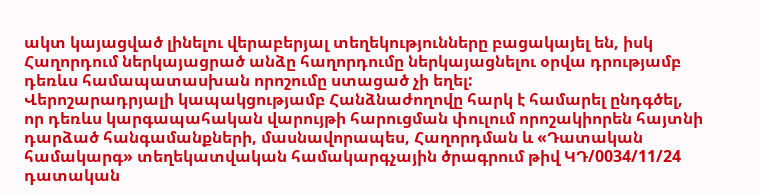ակտ կայացված լինելու վերաբերյալ տեղեկությունները բացակայել են, իսկ Հաղորդում ներկայացրած անձը հաղորդումը ներկայացնելու օրվա դրությամբ դեռևս համապատասխան որոշումը ստացած չի եղել:
Վերոշարադրյալի կապակցությամբ Հանձնաժողովը հարկ է համարել ընդգծել, որ դեռևս կարգապահական վարույթի հարուցման փուլում որոշակիորեն հայտնի դարձած հանգամանքների, մասնավորապես, Հաղորդման և «Դատական համակարգ» տեղեկատվական համակարգչային ծրագրում թիվ ԿԴ/0034/11/24 դատական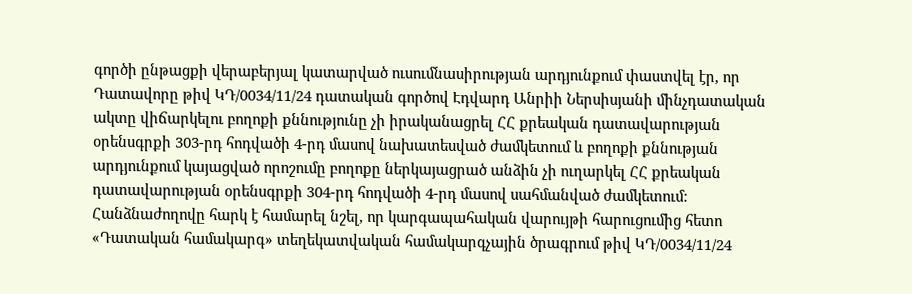գործի ընթացքի վերաբերյալ կատարված ուսումնասիրության արդյունքում փաստվել էր, որ Դատավորը թիվ ԿԴ/0034/11/24 դատական գործով Էդվարդ Անրիի Ներսիսյանի մինչդատական ակտը վիճարկելու բողոքի քննությունը չի իրականացրել ՀՀ քրեական դատավարության օրենսգրքի 303-րդ հոդվածի 4-րդ մասով նախատեսված ժամկետում և բողոքի քննության արդյունքում կայացված որոշումը բողոքը ներկայացրած անձին չի ուղարկել ՀՀ քրեական դատավարության օրենսգրքի 304-րդ հոդվածի 4-րդ մասով սահմանված ժամկետում:
Հանձնաժողովը հարկ է համարել նշել, որ կարգապահական վարույթի հարուցումից հետո «Դատական համակարգ» տեղեկատվական համակարգչային ծրագրում թիվ ԿԴ/0034/11/24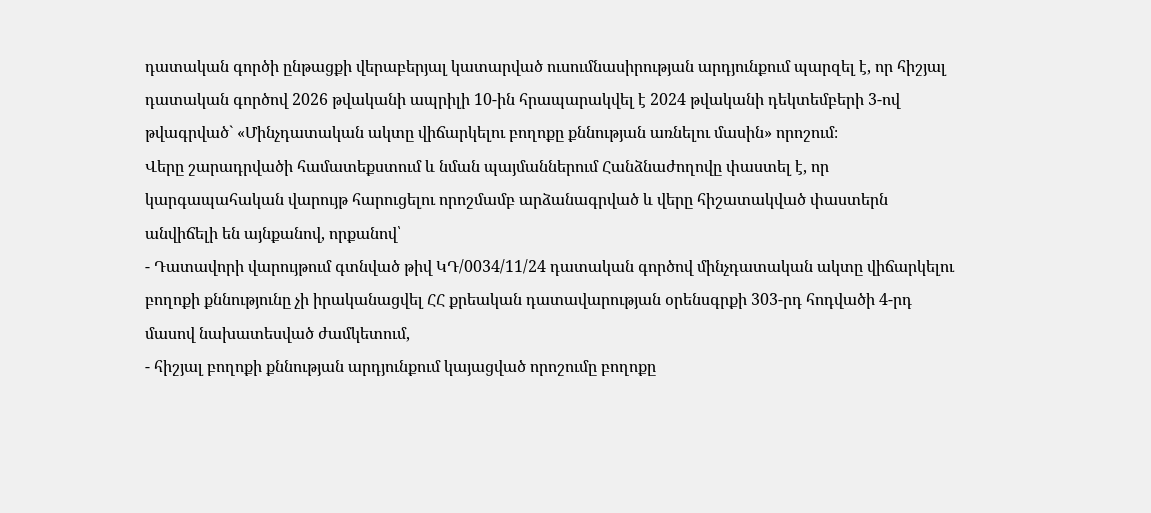դատական գործի ընթացքի վերաբերյալ կատարված ուսումնասիրության արդյունքում պարզել է, որ հիշյալ դատական գործով 2026 թվականի ապրիլի 10-ին հրապարակվել է 2024 թվականի դեկտեմբերի 3-ով թվագրված` «Մինչդատական ակտը վիճարկելու բողոքը քննության առնելու մասին» որոշում։
Վերը շարադրվածի համատեքստում և նման պայմաններում Հանձնաժողովը փաստել է, որ կարգապահական վարույթ հարուցելու որոշմամբ արձանագրված և վերը հիշատակված փաստերն անվիճելի են այնքանով, որքանով՝
- Դատավորի վարույթում գտնված թիվ ԿԴ/0034/11/24 դատական գործով մինչդատական ակտը վիճարկելու բողոքի քննությունը չի իրականացվել ՀՀ քրեական դատավարության օրենսգրքի 303-րդ հոդվածի 4-րդ մասով նախատեսված ժամկետում,
- հիշյալ բողոքի քննության արդյունքում կայացված որոշումը բողոքը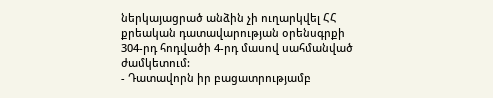ներկայացրած անձին չի ուղարկվել ՀՀ քրեական դատավարության օրենսգրքի 304-րդ հոդվածի 4-րդ մասով սահմանված ժամկետում:
- Դատավորն իր բացատրությամբ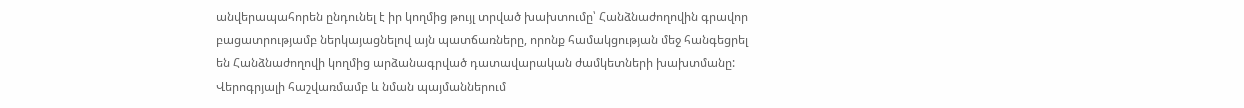անվերապահորեն ընդունել է իր կողմից թույլ տրված խախտումը՝ Հանձնաժողովին գրավոր բացատրությամբ ներկայացնելով այն պատճառները, որոնք համակցության մեջ հանգեցրել են Հանձնաժողովի կողմից արձանագրված դատավարական ժամկետների խախտմանը:
Վերոգրյալի հաշվառմամբ և նման պայմաններում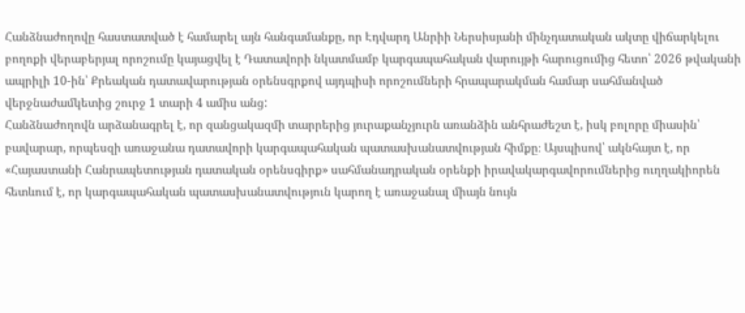Հանձնաժողովը հաստատված է համարել այն հանգամանքը, որ Էդվարդ Անրիի Ներսիսյանի մինչդատական ակտը վիճարկելու բողոքի վերաբերյալ որոշումը կայացվել է Դատավորի նկատմամբ կարգապահական վարույթի հարուցումից հետո՝ 2026 թվականի ապրիլի 10-ին՝ Քրեական դատավարության օրենսգրքով այդպիսի որոշումների հրապարակման համար սահմանված վերջնաժամկետից շուրջ 1 տարի 4 ամիս անց:
Հանձնաժողովն արձանագրել է, որ զանցակազմի տարրերից յուրաքանչյուրն առանձին անհրաժեշտ է, իսկ բոլորը միասին՝ բավարար, որպեսզի առաջանա դատավորի կարգապահական պատասխանատվության հիմքը։ Այսպիսով՝ ակնհայտ է, որ «Հայաստանի Հանրապետության դատական օրենսգիրք» սահմանադրական օրենքի իրավակարգավորումներից ուղղակիորեն հետևում է, որ կարգապահական պատասխանատվություն կարող է առաջանալ միայն նույն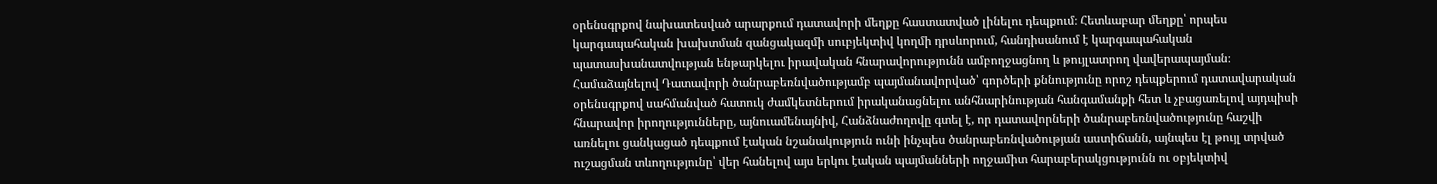օրենսգրքով նախատեսված արարքում դատավորի մեղքը հաստատված լինելու դեպքում։ Հետևաբար մեղքը՝ որպես կարգապահական խախտման զանցակազմի սուբյեկտիվ կողմի դրսևորում, հանդիսանում է կարգապահական պատասխանատվության ենթարկելու իրավական հնարավորությունն ամբողջացնող և թույլատրող վավերապայման։
Համաձայնելով Դատավորի ծանրաբեռնվածությամբ պայմանավորված՝ գործերի քննությունը որոշ դեպքերում դատավարական օրենսգրքով սահմանված հատուկ ժամկետներում իրականացնելու անհնարինության հանգամանքի հետ և չբացառելով այդպիսի հնարավոր իրողությունները, այնուամենայնիվ, Հանձնաժողովը գտել է, որ դատավորների ծանրաբեռնվածությունը հաշվի առնելու ցանկացած դեպքում էական նշանակություն ունի ինչպես ծանրաբեռնվածության աստիճանն, այնպես էլ թույլ տրված ուշացման տևողությունը՝ վեր հանելով այս երկու էական պայմանների ողջամիտ հարաբերակցությունն ու օբյեկտիվ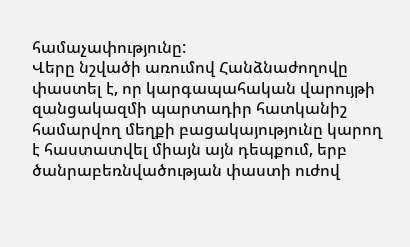համաչափությունը:
Վերը նշվածի առումով Հանձնաժողովը փաստել է, որ կարգապահական վարույթի զանցակազմի պարտադիր հատկանիշ համարվող մեղքի բացակայությունը կարող է հաստատվել միայն այն դեպքում, երբ ծանրաբեռնվածության փաստի ուժով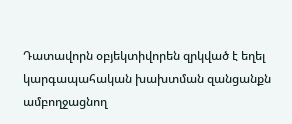Դատավորն օբյեկտիվորեն զրկված է եղել կարգապահական խախտման զանցանքն ամբողջացնող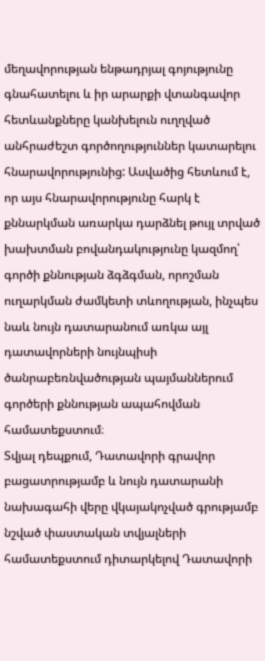մեղավորության ենթադրյալ գոյությունը գնահատելու և իր արարքի վտանգավոր հետևանքները կանխելուն ուղղված անհրաժեշտ գործողություններ կատարելու հնարավորությունից: Ասվածից հետևում է, որ այս հնարավորությունը հարկ է քննարկման առարկա դարձնել թույլ տրված խախտման բովանդակությունը կազմող՝ գործի քննության ձգձգման, որոշման ուղարկման ժամկետի տևողության, ինչպես նաև նույն դատարանում առկա այլ դատավորների նույնպիսի ծանրաբեռնվածության պայմաններում գործերի քննության ապահովման համատեքստում։
Տվյալ դեպքում, Դատավորի գրավոր բացատրությամբ և նույն դատարանի նախագահի վերը վկայակոչված գրությամբ նշված փաստական տվյալների համատեքստում դիտարկելով Դատավորի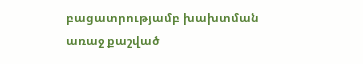բացատրությամբ խախտման առաջ քաշված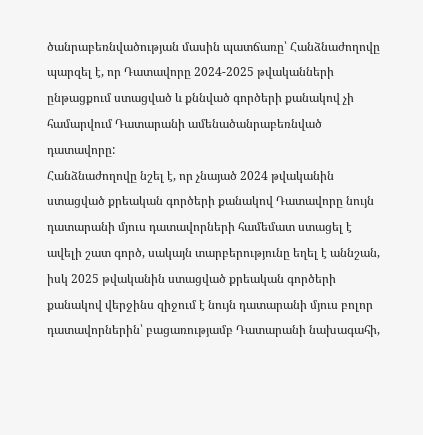ծանրաբեռնվածության մասին պատճառը՝ Հանձնաժողովը պարզել է, որ Դատավորը 2024-2025 թվականների ընթացքում ստացված և քննված գործերի քանակով չի համարվում Դատարանի ամենածանրաբեռնված դատավորը:
Հանձնաժողովը նշել է, որ չնայած 2024 թվականին ստացված քրեական գործերի քանակով Դատավորը նույն դատարանի մյուս դատավորների համեմատ ստացել է ավելի շատ գործ, սակայն տարբերությունը եղել է աննշան, իսկ 2025 թվականին ստացված քրեական գործերի քանակով վերջինս զիջում է նույն դատարանի մյուս բոլոր դատավորներին՝ բացառությամբ Դատարանի նախագահի,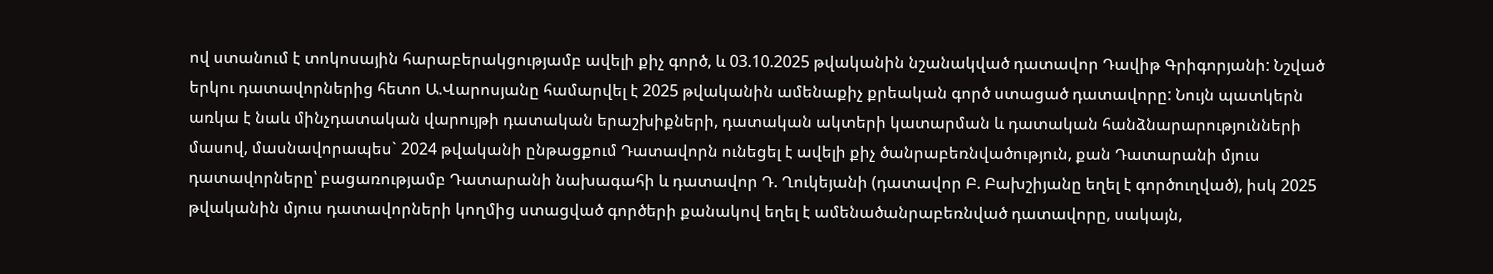ով ստանում է տոկոսային հարաբերակցությամբ ավելի քիչ գործ, և 03.10.2025 թվականին նշանակված դատավոր Դավիթ Գրիգորյանի: Նշված երկու դատավորներից հետո Ա.Վարոսյանը համարվել է 2025 թվականին ամենաքիչ քրեական գործ ստացած դատավորը: Նույն պատկերն առկա է նաև մինչդատական վարույթի դատական երաշխիքների, դատական ակտերի կատարման և դատական հանձնարարությունների մասով, մասնավորապես` 2024 թվականի ընթացքում Դատավորն ունեցել է ավելի քիչ ծանրաբեռնվածություն, քան Դատարանի մյուս դատավորները՝ բացառությամբ Դատարանի նախագահի և դատավոր Դ. Ղուկեյանի (դատավոր Բ. Բախշիյանը եղել է գործուղված), իսկ 2025 թվականին մյուս դատավորների կողմից ստացված գործերի քանակով եղել է ամենածանրաբեռնված դատավորը, սակայն,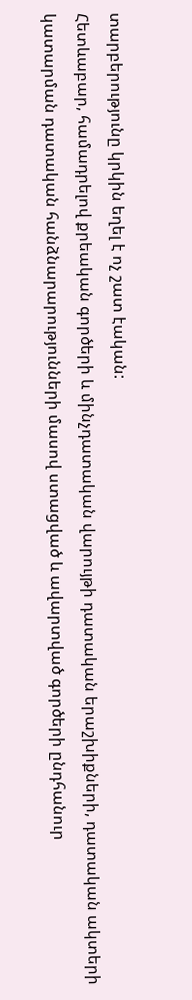տարբերությունը կրկին եղել է ոչ շատ էական:
Հետևաբար, համադրելով քրեական գործերի և մինչդատական վարույթի դատական երաշխիքների, դատական ակտերի կատարման դատական հանձնարարությունների մասով ստացված և ավարտված գործերի ընդհանուր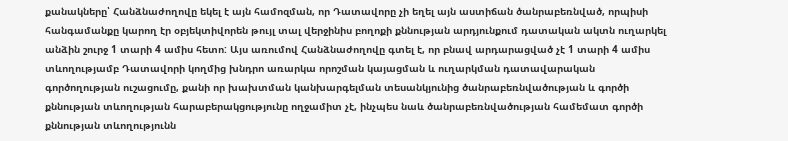քանակները՝ Հանձնաժողովը եկել է այն համոզման, որ Դատավորը չի եղել այն աստիճան ծանրաբեռնված, որպիսի հանգամանքը կարող էր օբյեկտիվորեն թույլ տալ վերջինիս բողոքի քննության արդյունքում դատական ակտն ուղարկել անձին շուրջ 1 տարի 4 ամիս հետո: Այս առումով Հանձնաժողովը գտել է, որ բնավ արդարացված չէ 1 տարի 4 ամիս տևողությամբ Դատավորի կողմից խնդրո առարկա որոշման կայացման և ուղարկման դատավարական գործողության ուշացումը, քանի որ խախտման կանխարգելման տեսանկյունից ծանրաբեռնվածության և գործի քննության տևողության հարաբերակցությունը ողջամիտ չէ, ինչպես նաև ծանրաբեռնվածության համեմատ գործի քննության տևողությունն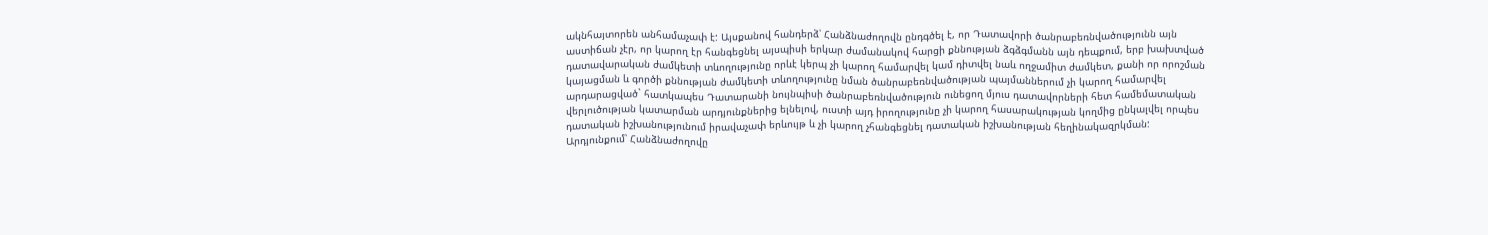ակնհայտորեն անհամաչափ է: Այսքանով հանդերձ՝ Հանձնաժողովն ընդգծել է, որ Դատավորի ծանրաբեռնվածությունն այն աստիճան չէր, որ կարող էր հանգեցնել այսպիսի երկար ժամանակով հարցի քննության ձգձգմանն այն դեպքում, երբ խախտված դատավարական ժամկետի տևողությունը որևէ կերպ չի կարող համարվել կամ դիտվել նաև ողջամիտ ժամկետ, քանի որ որոշման կայացման և գործի քննության ժամկետի տևողությունը նման ծանրաբեռնվածության պայմաններում չի կարող համարվել արդարացված` հատկապես Դատարանի նույնպիսի ծանրաբեռնվածություն ունեցող մյուս դատավորների հետ համեմատական վերլուծության կատարման արդյունքներից ելնելով, ուստի այդ իրողությունը չի կարող հասարակության կողմից ընկալվել որպես դատական իշխանությունում իրավաչափ երևույթ և չի կարող չհանգեցնել դատական իշխանության հեղինակազրկման:
Արդյունքում՝ Հանձնաժողովը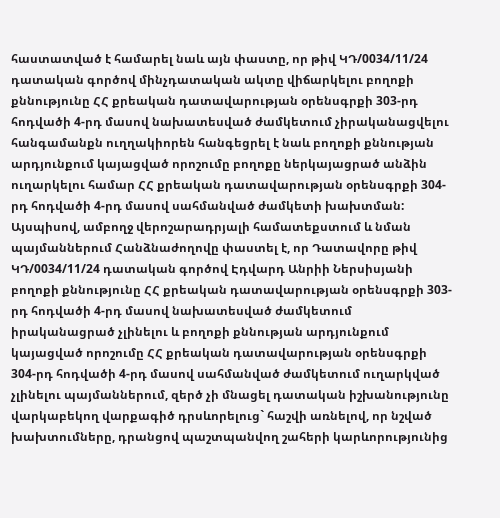հաստատված է համարել նաև այն փաստը, որ թիվ ԿԴ/0034/11/24 դատական գործով մինչդատական ակտը վիճարկելու բողոքի քննությունը ՀՀ քրեական դատավարության օրենսգրքի 303-րդ հոդվածի 4-րդ մասով նախատեսված ժամկետում չիրականացվելու հանգամանքն ուղղակիորեն հանգեցրել է նաև բողոքի քննության արդյունքում կայացված որոշումը բողոքը ներկայացրած անձին ուղարկելու համար ՀՀ քրեական դատավարության օրենսգրքի 304-րդ հոդվածի 4-րդ մասով սահմանված ժամկետի խախտման:
Այսպիսով, ամբողջ վերոշարադրյալի համատեքստում և նման պայմաններում Հանձնաժողովը փաստել է, որ Դատավորը թիվ ԿԴ/0034/11/24 դատական գործով Էդվարդ Անրիի Ներսիսյանի բողոքի քննությունը ՀՀ քրեական դատավարության օրենսգրքի 303-րդ հոդվածի 4-րդ մասով նախատեսված ժամկետում իրականացրած չլինելու և բողոքի քննության արդյունքում կայացված որոշումը ՀՀ քրեական դատավարության օրենսգրքի 304-րդ հոդվածի 4-րդ մասով սահմանված ժամկետում ուղարկված չլինելու պայմաններում, զերծ չի մնացել դատական իշխանությունը վարկաբեկող վարքագիծ դրսևորելուց` հաշվի առնելով, որ նշված խախտումները, դրանցով պաշտպանվող շահերի կարևորությունից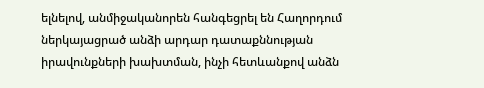ելնելով, անմիջականորեն հանգեցրել են Հաղորդում ներկայացրած անձի արդար դատաքննության իրավունքների խախտման, ինչի հետևանքով անձն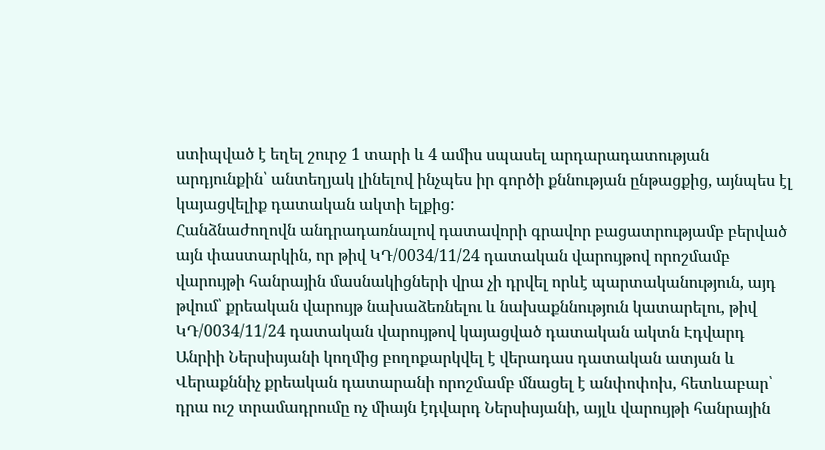ստիպված է եղել շուրջ 1 տարի և 4 ամիս սպասել արդարադատության արդյունքին՝ անտեղյակ լինելով ինչպես իր գործի քննության ընթացքից, այնպես էլ կայացվելիք դատական ակտի ելքից:
Հանձնաժողովն անդրադառնալով դատավորի գրավոր բացատրությամբ բերված այն փաստարկին, որ թիվ ԿԴ/0034/11/24 դատական վարույթով որոշմամբ վարույթի հանրային մասնակիցների վրա չի դրվել որևէ պարտականություն, այդ թվում՝ քրեական վարույթ նախաձեռնելու և նախաքննություն կատարելու, թիվ ԿԴ/0034/11/24 դատական վարույթով կայացված դատական ակտն Էդվարդ Անրիի Ներսիսյանի կողմից բողոքարկվել է վերադաս դատական ատյան և Վերաքննիչ քրեական դատարանի որոշմամբ մնացել է անփոփոխ, հետևաբար՝ դրա ուշ տրամադրումը ոչ միայն էդվարդ Ներսիսյանի, այլև վարույթի հանրային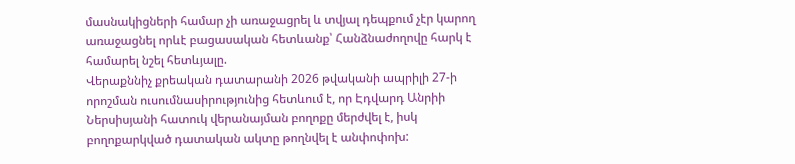մասնակիցների համար չի առաջացրել և տվյալ դեպքում չէր կարող առաջացնել որևէ բացասական հետևանք՝ Հանձնաժողովը հարկ է համարել նշել հետևյալը.
Վերաքննիչ քրեական դատարանի 2026 թվականի ապրիլի 27-ի որոշման ուսումնասիրությունից հետևում է, որ Էդվարդ Անրիի Ներսիսյանի հատուկ վերանայման բողոքը մերժվել է, իսկ բողոքարկված դատական ակտը թողնվել է անփոփոխ: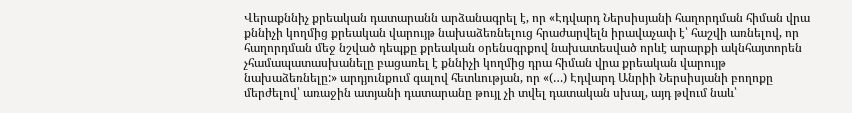Վերաքննիչ քրեական դատարանն արձանագրել է, որ «Էդվարդ Ներսիսյանի հաղորդման հիման վրա քննիչի կողմից քրեական վարույթ նախաձեռնելուց հրաժարվելն իրավաչափ է՝ հաշվի առնելով, որ հաղորդման մեջ նշված դեպքը քրեական օրենսգրքով նախատեսված որևէ արարքի ակնհայտորեն չհամապատասխանելը բացառել է քննիչի կողմից դրա հիման վրա քրեական վարույթ նախաձեռնելը:» արդյունքում գալով հետևության, որ «(…) Էդվարդ Անրիի Ներսիսյանի բողոքը մերժելով՝ առաջին ատյանի դատարանը թույլ չի տվել դատական սխալ, այդ թվում նաև՝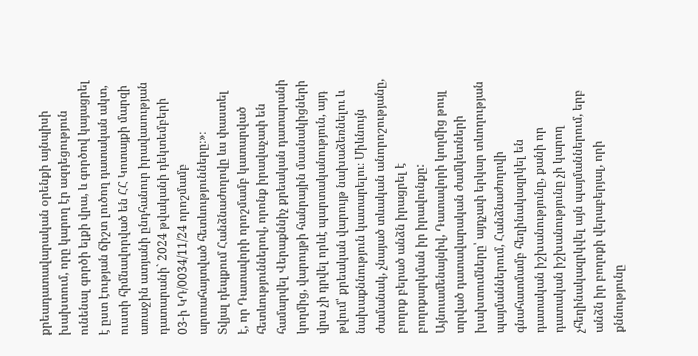քրեադատավարական օրենքի այնպիսի խախտում, որը կարող էր ազդեցություն ունենալ գործի ելքի վրա, և գործով կայացրել է ըստ էության ճիշտ լուծող դատական ակտ, ուստի հիմնավորված են ՀՀ Կոտայքի մարզի առաջին ատյանի ընդհանուր իրավասության դատարանի` 2024 թվականի դեկտեմբերի 03-ի ԿԴ/0034/11/24 որոշմամբ արտահայտված հետևությունները։»։
Տվյալ դեպքում Հանձնաժողովը ևս փաստել է, որ Դատավորի որոշմամբ կատարված հետևություններով, որոնք իրավաչափ են համարվել Վերաքննիչ քրեական դատարանի կողմից, վարույթի հանրային մասնակիցների վրա չի դրվել որևէ պարտականություն, այդ թվում՝ քրեական վարույթ նախաձեռնելու և նախաքննություն կատարելու։ Միևնույն ժամանակ, չնայած տևական անորոշությանը, բողոք բերած անձն իրացրել է բողոքարկման իր իրավունքը:
Այնուամենայնիվ, Դատավորի կողմից թույլ տրված դատավարական ժամկետների խախտումները՝ այդչափ երկար տևողության պայմաններում, Հանձնաժողովի գնահատմամբ հեղինակազրկել են դատական իշխանությունը, քանի որ դատական իշխանությունը չի կարող չհեղինակազրկվել այն պայմաններում, երբ անձն իր բողոքի վերաբերյալ, որի քննությունը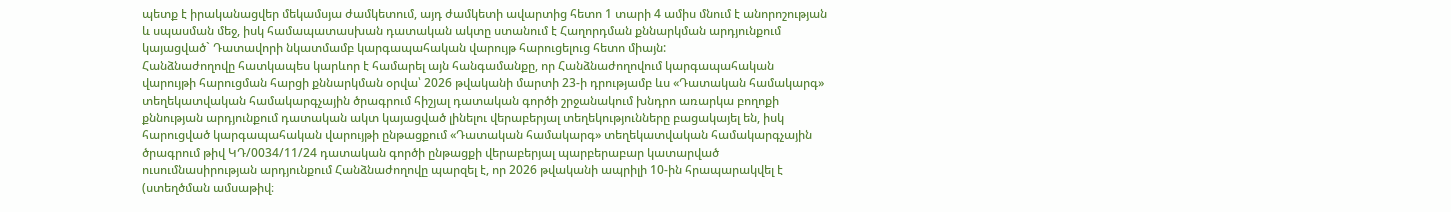պետք է իրականացվեր մեկամսյա ժամկետում, այդ ժամկետի ավարտից հետո 1 տարի 4 ամիս մնում է անորոշության և սպասման մեջ, իսկ համապատասխան դատական ակտը ստանում է Հաղորդման քննարկման արդյունքում կայացված` Դատավորի նկատմամբ կարգապահական վարույթ հարուցելուց հետո միայն:
Հանձնաժողովը հատկապես կարևոր է համարել այն հանգամանքը, որ Հանձնաժողովում կարգապահական վարույթի հարուցման հարցի քննարկման օրվա՝ 2026 թվականի մարտի 23-ի դրությամբ ևս «Դատական համակարգ» տեղեկատվական համակարգչային ծրագրում հիշյալ դատական գործի շրջանակում խնդրո առարկա բողոքի քննության արդյունքում դատական ակտ կայացված լինելու վերաբերյալ տեղեկությունները բացակայել են, իսկ հարուցված կարգապահական վարույթի ընթացքում «Դատական համակարգ» տեղեկատվական համակարգչային ծրագրում թիվ ԿԴ/0034/11/24 դատական գործի ընթացքի վերաբերյալ պարբերաբար կատարված ուսումնասիրության արդյունքում Հանձնաժողովը պարզել է, որ 2026 թվականի ապրիլի 10-ին հրապարակվել է (ստեղծման ամսաթիվ։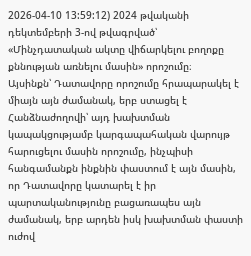2026-04-10 13:59:12) 2024 թվականի դեկտեմբերի 3-ով թվագրված՝ «Մինչդատական ակտը վիճարկելու բողոքը քննության առնելու մասին» որոշումը։
Այսինքն՝ Դատավորը որոշումը հրապարակել է միայն այն ժամանակ, երբ ստացել է Հանձնաժողովի՝ այդ խախտման կապակցությամբ կարգապահական վարույթ հարուցելու մասին որոշումը, ինչպիսի հանգամանքն ինքնին փաստում է այն մասին, որ Դատավորը կատարել է իր պարտականությունը բացառապես այն ժամանակ, երբ արդեն իսկ խախտման փաստի ուժով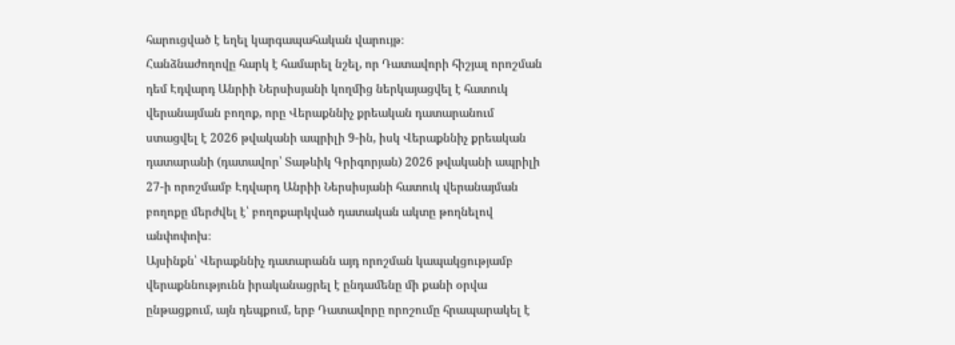հարուցված է եղել կարգապահական վարույթ։
Հանձնաժողովը հարկ է համարել նշել, որ Դատավորի հիշյալ որոշման դեմ Էդվարդ Անրիի Ներսիսյանի կողմից ներկայացվել է հատուկ վերանայման բողոք, որը Վերաքննիչ քրեական դատարանում ստացվել է 2026 թվականի ապրիլի 9-ին, իսկ Վերաքննիչ քրեական դատարանի (դատավոր՝ Տաթևիկ Գրիգորյան) 2026 թվականի ապրիլի 27-ի որոշմամբ Էդվարդ Անրիի Ներսիսյանի հատուկ վերանայման բողոքը մերժվել է՝ բողոքարկված դատական ակտը թողնելով անփոփոխ։
Այսինքն՝ Վերաքննիչ դատարանն այդ որոշման կապակցությամբ վերաքննությունն իրականացրել է ընդամենը մի քանի օրվա ընթացքում, այն դեպքում, երբ Դատավորը որոշումը հրապարակել է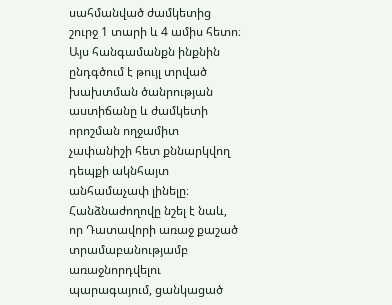սահմանված ժամկետից շուրջ 1 տարի և 4 ամիս հետո։ Այս հանգամանքն ինքնին ընդգծում է թույլ տրված խախտման ծանրության աստիճանը և ժամկետի որոշման ողջամիտ չափանիշի հետ քննարկվող դեպքի ակնհայտ անհամաչափ լինելը։
Հանձնաժողովը նշել է նաև, որ Դատավորի առաջ քաշած տրամաբանությամբ առաջնորդվելու պարագայում, ցանկացած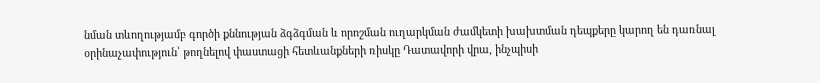նման տևողությամբ գործի քննության ձգձգման և որոշման ուղարկման ժամկետի խախտման դեպքերը կարող են դառնալ օրինաչափություն՝ թողնելով փաստացի հետևանքների ռիսկը Դատավորի վրա, ինչպիսի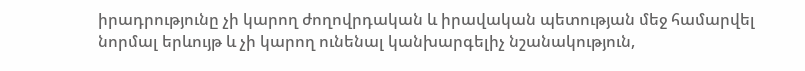իրադրությունը չի կարող ժողովրդական և իրավական պետության մեջ համարվել նորմալ երևույթ և չի կարող ունենալ կանխարգելիչ նշանակություն,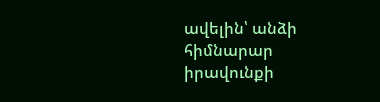ավելին՝ անձի հիմնարար իրավունքի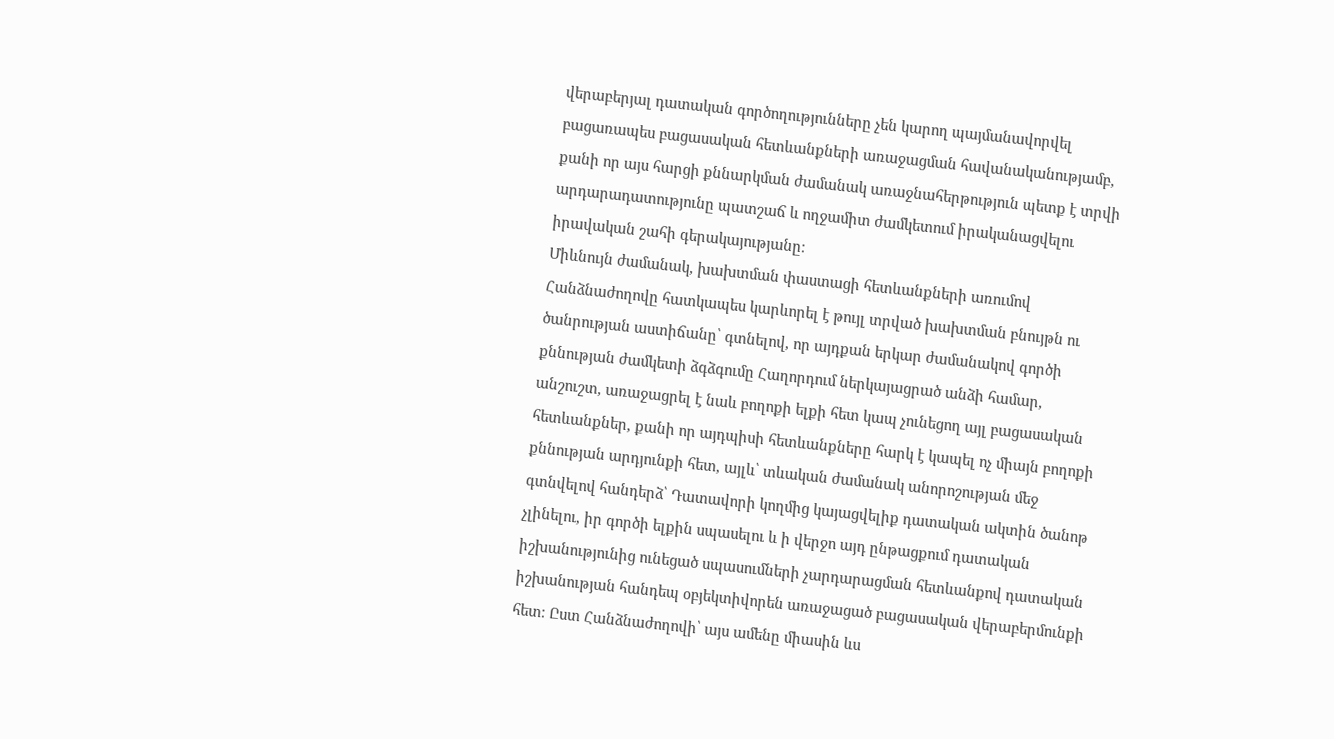վերաբերյալ դատական գործողությունները չեն կարող պայմանավորվել բացառապես բացասական հետևանքների առաջացման հավանականությամբ, քանի որ այս հարցի քննարկման ժամանակ առաջնահերթություն պետք է տրվի արդարադատությունը պատշաճ և ողջամիտ ժամկետում իրականացվելու իրավական շահի գերակայությանը։
Միևնույն ժամանակ, խախտման փաստացի հետևանքների առումով Հանձնաժողովը հատկապես կարևորել է թույլ տրված խախտման բնույթն ու ծանրության աստիճանը՝ գտնելով, որ այդքան երկար ժամանակով գործի քննության ժամկետի ձգձգումը Հաղորդում ներկայացրած անձի համար, անշուշտ, առաջացրել է նաև բողոքի ելքի հետ կապ չունեցող այլ բացասական հետևանքներ, քանի որ այդպիսի հետևանքները հարկ է կապել ոչ միայն բողոքի քննության արդյունքի հետ, այլև՝ տևական ժամանակ անորոշության մեջ գտնվելով հանդերձ՝ Դատավորի կողմից կայացվելիք դատական ակտին ծանոթ չլինելու, իր գործի ելքին սպասելու և ի վերջո այդ ընթացքում դատական իշխանությունից ունեցած սպասումների չարդարացման հետևանքով դատական իշխանության հանդեպ օբյեկտիվորեն առաջացած բացասական վերաբերմունքի հետ։ Ըստ Հանձնաժողովի՝ այս ամենը միասին ևս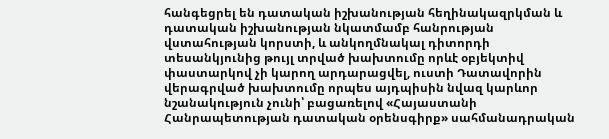հանգեցրել են դատական իշխանության հեղինակազրկման և դատական իշխանության նկատմամբ հանրության վստահության կորստի, և անկողմնակալ դիտորդի տեսանկյունից թույլ տրված խախտումը որևէ օբյեկտիվ փաստարկով չի կարող արդարացվել, ուստի Դատավորին վերագրված խախտումը որպես այդպիսին նվազ կարևոր նշանակություն չունի՝ բացառելով «Հայաստանի Հանրապետության դատական օրենսգիրք» սահմանադրական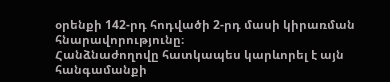օրենքի 142-րդ հոդվածի 2-րդ մասի կիրառման հնարավորությունը։
Հանձնաժողովը հատկապես կարևորել է այն հանգամանքի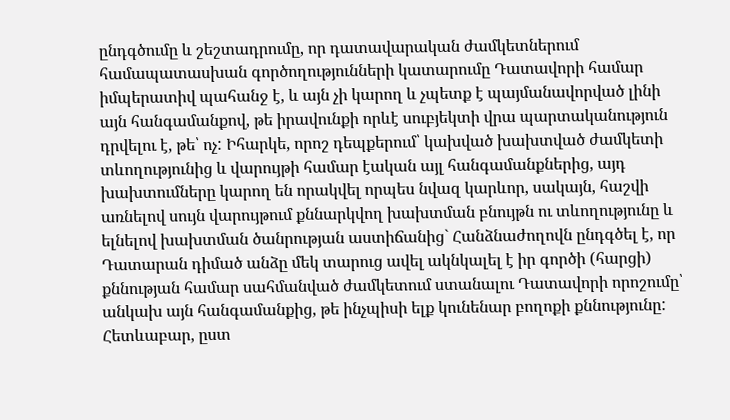ընդգծումը և շեշտադրումը, որ դատավարական ժամկետներում համապատասխան գործողությունների կատարումը Դատավորի համար իմպերատիվ պահանջ է, և այն չի կարող և չպետք է պայմանավորված լինի այն հանգամանքով, թե իրավունքի որևէ սուբյեկտի վրա պարտականություն դրվելու է, թե՝ ոչ: Իհարկե, որոշ դեպքերում՝ կախված խախտված ժամկետի տևողությունից և վարույթի համար էական այլ հանգամանքներից, այդ խախտումները կարող են որակվել որպես նվազ կարևոր, սակայն, հաշվի առնելով սույն վարույթում քննարկվող խախտման բնույթն ու տևողությունը և ելնելով խախտման ծանրության աստիճանից` Հանձնաժողովն ընդգծել է, որ Դատարան դիմած անձը մեկ տարուց ավել ակնկալել է իր գործի (հարցի) քննության համար սահմանված ժամկետում ստանալու Դատավորի որոշումը՝ անկախ այն հանգամանքից, թե ինչպիսի ելք կունենար բողոքի քննությունը:
Հետևաբար, ըստ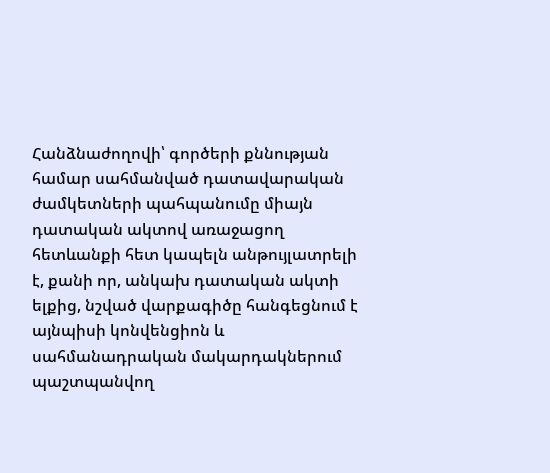Հանձնաժողովի՝ գործերի քննության համար սահմանված դատավարական ժամկետների պահպանումը միայն դատական ակտով առաջացող հետևանքի հետ կապելն անթույլատրելի է, քանի որ, անկախ դատական ակտի ելքից, նշված վարքագիծը հանգեցնում է այնպիսի կոնվենցիոն և սահմանադրական մակարդակներում պաշտպանվող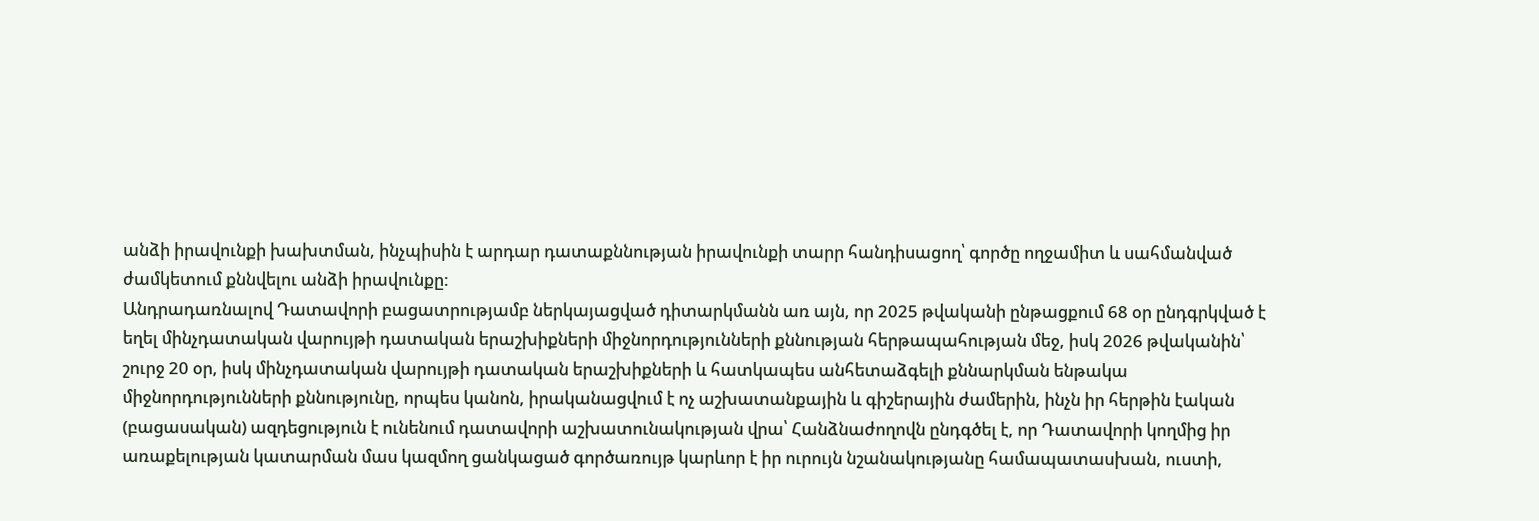անձի իրավունքի խախտման, ինչպիսին է արդար դատաքննության իրավունքի տարր հանդիսացող՝ գործը ողջամիտ և սահմանված ժամկետում քննվելու անձի իրավունքը:
Անդրադառնալով Դատավորի բացատրությամբ ներկայացված դիտարկմանն առ այն, որ 2025 թվականի ընթացքում 68 օր ընդգրկված է եղել մինչդատական վարույթի դատական երաշխիքների միջնորդությունների քննության հերթապահության մեջ, իսկ 2026 թվականին՝ շուրջ 20 օր, իսկ մինչդատական վարույթի դատական երաշխիքների և հատկապես անհետաձգելի քննարկման ենթակա միջնորդությունների քննությունը, որպես կանոն, իրականացվում է ոչ աշխատանքային և գիշերային ժամերին, ինչն իր հերթին էական (բացասական) ազդեցություն է ունենում դատավորի աշխատունակության վրա՝ Հանձնաժողովն ընդգծել է, որ Դատավորի կողմից իր առաքելության կատարման մաս կազմող ցանկացած գործառույթ կարևոր է իր ուրույն նշանակությանը համապատասխան, ուստի,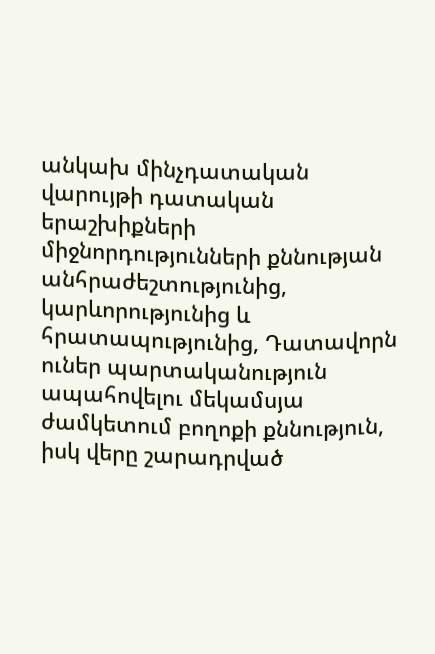անկախ մինչդատական վարույթի դատական երաշխիքների միջնորդությունների քննության անհրաժեշտությունից, կարևորությունից և հրատապությունից, Դատավորն ուներ պարտականություն ապահովելու մեկամսյա ժամկետում բողոքի քննություն, իսկ վերը շարադրված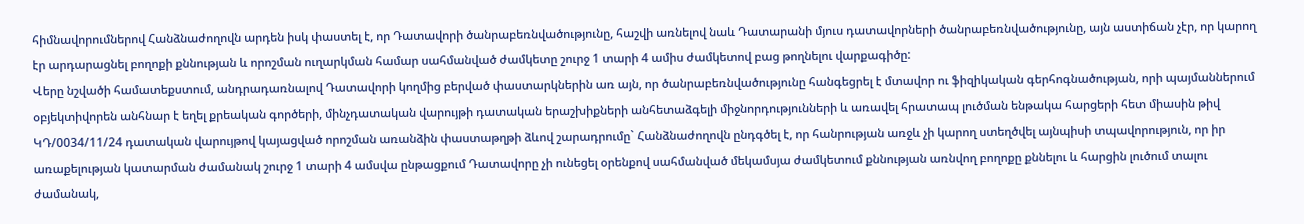հիմնավորումներով Հանձնաժողովն արդեն իսկ փաստել է, որ Դատավորի ծանրաբեռնվածությունը, հաշվի առնելով նաև Դատարանի մյուս դատավորների ծանրաբեռնվածությունը, այն աստիճան չէր, որ կարող էր արդարացնել բողոքի քննության և որոշման ուղարկման համար սահմանված ժամկետը շուրջ 1 տարի 4 ամիս ժամկետով բաց թողնելու վարքագիծը:
Վերը նշվածի համատեքստում, անդրադառնալով Դատավորի կողմից բերված փաստարկներին առ այն, որ ծանրաբեռնվածությունը հանգեցրել է մտավոր ու ֆիզիկական գերհոգնածության, որի պայմաններում օբյեկտիվորեն անհնար է եղել քրեական գործերի, մինչդատական վարույթի դատական երաշխիքների անհետաձգելի միջնորդությունների և առավել հրատապ լուծման ենթակա հարցերի հետ միասին թիվ ԿԴ/0034/11/24 դատական վարույթով կայացված որոշման առանձին փաստաթղթի ձևով շարադրումը` Հանձնաժողովն ընդգծել է, որ հանրության առջև չի կարող ստեղծվել այնպիսի տպավորություն, որ իր առաքելության կատարման ժամանակ շուրջ 1 տարի 4 ամսվա ընթացքում Դատավորը չի ունեցել օրենքով սահմանված մեկամսյա ժամկետում քննության առնվող բողոքը քննելու և հարցին լուծում տալու ժամանակ,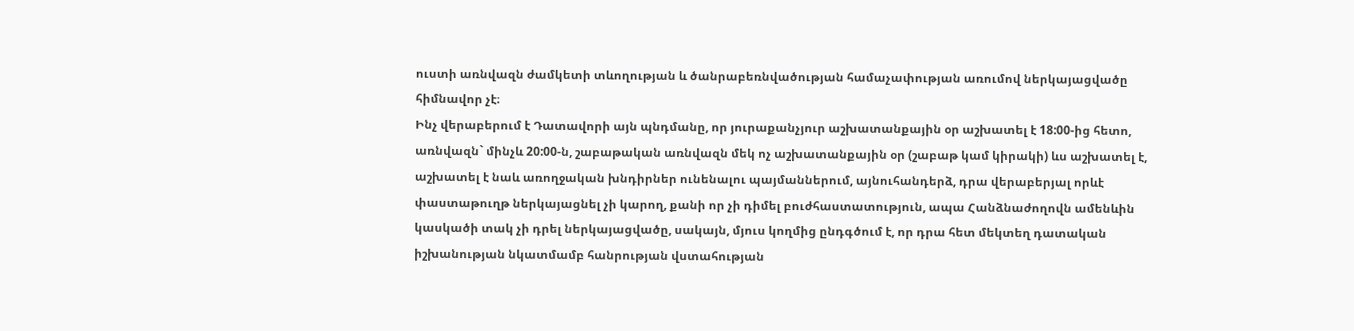ուստի առնվազն ժամկետի տևողության և ծանրաբեռնվածության համաչափության առումով ներկայացվածը հիմնավոր չէ։
Ինչ վերաբերում է Դատավորի այն պնդմանը, որ յուրաքանչյուր աշխատանքային օր աշխատել է 18:00-ից հետո, առնվազն` մինչև 20:00-ն, շաբաթական առնվազն մեկ ոչ աշխատանքային օր (շաբաթ կամ կիրակի) ևս աշխատել է, աշխատել է նաև առողջական խնդիրներ ունենալու պայմաններում, այնուհանդերձ, դրա վերաբերյալ որևէ փաստաթուղթ ներկայացնել չի կարող, քանի որ չի դիմել բուժհաստատություն, ապա Հանձնաժողովն ամենևին կասկածի տակ չի դրել ներկայացվածը, սակայն, մյուս կողմից ընդգծում է, որ դրա հետ մեկտեղ դատական իշխանության նկատմամբ հանրության վստահության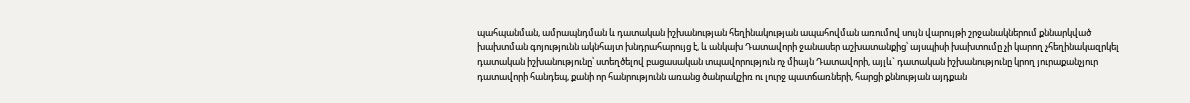պահպանման, ամրապնդման և դատական իշխանության հեղինակության ապահովման առումով սույն վարույթի շրջանակներում քննարկված խախտման գոյությունն ակնհայտ խնդրահարույց է, և անկախ Դատավորի ջանասեր աշխատանքից՝ այսպիսի խախտումը չի կարող չհեղինակազրկել դատական իշխանությունը՝ ստեղծելով բացասական տպավորություն ոչ միայն Դատավորի, այլև` դատական իշխանությունը կրող յուրաքանչյուր դատավորի հանդեպ, քանի որ հանրությունն առանց ծանրակշիռ ու լուրջ պատճառների, հարցի քննության այդքան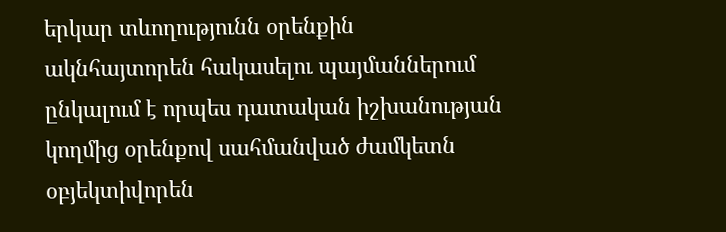երկար տևողությունն օրենքին ակնհայտորեն հակասելու պայմաններում ընկալում է որպես դատական իշխանության կողմից օրենքով սահմանված ժամկետն օբյեկտիվորեն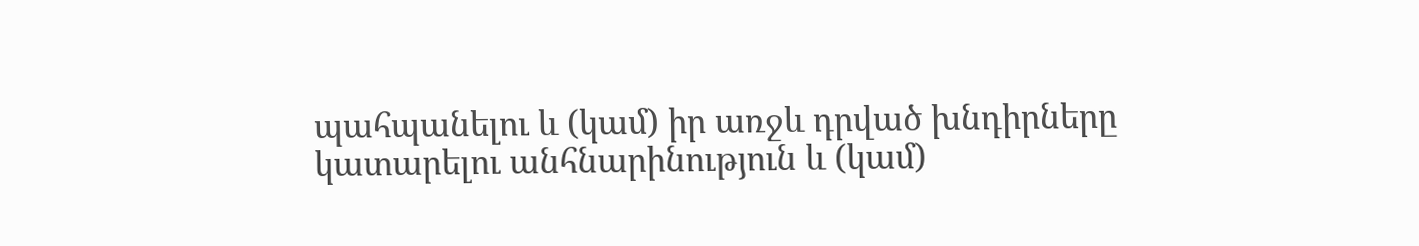պահպանելու և (կամ) իր առջև դրված խնդիրները կատարելու անհնարինություն և (կամ)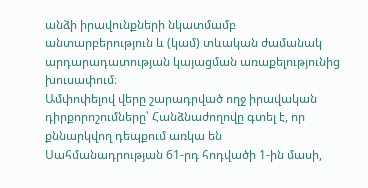անձի իրավունքների նկատմամբ անտարբերություն և (կամ) տևական ժամանակ արդարադատության կայացման առաքելությունից խուսափում։
Ամփոփելով վերը շարադրված ողջ իրավական դիրքորոշումները՝ Հանձնաժողովը գտել է, որ քննարկվող դեպքում առկա են Սահմանադրության 61-րդ հոդվածի 1-ին մասի,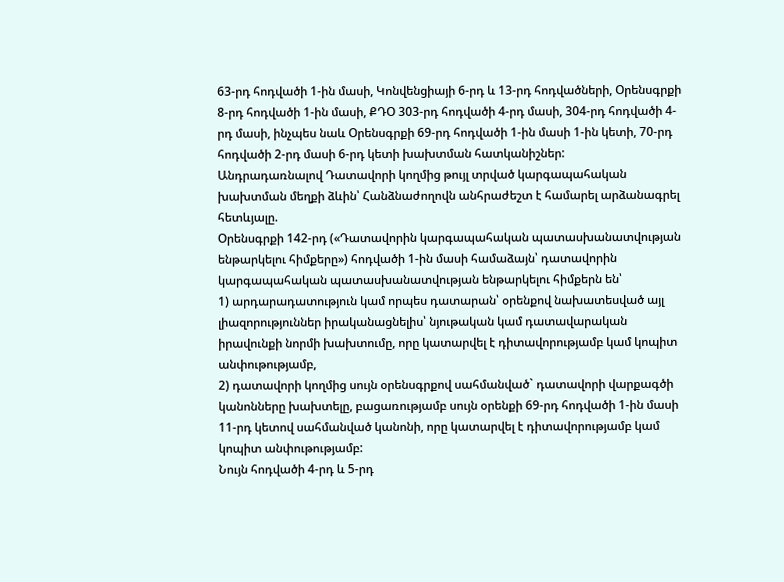63-րդ հոդվածի 1-ին մասի, Կոնվենցիայի 6-րդ և 13-րդ հոդվածների, Օրենսգրքի 8-րդ հոդվածի 1-ին մասի, ՔԴՕ 303-րդ հոդվածի 4-րդ մասի, 304-րդ հոդվածի 4-րդ մասի, ինչպես նաև Օրենսգրքի 69-րդ հոդվածի 1-ին մասի 1-ին կետի, 70-րդ հոդվածի 2-րդ մասի 6-րդ կետի խախտման հատկանիշներ:
Անդրադառնալով Դատավորի կողմից թույլ տրված կարգապահական խախտման մեղքի ձևին՝ Հանձնաժողովն անհրաժեշտ է համարել արձանագրել հետևյալը.
Օրենսգրքի 142-րդ («Դատավորին կարգապահական պատասխանատվության ենթարկելու հիմքերը») հոդվածի 1-ին մասի համաձայն՝ դատավորին կարգապահական պատասխանատվության ենթարկելու հիմքերն են՝
1) արդարադատություն կամ որպես դատարան՝ օրենքով նախատեսված այլ լիազորություններ իրականացնելիս՝ նյութական կամ դատավարական իրավունքի նորմի խախտումը, որը կատարվել է դիտավորությամբ կամ կոպիտ անփութությամբ,
2) դատավորի կողմից սույն օրենսգրքով սահմանված` դատավորի վարքագծի կանոնները խախտելը, բացառությամբ սույն օրենքի 69-րդ հոդվածի 1-ին մասի 11-րդ կետով սահմանված կանոնի, որը կատարվել է դիտավորությամբ կամ կոպիտ անփութությամբ:
Նույն հոդվածի 4-րդ և 5-րդ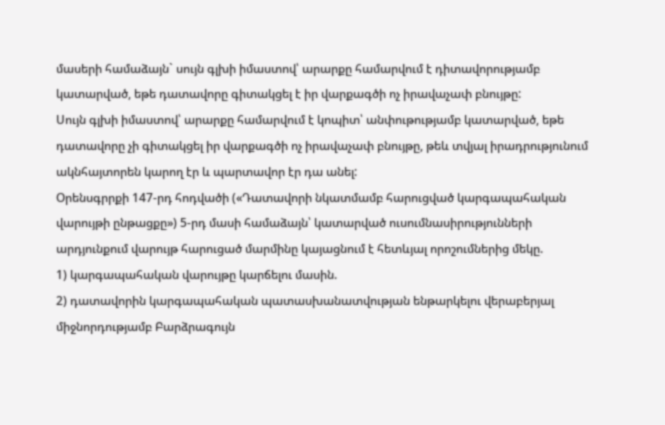մասերի համաձայն` սույն գլխի իմաստով՝ արարքը համարվում է դիտավորությամբ կատարված, եթե դատավորը գիտակցել է իր վարքագծի ոչ իրավաչափ բնույթը:
Սույն գլխի իմաստով՝ արարքը համարվում է կոպիտ՝ անփութությամբ կատարված, եթե դատավորը չի գիտակցել իր վարքագծի ոչ իրավաչափ բնույթը, թեև տվյալ իրադրությունում ակնհայտորեն կարող էր և պարտավոր էր դա անել:
Օրենսգրրքի 147-րդ հոդվածի («Դատավորի նկատմամբ հարուցված կարգապահական վարույթի ընթացքը») 5-րդ մասի համաձայն՝ կատարված ուսումնասիրությունների արդյունքում վարույթ հարուցած մարմինը կայացնում է հետևյալ որոշումներից մեկը.
1) կարգապահական վարույթը կարճելու մասին.
2) դատավորին կարգապահական պատասխանատվության ենթարկելու վերաբերյալ միջնորդությամբ Բարձրագույն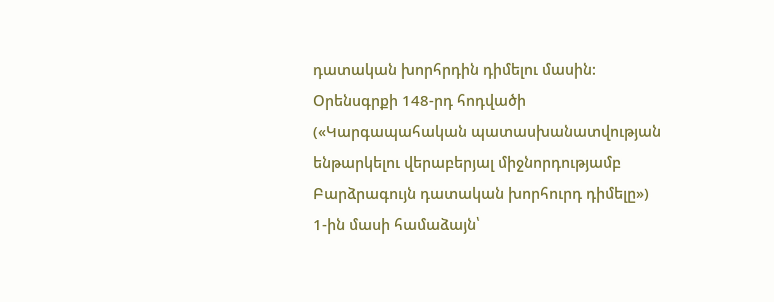դատական խորհրդին դիմելու մասին:
Օրենսգրքի 148-րդ հոդվածի («Կարգապահական պատասխանատվության ենթարկելու վերաբերյալ միջնորդությամբ Բարձրագույն դատական խորհուրդ դիմելը») 1-ին մասի համաձայն՝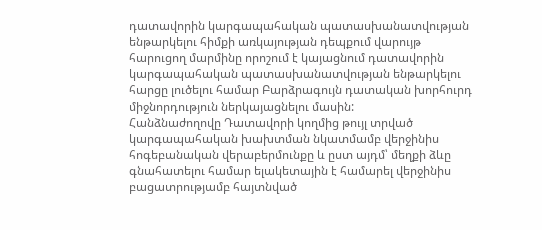դատավորին կարգապահական պատասխանատվության ենթարկելու հիմքի առկայության դեպքում վարույթ հարուցող մարմինը որոշում է կայացնում դատավորին կարգապահական պատասխանատվության ենթարկելու հարցը լուծելու համար Բարձրագույն դատական խորհուրդ միջնորդություն ներկայացնելու մասին:
Հանձնաժողովը Դատավորի կողմից թույլ տրված կարգապահական խախտման նկատմամբ վերջինիս հոգեբանական վերաբերմունքը և ըստ այդմ՝ մեղքի ձևը գնահատելու համար ելակետային է համարել վերջինիս բացատրությամբ հայտնված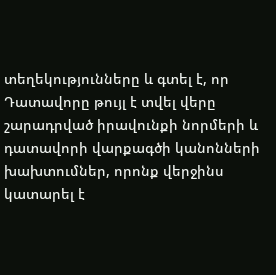տեղեկությունները և գտել է, որ Դատավորը թույլ է տվել վերը շարադրված իրավունքի նորմերի և դատավորի վարքագծի կանոնների խախտումներ, որոնք վերջինս կատարել է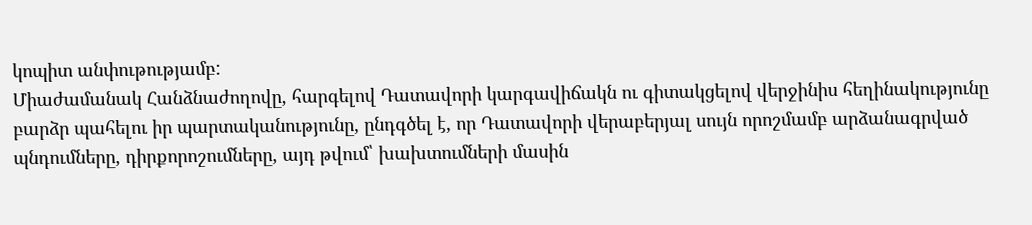կոպիտ անփութությամբ:
Միաժամանակ Հանձնաժողովը, հարգելով Դատավորի կարգավիճակն ու գիտակցելով վերջինիս հեղինակությունը բարձր պահելու իր պարտականությունը, ընդգծել է, որ Դատավորի վերաբերյալ սույն որոշմամբ արձանագրված պնդումները, դիրքորոշումները, այդ թվում՝ խախտումների մասին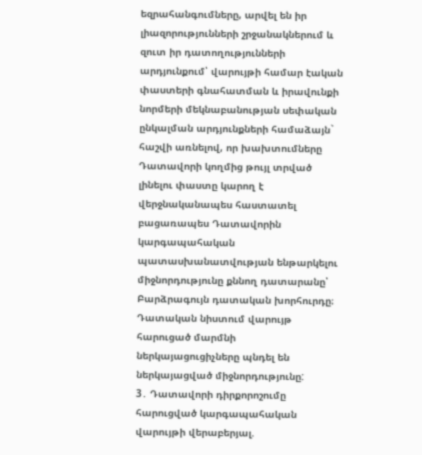եզրահանգումները, արվել են իր լիազորությունների շրջանակներում և զուտ իր դատողությունների արդյունքում՝ վարույթի համար էական փաստերի գնահատման և իրավունքի նորմերի մեկնաբանության սեփական ընկալման արդյունքների համաձայն` հաշվի առնելով, որ խախտումները Դատավորի կողմից թույլ տրված լինելու փաստը կարող է վերջնականապես հաստատել բացառապես Դատավորին կարգապահական պատասխանատվության ենթարկելու միջնորդությունը քննող դատարանը՝ Բարձրագույն դատական խորհուրդը։
Դատական նիստում վարույթ հարուցած մարմնի ներկայացուցիչները պնդել են ներկայացված միջնորդությունը:
3․ Դատավորի դիրքորոշումը հարուցված կարգապահական վարույթի վերաբերյալ.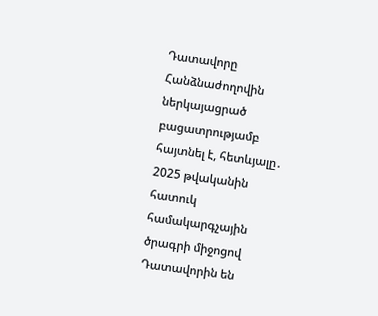Դատավորը Հանձնաժողովին ներկայացրած բացատրությամբ հայտնել է, հետևյալը․
2025 թվականին հատուկ համակարգչային ծրագրի միջոցով Դատավորին են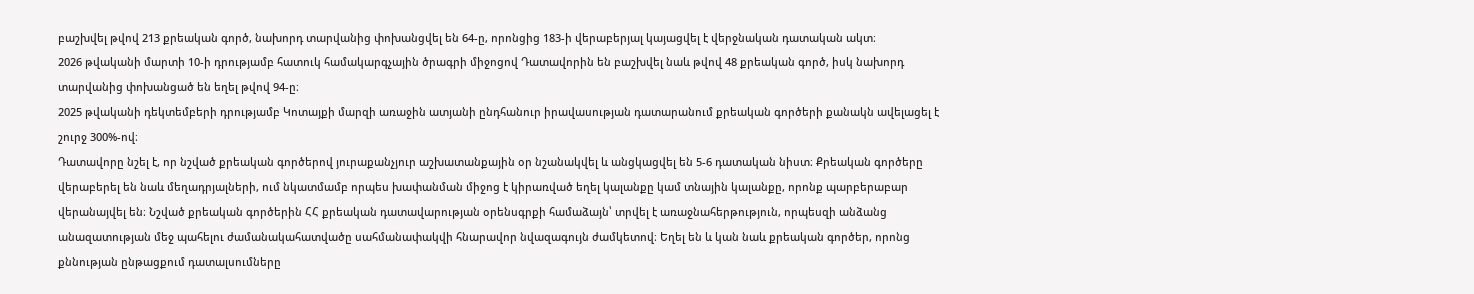բաշխվել թվով 213 քրեական գործ, նախորդ տարվանից փոխանցվել են 64-ը, որոնցից 183-ի վերաբերյալ կայացվել է վերջնական դատական ակտ։
2026 թվականի մարտի 10-ի դրությամբ հատուկ համակարգչային ծրագրի միջոցով Դատավորին են բաշխվել նաև թվով 48 քրեական գործ, իսկ նախորդ տարվանից փոխանցած են եղել թվով 94-ը։
2025 թվականի դեկտեմբերի դրությամբ Կոտայքի մարզի առաջին ատյանի ընդհանուր իրավասության դատարանում քրեական գործերի քանակն ավելացել է շուրջ 300%-ով։
Դատավորը նշել է, որ նշված քրեական գործերով յուրաքանչյուր աշխատանքային օր նշանակվել և անցկացվել են 5-6 դատական նիստ։ Քրեական գործերը վերաբերել են նաև մեղադրյալների, ում նկատմամբ որպես խափանման միջոց է կիրառված եղել կալանքը կամ տնային կալանքը, որոնք պարբերաբար վերանայվել են։ Նշված քրեական գործերին ՀՀ քրեական դատավարության օրենսգրքի համաձայն՝ տրվել է առաջնահերթություն, որպեսզի անձանց անազատության մեջ պահելու ժամանակահատվածը սահմանափակվի հնարավոր նվազագույն ժամկետով։ Եղել են և կան նաև քրեական գործեր, որոնց քննության ընթացքում դատալսումները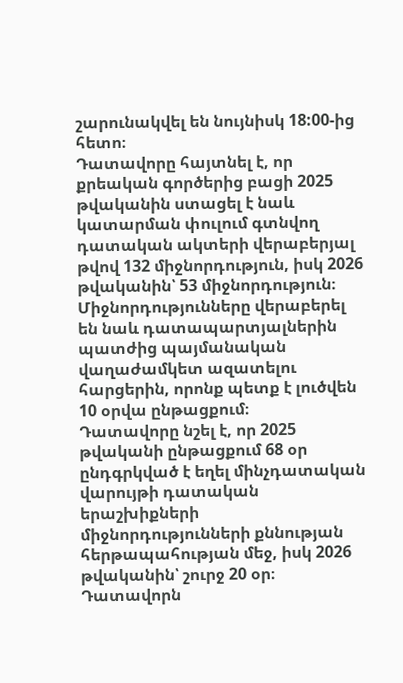շարունակվել են նույնիսկ 18:00-ից հետո։
Դատավորը հայտնել է, որ քրեական գործերից բացի 2025 թվականին ստացել է նաև կատարման փուլում գտնվող դատական ակտերի վերաբերյալ թվով 132 միջնորդություն, իսկ 2026 թվականին՝ 53 միջնորդություն։ Միջնորդությունները վերաբերել են նաև դատապարտյալներին պատժից պայմանական վաղաժամկետ ազատելու հարցերին, որոնք պետք է լուծվեն 10 օրվա ընթացքում։
Դատավորը նշել է, որ 2025 թվականի ընթացքում 68 օր ընդգրկված է եղել մինչդատական վարույթի դատական երաշխիքների միջնորդությունների քննության հերթապահության մեջ, իսկ 2026 թվականին՝ շուրջ 20 օր։ Դատավորն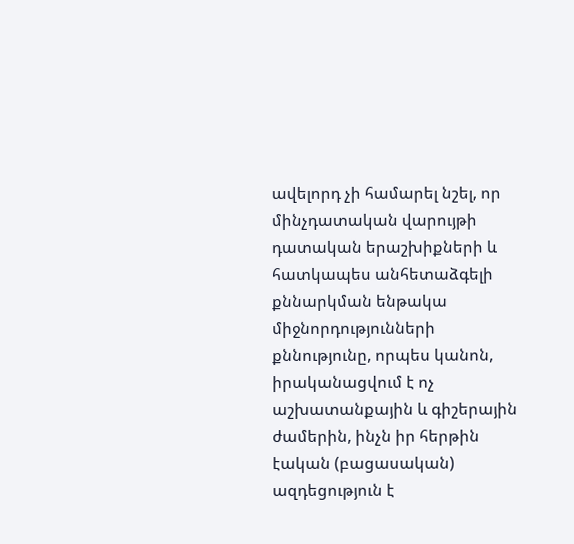ավելորդ չի համարել նշել, որ մինչդատական վարույթի դատական երաշխիքների և հատկապես անհետաձգելի քննարկման ենթակա միջնորդությունների քննությունը, որպես կանոն, իրականացվում է ոչ աշխատանքային և գիշերային ժամերին, ինչն իր հերթին էական (բացասական) ազդեցություն է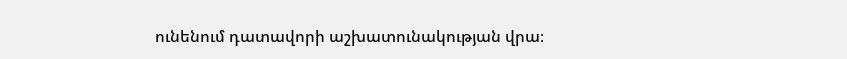ունենում դատավորի աշխատունակության վրա։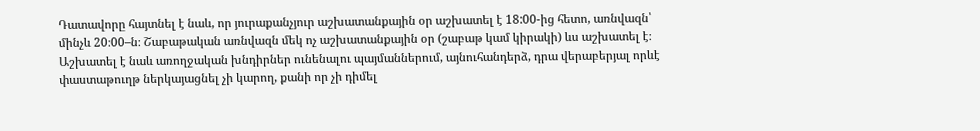Դատավորը հայտնել է նաև, որ յուրաքանչյուր աշխատանքային օր աշխատել է 18:00-ից հետո, առնվազն՝ մինչև 20։00–ն։ Շաբաթական առնվազն մեկ ոչ աշխատանքային օր (շաբաթ կամ կիրակի) ևս աշխատել է։ Աշխատել է նաև առողջական խնդիրներ ունենալու պայմաններում, այնուհանդերձ, դրա վերաբերյալ որևէ փաստաթուղթ ներկայացնել չի կարող, քանի որ չի դիմել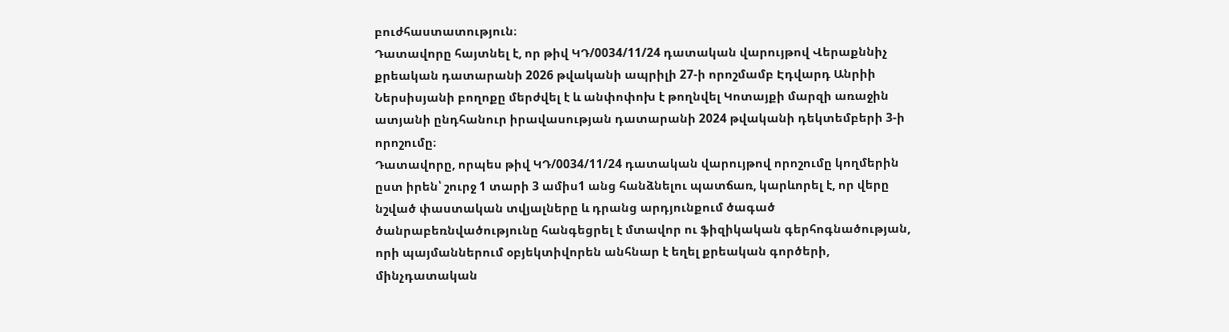բուժհաստատություն։
Դատավորը հայտնել է, որ թիվ ԿԴ/0034/11/24 դատական վարույթով Վերաքննիչ քրեական դատարանի 2026 թվականի ապրիլի 27-ի որոշմամբ Էդվարդ Անրիի Ներսիսյանի բողոքը մերժվել է և անփոփոխ է թողնվել Կոտայքի մարզի առաջին ատյանի ընդհանուր իրավասության դատարանի 2024 թվականի դեկտեմբերի 3-ի որոշումը։
Դատավորը, որպես թիվ ԿԴ/0034/11/24 դատական վարույթով որոշումը կողմերին ըստ իրեն՝ շուրջ 1 տարի 3 ամիս1 անց հանձնելու պատճառ, կարևորել է, որ վերը նշված փաստական տվյալները և դրանց արդյունքում ծագած ծանրաբեռնվածությունը հանգեցրել է մտավոր ու ֆիզիկական գերհոգնածության, որի պայմաններում օբյեկտիվորեն անհնար է եղել քրեական գործերի, մինչդատական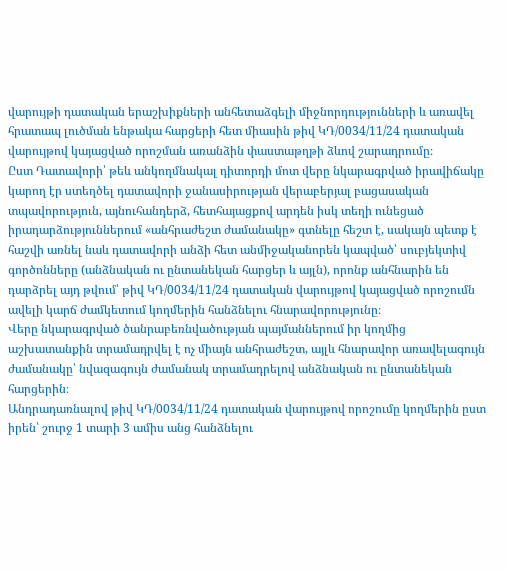վարույթի դատական երաշխիքների անհետաձգելի միջնորդությունների և առավել հրատապ լուծման ենթակա հարցերի հետ միասին թիվ ԿԴ/0034/11/24 դատական վարույթով կայացված որոշման առանձին փաստաթղթի ձևով շարադրումը։
Ըստ Դատավորի՝ թեև անկողմնակալ դիտորդի մոտ վերը նկարագրված իրավիճակը կարող էր ստեղծել դատավորի ջանասիրության վերաբերյալ բացասական տպավորություն, այնուհանդերձ, հետհայացքով արդեն իսկ տեղի ունեցած իրադարձություններում «անհրաժեշտ ժամանակը» գտնելը հեշտ է, սակայն պետք է հաշվի առնել նաև դատավորի անձի հետ անմիջականորեն կապված՝ սուբյեկտիվ գործոնները (անձնական ու ընտանեկան հարցեր և այլն), որոնք անհնարին են դարձրել այդ թվում՝ թիվ ԿԴ/0034/11/24 դատական վարույթով կայացված որոշումն ավելի կարճ ժամկետում կողմերին հանձնելու հնարավորությունը։
Վերը նկարագրված ծանրաբեռնվածության պայմաններում իր կողմից աշխատանքին տրամադրվել է ոչ միայն անհրաժեշտ, այլև հնարավոր առավելագույն ժամանակը՝ նվազագույն ժամանակ տրամադրելով անձնական ու ընտանեկան հարցերին։
Անդրադառնալով թիվ ԿԴ/0034/11/24 դատական վարույթով որոշումը կողմերին ըստ իրեն՝ շուրջ 1 տարի 3 ամիս անց հանձնելու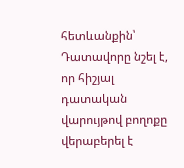հետևանքին՝ Դատավորը նշել է, որ հիշյալ դատական վարույթով բողոքը վերաբերել է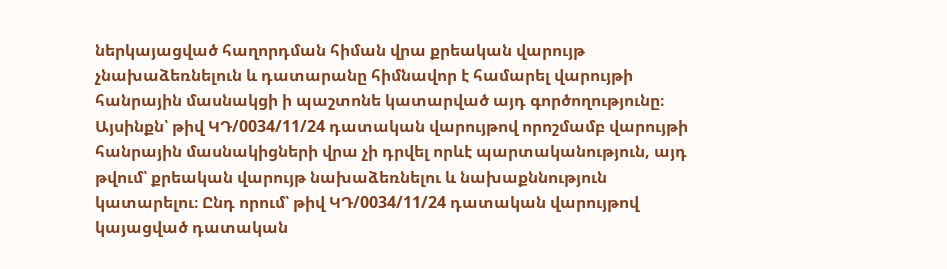ներկայացված հաղորդման հիման վրա քրեական վարույթ չնախաձեռնելուն և դատարանը հիմնավոր է համարել վարույթի հանրային մասնակցի ի պաշտոնե կատարված այդ գործողությունը։ Այսինքն՝ թիվ ԿԴ/0034/11/24 դատական վարույթով որոշմամբ վարույթի հանրային մասնակիցների վրա չի դրվել որևէ պարտականություն, այդ թվում՝ քրեական վարույթ նախաձեռնելու և նախաքննություն կատարելու։ Ընդ որում՝ թիվ ԿԴ/0034/11/24 դատական վարույթով կայացված դատական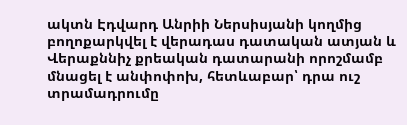ակտն Էդվարդ Անրիի Ներսիսյանի կողմից բողոքարկվել է վերադաս դատական ատյան և Վերաքննիչ քրեական դատարանի որոշմամբ մնացել է անփոփոխ, հետևաբար՝ դրա ուշ տրամադրումը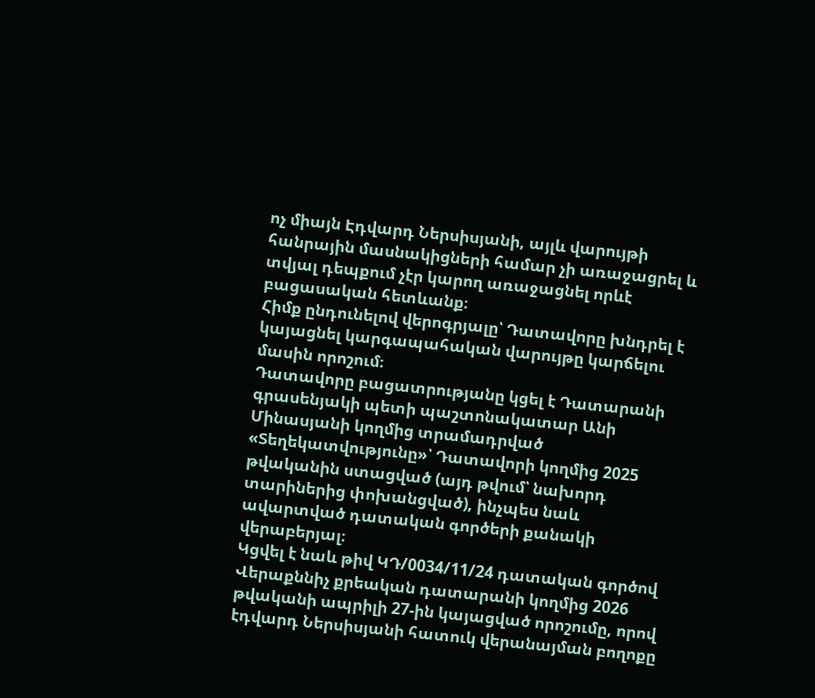ոչ միայն Էդվարդ Ներսիսյանի, այլև վարույթի հանրային մասնակիցների համար չի առաջացրել և տվյալ դեպքում չէր կարող առաջացնել որևէ բացասական հետևանք։
Հիմք ընդունելով վերոգրյալը՝ Դատավորը խնդրել է կայացնել կարգապահական վարույթը կարճելու մասին որոշում։
Դատավորը բացատրությանը կցել է Դատարանի գրասենյակի պետի պաշտոնակատար Անի Մինասյանի կողմից տրամադրված «Տեղեկատվությունը»՝ Դատավորի կողմից 2025 թվականին ստացված (այդ թվում՝ նախորդ տարիներից փոխանցված), ինչպես նաև ավարտված դատական գործերի քանակի վերաբերյալ։
Կցվել է նաև թիվ ԿԴ/0034/11/24 դատական գործով Վերաքննիչ քրեական դատարանի կողմից 2026 թվականի ապրիլի 27-ին կայացված որոշումը, որով էդվարդ Ներսիսյանի հատուկ վերանայման բողոքը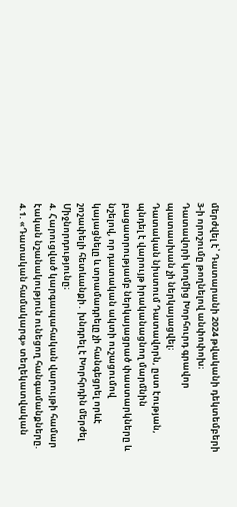մերժվել է՝ Դատարանի 2024 թվականի դեկտեմբերի 3-ի որոշումը թողնելով անփոփոխ։
Դատավորի կողմից Խորհուրդ գրավոր պատասխան չի ներկայացվել։
Դատական նիստում Դատավորն, ըստ էության, պնդել է վարույթ իրականացնող մարմնին բացատրությամբ ներկայացրած փաստարկները և նշելով, որ դատական ակտի ուշացումով կայացնելը և տրամադրելը չի հանգեցրել որևէ շոշափելի հետևանքի․ խնդրել է Խորհրդին մերժել Միջնորդությունը։
4. Հարուցված կարգապահական վարույթի համար էական նշանակություն ունեցող հանգամանքները.
4.1. «Դատական համակարգ» տեղեկատվական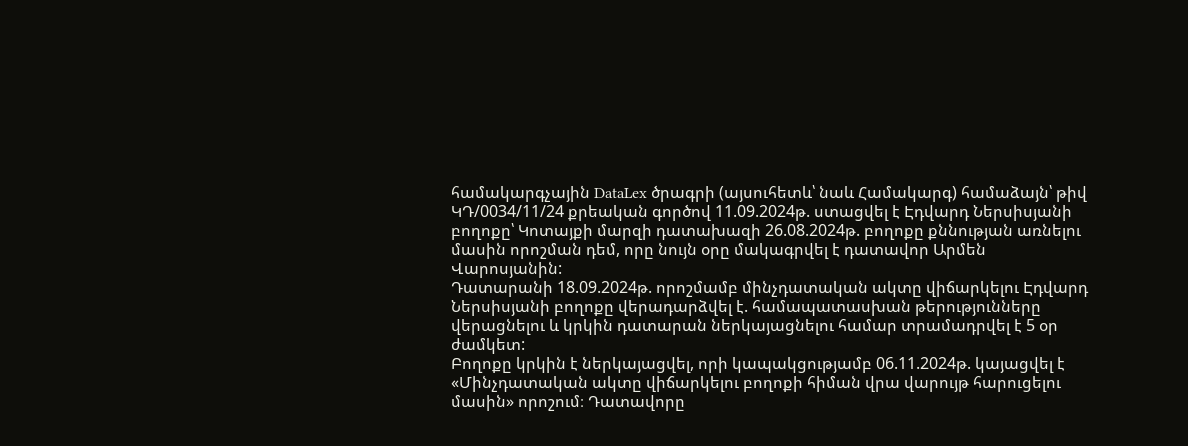համակարգչային DataLex ծրագրի (այսուհետև՝ նաև Համակարգ) համաձայն՝ թիվ ԿԴ/0034/11/24 քրեական գործով 11.09.2024թ. ստացվել է Էդվարդ Ներսիսյանի բողոքը՝ Կոտայքի մարզի դատախազի 26.08.2024թ. բողոքը քննության առնելու մասին որոշման դեմ, որը նույն օրը մակագրվել է դատավոր Արմեն Վարոսյանին:
Դատարանի 18.09.2024թ. որոշմամբ մինչդատական ակտը վիճարկելու Էդվարդ Ներսիսյանի բողոքը վերադարձվել է. համապատասխան թերությունները վերացնելու և կրկին դատարան ներկայացնելու համար տրամադրվել է 5 օր ժամկետ:
Բողոքը կրկին է ներկայացվել, որի կապակցությամբ 06.11.2024թ. կայացվել է «Մինչդատական ակտը վիճարկելու բողոքի հիման վրա վարույթ հարուցելու մասին» որոշում։ Դատավորը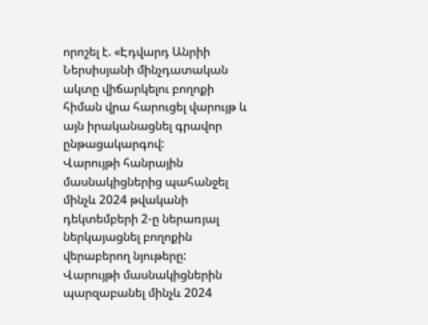որոշել է. «Էդվարդ Անրիի Ներսիսյանի մինչդատական ակտը վիճարկելու բողոքի հիման վրա հարուցել վարույթ և այն իրականացնել գրավոր ընթացակարգով:
Վարույթի հանրային մասնակիցներից պահանջել մինչև 2024 թվականի դեկտեմբերի 2-ը ներառյալ ներկայացնել բողոքին վերաբերող նյութերը:
Վարույթի մասնակիցներին պարզաբանել մինչև 2024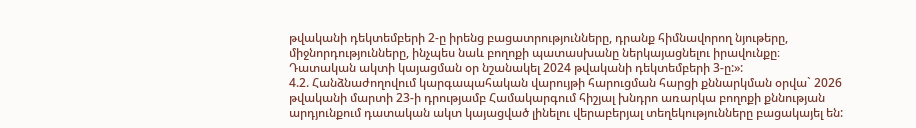թվականի դեկտեմբերի 2-ը իրենց բացատրությունները, դրանք հիմնավորող նյութերը, միջնորդությունները, ինչպես նաև բողոքի պատասխանը ներկայացնելու իրավունքը։
Դատական ակտի կայացման օր նշանակել 2024 թվականի դեկտեմբերի 3-ը:»:
4.2. Հանձնաժողովում կարգապահական վարույթի հարուցման հարցի քննարկման օրվա` 2026 թվականի մարտի 23-ի դրությամբ Համակարգում հիշյալ խնդրո առարկա բողոքի քննության արդյունքում դատական ակտ կայացված լինելու վերաբերյալ տեղեկությունները բացակայել են: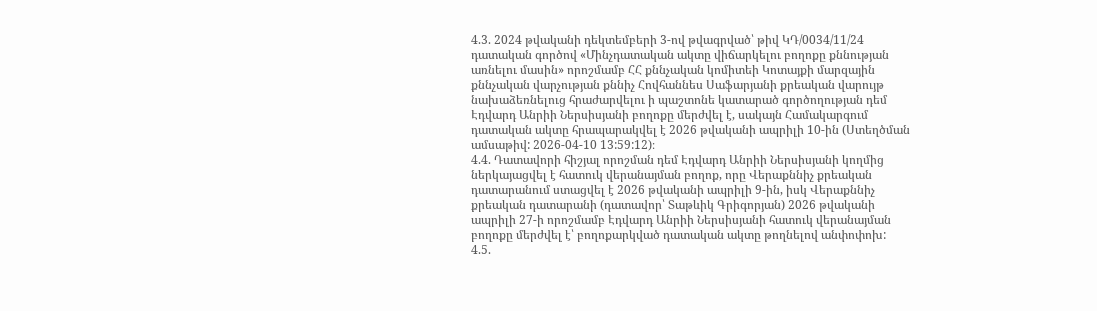4.3. 2024 թվականի դեկտեմբերի 3-ով թվագրված՝ թիվ ԿԴ/0034/11/24 դատական գործով «Մինչդատական ակտը վիճարկելու բողոքը քննության առնելու մասին» որոշմամբ ՀՀ քննչական կոմիտեի Կոտայքի մարզային քննչական վարչության քննիչ Հովհաննես Սաֆարյանի քրեական վարույթ նախաձեռնելուց հրաժարվելու ի պաշտոնե կատարած գործողության դեմ Էդվարդ Անրիի Ներսիսյանի բողոքը մերժվել է, սակայն Համակարգում դատական ակտը հրապարակվել է 2026 թվականի ապրիլի 10-ին (Ստեղծման ամսաթիվ: 2026-04-10 13:59:12)։
4.4. Դատավորի հիշյալ որոշման դեմ Էդվարդ Անրիի Ներսիսյանի կողմից ներկայացվել է հատուկ վերանայման բողոք, որը Վերաքննիչ քրեական դատարանում ստացվել է 2026 թվականի ապրիլի 9-ին, իսկ Վերաքննիչ քրեական դատարանի (դատավոր՝ Տաթևիկ Գրիգորյան) 2026 թվականի ապրիլի 27-ի որոշմամբ Էդվարդ Անրիի Ներսիսյանի հատուկ վերանայման բողոքը մերժվել է՝ բողոքարկված դատական ակտը թողնելով անփոփոխ:
4.5.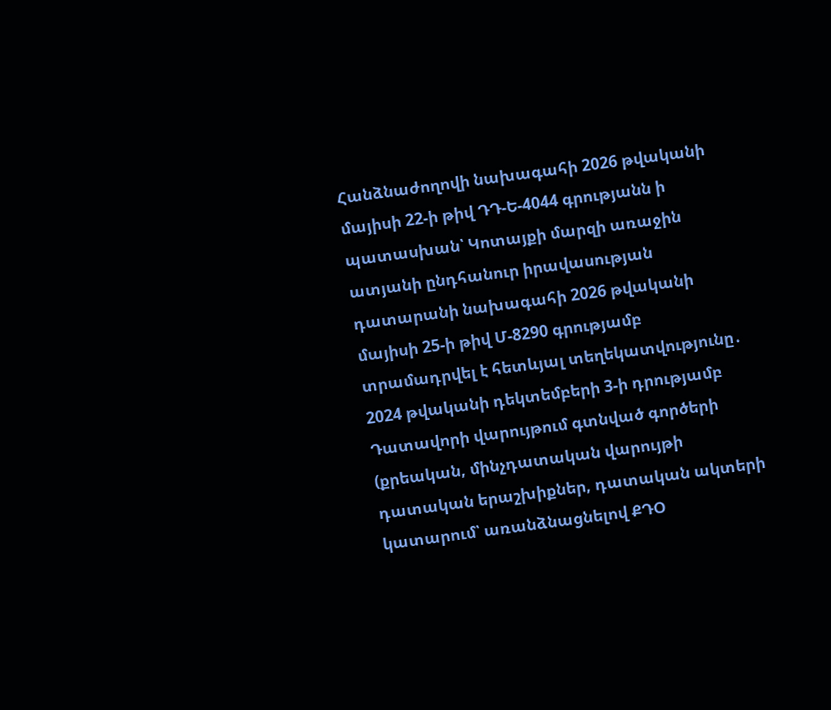Հանձնաժողովի նախագահի 2026 թվականի մայիսի 22-ի թիվ ԴԴ-Ե-4044 գրությանն ի պատասխան՝ Կոտայքի մարզի առաջին ատյանի ընդհանուր իրավասության դատարանի նախագահի 2026 թվականի մայիսի 25-ի թիվ Մ-8290 գրությամբ տրամադրվել է հետևյալ տեղեկատվությունը․
2024 թվականի դեկտեմբերի 3-ի դրությամբ Դատավորի վարույթում գտնված գործերի (քրեական, մինչդատական վարույթի դատական երաշխիքներ, դատական ակտերի կատարում՝ առանձնացնելով ՔԴՕ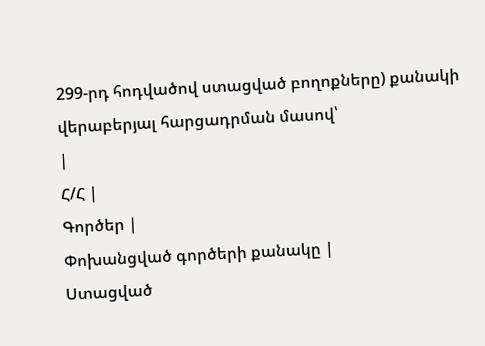299-րդ հոդվածով ստացված բողոքները) քանակի վերաբերյալ հարցադրման մասով՝
|
Հ/Հ |
Գործեր |
Փոխանցված գործերի քանակը |
Ստացված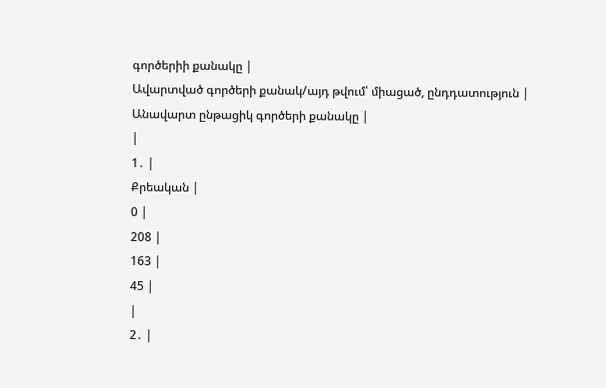գործերիի քանակը |
Ավարտված գործերի քանակ/այդ թվում՝ միացած, ընդդատություն |
Անավարտ ընթացիկ գործերի քանակը |
|
1․ |
Քրեական |
0 |
208 |
163 |
45 |
|
2․ |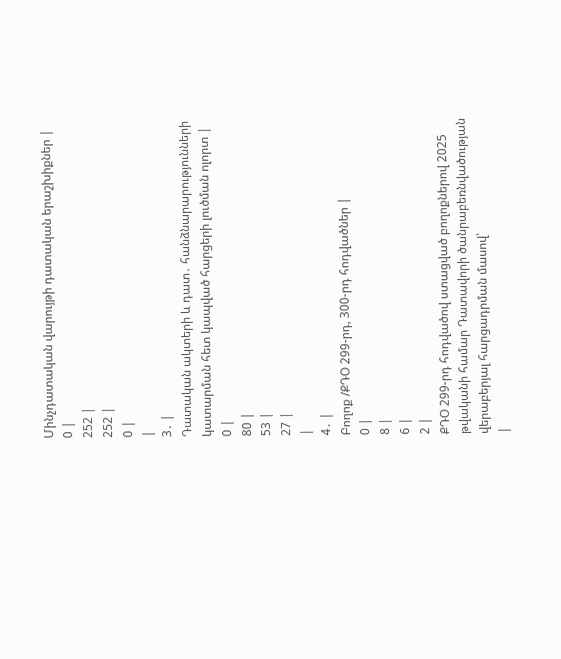Մինչդատական վարույթի դատական երաշխիքներ |
0 |
252 |
252 |
0 |
|
3․ |
Դատական ակտերի և դատ․ հանձնարարությունների կատարման հետ կապված հարցերի լուծման ոլորտ |
0 |
80 |
53 |
27 |
|
4․ |
Բողոք /ՔԴՕ 299-րդ, 300-րդ հոդվածներ |
0 |
8 |
6 |
2 |
ՔԴՕ 299-րդ հոդվածով ստացված բողոքներով 2025 թվականի համար Դատավորի ծանրաբեռնվածության վերաբերյալ հարցադրման մասով՝
|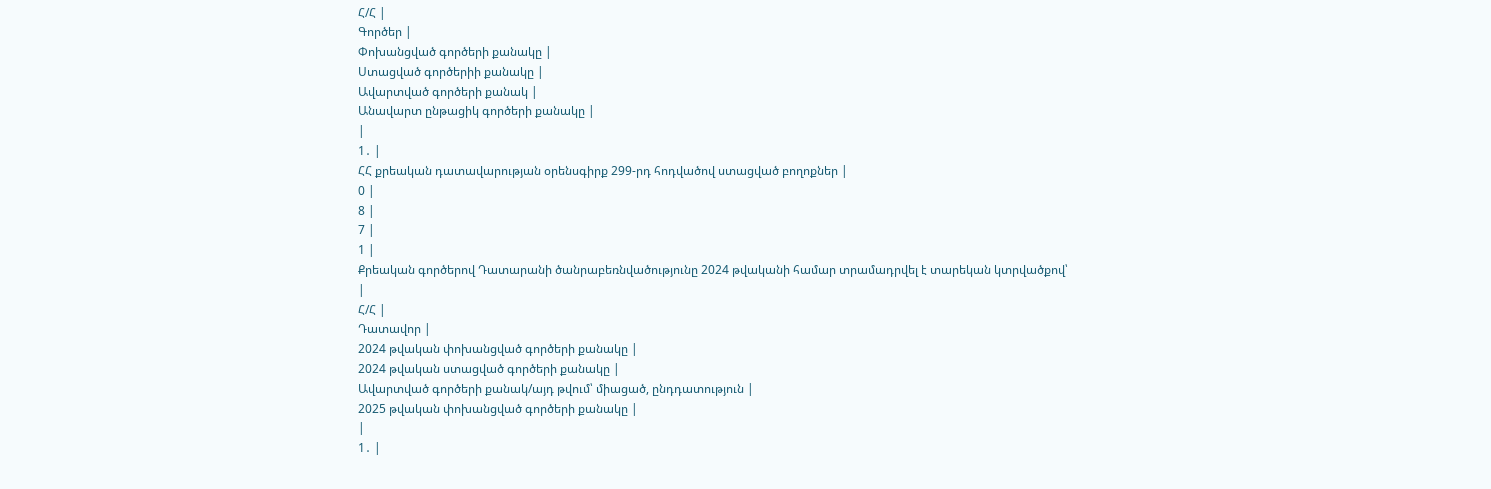Հ/Հ |
Գործեր |
Փոխանցված գործերի քանակը |
Ստացված գործերիի քանակը |
Ավարտված գործերի քանակ |
Անավարտ ընթացիկ գործերի քանակը |
|
1․ |
ՀՀ քրեական դատավարության օրենսգիրք 299-րդ հոդվածով ստացված բողոքներ |
0 |
8 |
7 |
1 |
Քրեական գործերով Դատարանի ծանրաբեռնվածությունը 2024 թվականի համար տրամադրվել է տարեկան կտրվածքով՝
|
Հ/Հ |
Դատավոր |
2024 թվական փոխանցված գործերի քանակը |
2024 թվական ստացված գործերի քանակը |
Ավարտված գործերի քանակ/այդ թվում՝ միացած, ընդդատություն |
2025 թվական փոխանցված գործերի քանակը |
|
1․ |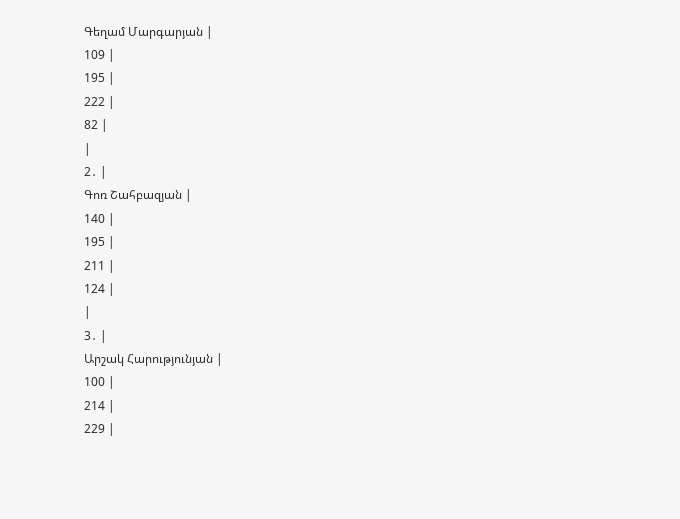Գեղամ Մարգարյան |
109 |
195 |
222 |
82 |
|
2․ |
Գոռ Շահբազյան |
140 |
195 |
211 |
124 |
|
3․ |
Արշակ Հարությունյան |
100 |
214 |
229 |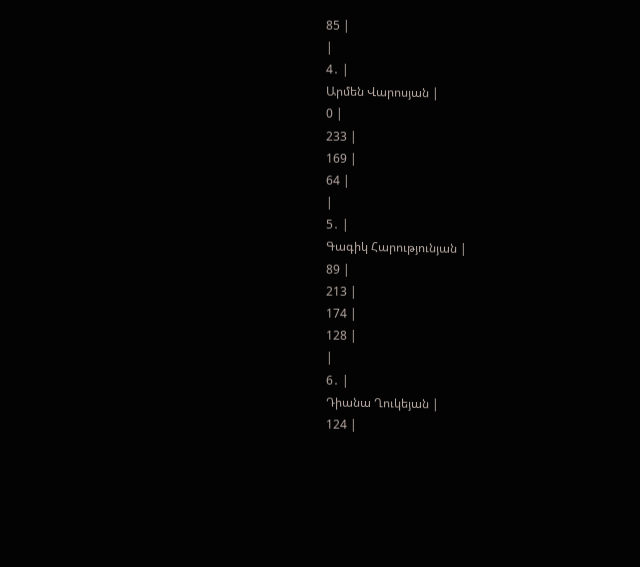85 |
|
4․ |
Արմեն Վարոսյան |
0 |
233 |
169 |
64 |
|
5․ |
Գագիկ Հարությունյան |
89 |
213 |
174 |
128 |
|
6․ |
Դիանա Ղուկեյան |
124 |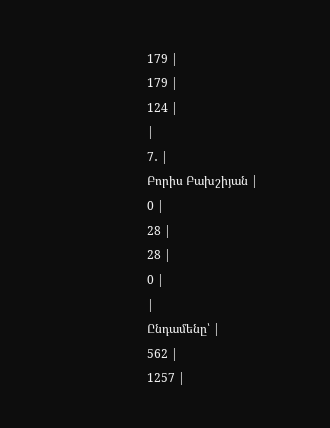179 |
179 |
124 |
|
7․ |
Բորիս Բախշիյան |
0 |
28 |
28 |
0 |
|
Ընդամենը՝ |
562 |
1257 |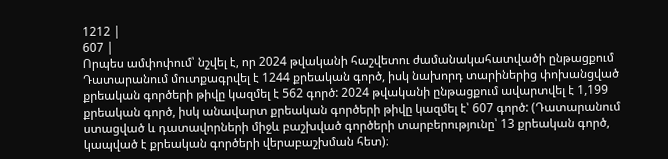1212 |
607 |
Որպես ամփոփում՝ նշվել է, որ 2024 թվականի հաշվետու ժամանակահատվածի ընթացքում Դատարանում մուտքագրվել է 1244 քրեական գործ, իսկ նախորդ տարիներից փոխանցված քրեական գործերի թիվը կազմել է 562 գործ: 2024 թվականի ընթացքում ավարտվել է 1,199 քրեական գործ, իսկ անավարտ քրեական գործերի թիվը կազմել է՝ 607 գործ: (Դատարանում ստացված և դատավորների միջև բաշխված գործերի տարբերությունը՝ 13 քրեական գործ, կապված է քրեական գործերի վերաբաշխման հետ)։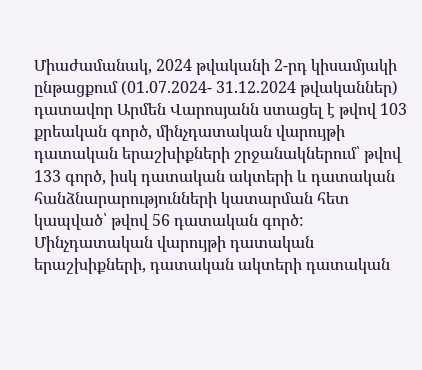Միաժամանակ, 2024 թվականի 2-րդ կիսամյակի ընթացքում (01.07.2024- 31.12.2024 թվականներ) դատավոր Արմեն Վարոսյանն ստացել է թվով 103 քրեական գործ, մինչդատական վարույթի դատական երաշխիքների շրջանակներում՝ թվով 133 գործ, իսկ դատական ակտերի և դատական հանձնարարությունների կատարման հետ կապված՝ թվով 56 դատական գործ:
Մինչդատական վարույթի դատական երաշխիքների, դատական ակտերի դատական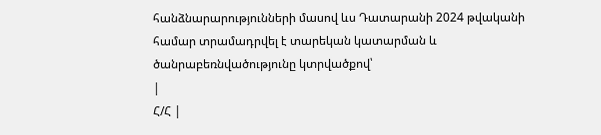հանձնարարությունների մասով ևս Դատարանի 2024 թվականի համար տրամադրվել է տարեկան կատարման և ծանրաբեռնվածությունը կտրվածքով՝
|
Հ/Հ |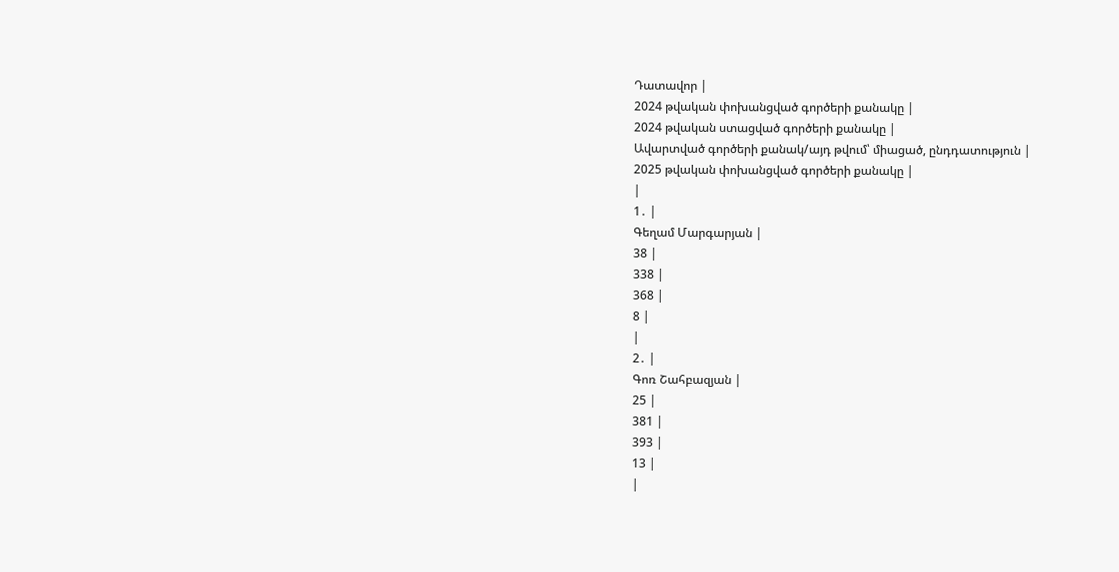Դատավոր |
2024 թվական փոխանցված գործերի քանակը |
2024 թվական ստացված գործերի քանակը |
Ավարտված գործերի քանակ/այդ թվում՝ միացած, ընդդատություն |
2025 թվական փոխանցված գործերի քանակը |
|
1․ |
Գեղամ Մարգարյան |
38 |
338 |
368 |
8 |
|
2․ |
Գոռ Շահբազյան |
25 |
381 |
393 |
13 |
|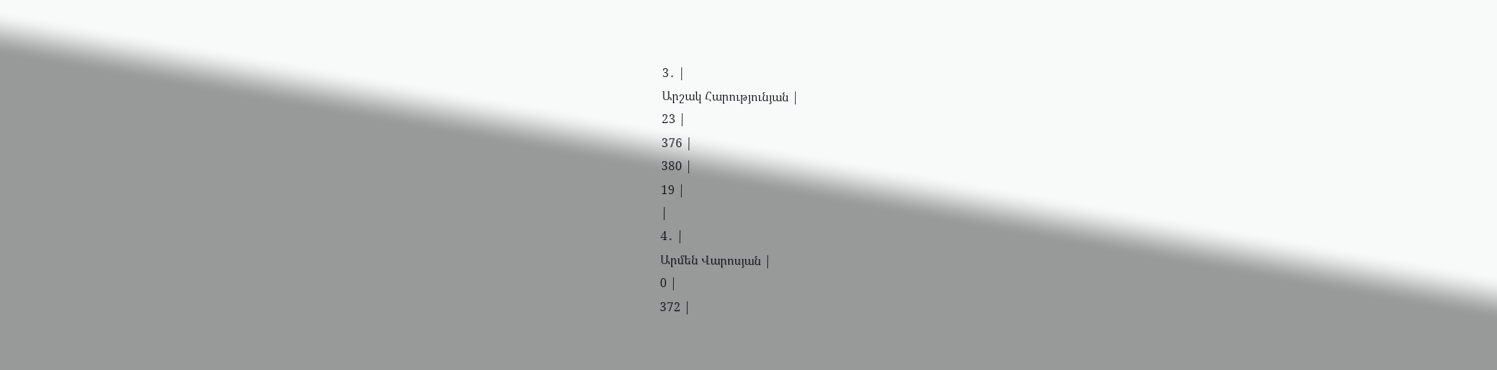3․ |
Արշակ Հարությունյան |
23 |
376 |
380 |
19 |
|
4․ |
Արմեն Վարոսյան |
0 |
372 |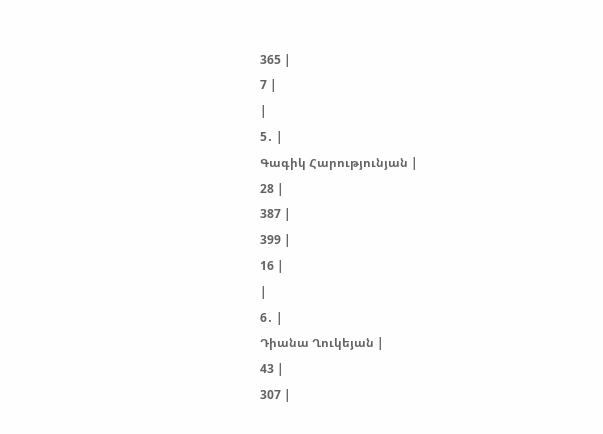365 |
7 |
|
5․ |
Գագիկ Հարությունյան |
28 |
387 |
399 |
16 |
|
6․ |
Դիանա Ղուկեյան |
43 |
307 |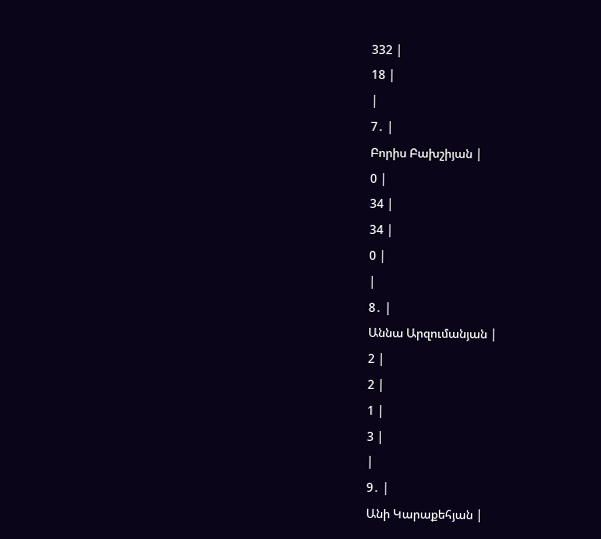332 |
18 |
|
7․ |
Բորիս Բախշիյան |
0 |
34 |
34 |
0 |
|
8․ |
Աննա Արզումանյան |
2 |
2 |
1 |
3 |
|
9․ |
Անի Կարաքեհյան |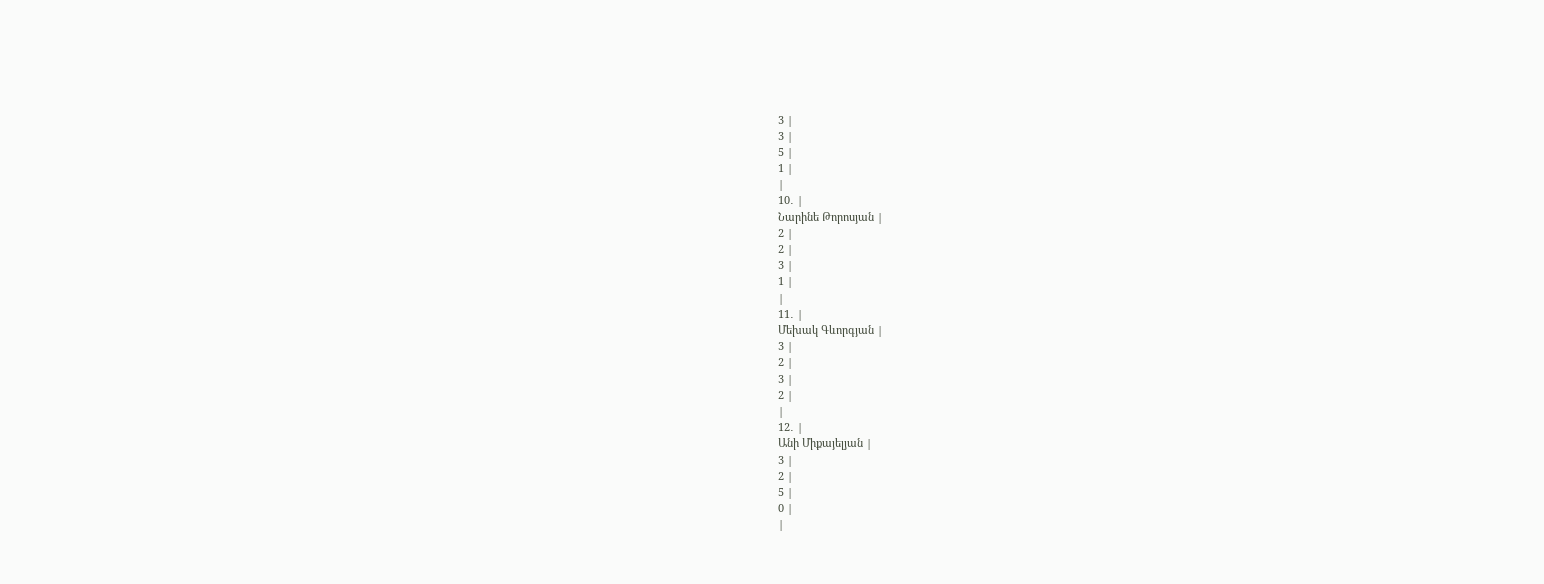3 |
3 |
5 |
1 |
|
10․ |
Նարինե Թորոսյան |
2 |
2 |
3 |
1 |
|
11․ |
Մեխակ Գևորգյան |
3 |
2 |
3 |
2 |
|
12․ |
Անի Միքայելյան |
3 |
2 |
5 |
0 |
|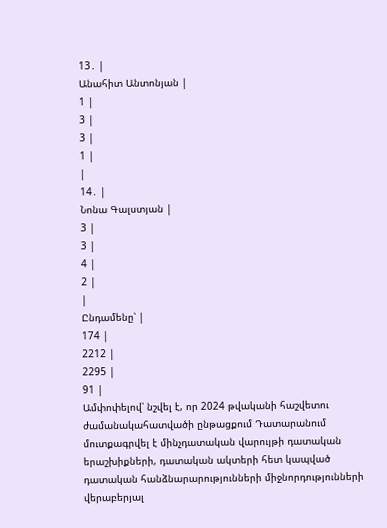13․ |
Անահիտ Անտոնյան |
1 |
3 |
3 |
1 |
|
14․ |
Նոնա Գալստյան |
3 |
3 |
4 |
2 |
|
Ընդամենը՝ |
174 |
2212 |
2295 |
91 |
Ամփոփելով՝ նշվել է, որ 2024 թվականի հաշվետու ժամանակահատվածի ընթացքում Դատարանում մուտքագրվել է մինչդատական վարույթի դատական երաշխիքների, դատական ակտերի հետ կապված դատական հանձնարարությունների միջնորդությունների վերաբերյալ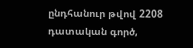ընդհանուր թվով 2208 դատական գործ,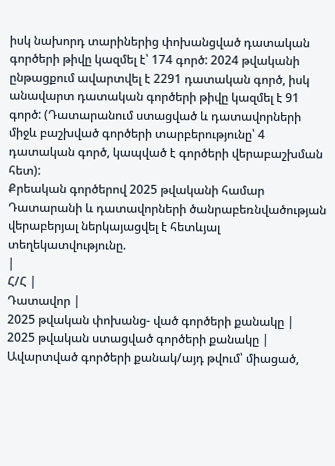իսկ նախորդ տարիներից փոխանցված դատական գործերի թիվը կազմել է՝ 174 գործ: 2024 թվականի ընթացքում ավարտվել է 2291 դատական գործ, իսկ անավարտ դատական գործերի թիվը կազմել է 91 գործ: (Դատարանում ստացված և դատավորների միջև բաշխված գործերի տարբերությունը՝ 4 դատական գործ, կապված է գործերի վերաբաշխման հետ):
Քրեական գործերով 2025 թվականի համար Դատարանի և դատավորների ծանրաբեռնվածության վերաբերյալ ներկայացվել է հետևյալ տեղեկատվությունը.
|
Հ/Հ |
Դատավոր |
2025 թվական փոխանց- ված գործերի քանակը |
2025 թվական ստացված գործերի քանակը |
Ավարտված գործերի քանակ/այդ թվում՝ միացած,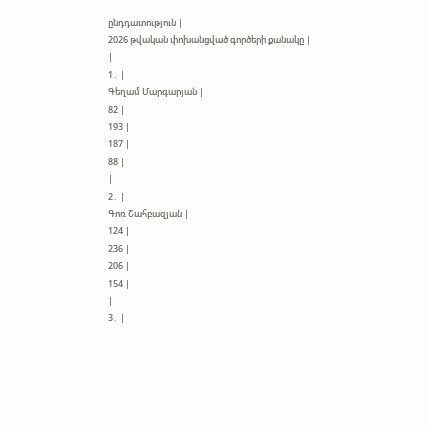ընդդատություն |
2026 թվական փոխանցված գործերի քանակը |
|
1․ |
Գեղամ Մարգարյան |
82 |
193 |
187 |
88 |
|
2․ |
Գոռ Շահբազյան |
124 |
236 |
206 |
154 |
|
3․ |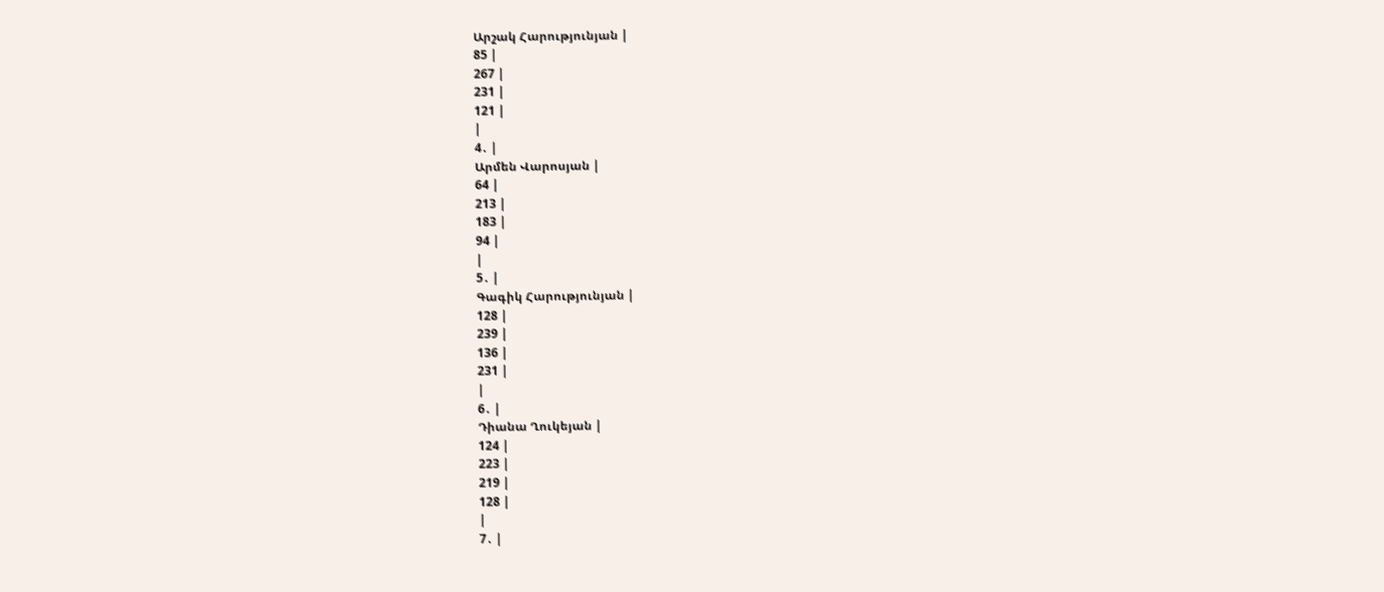Արշակ Հարությունյան |
85 |
267 |
231 |
121 |
|
4․ |
Արմեն Վարոսյան |
64 |
213 |
183 |
94 |
|
5․ |
Գագիկ Հարությունյան |
128 |
239 |
136 |
231 |
|
6․ |
Դիանա Ղուկեյան |
124 |
223 |
219 |
128 |
|
7․ |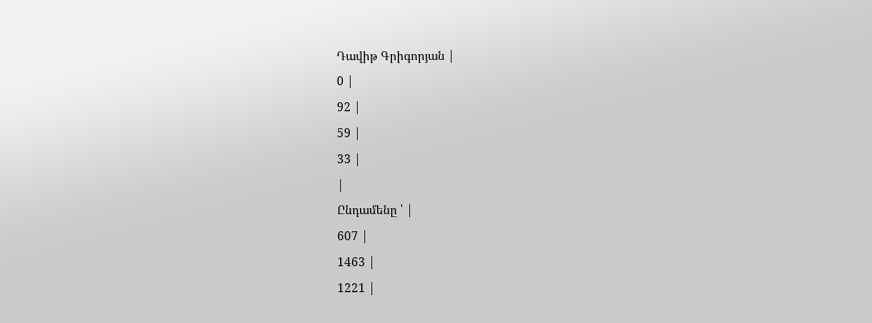Դավիթ Գրիգորյան |
0 |
92 |
59 |
33 |
|
Ընդամենը ՝ |
607 |
1463 |
1221 |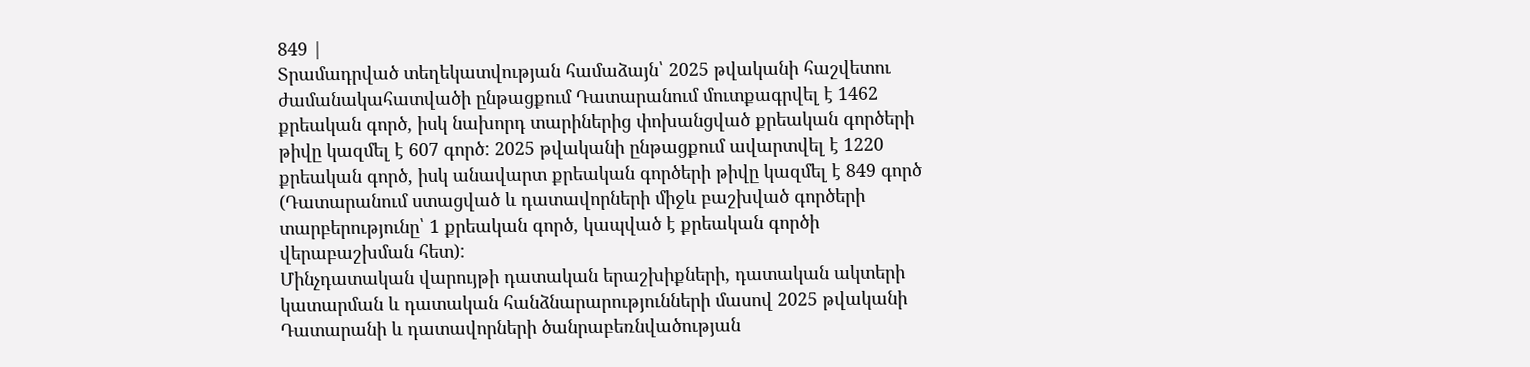849 |
Տրամադրված տեղեկատվության համաձայն՝ 2025 թվականի հաշվետու ժամանակահատվածի ընթացքում Դատարանում մուտքագրվել է 1462 քրեական գործ, իսկ նախորդ տարիներից փոխանցված քրեական գործերի թիվը կազմել է 607 գործ: 2025 թվականի ընթացքում ավարտվել է 1220 քրեական գործ, իսկ անավարտ քրեական գործերի թիվը կազմել է 849 գործ (Դատարանում ստացված և դատավորների միջև բաշխված գործերի տարբերությունը՝ 1 քրեական գործ, կապված է քրեական գործի վերաբաշխման հետ):
Մինչդատական վարույթի դատական երաշխիքների, դատական ակտերի կատարման և դատական հանձնարարությունների մասով 2025 թվականի Դատարանի և դատավորների ծանրաբեռնվածության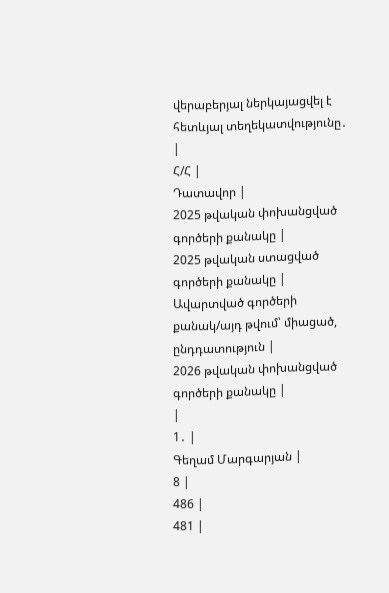վերաբերյալ ներկայացվել է հետևյալ տեղեկատվությունը․
|
Հ/Հ |
Դատավոր |
2025 թվական փոխանցված գործերի քանակը |
2025 թվական ստացված գործերի քանակը |
Ավարտված գործերի քանակ/այդ թվում՝ միացած, ընդդատություն |
2026 թվական փոխանցված գործերի քանակը |
|
1․ |
Գեղամ Մարգարյան |
8 |
486 |
481 |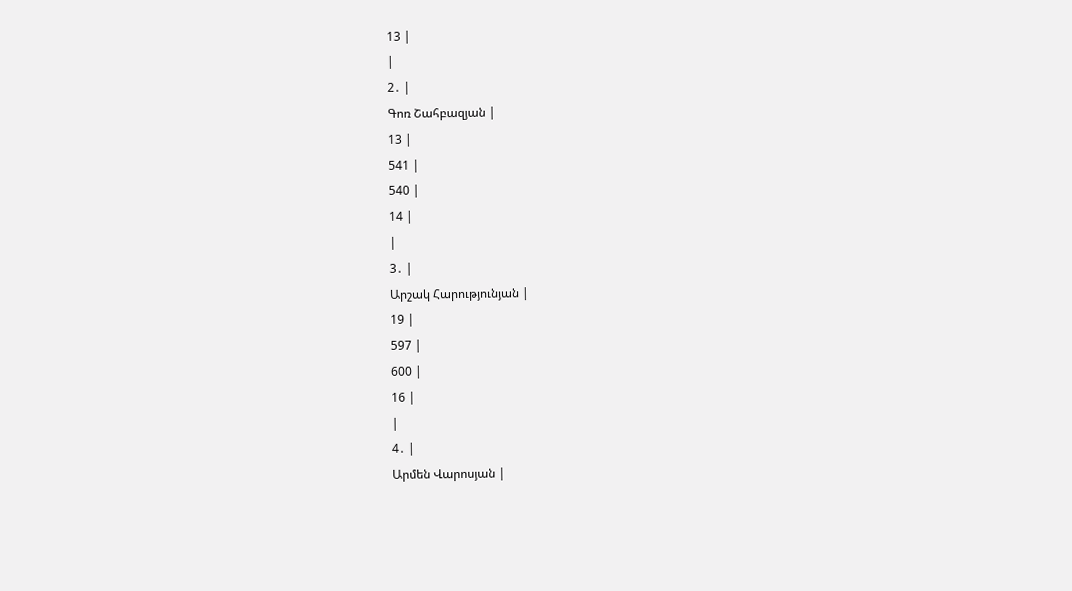13 |
|
2․ |
Գոռ Շահբազյան |
13 |
541 |
540 |
14 |
|
3․ |
Արշակ Հարությունյան |
19 |
597 |
600 |
16 |
|
4․ |
Արմեն Վարոսյան |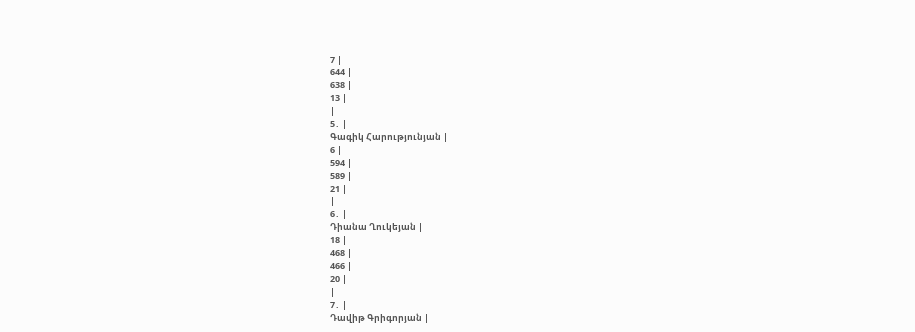7 |
644 |
638 |
13 |
|
5․ |
Գագիկ Հարությունյան |
6 |
594 |
589 |
21 |
|
6․ |
Դիանա Ղուկեյան |
18 |
468 |
466 |
20 |
|
7․ |
Դավիթ Գրիգորյան |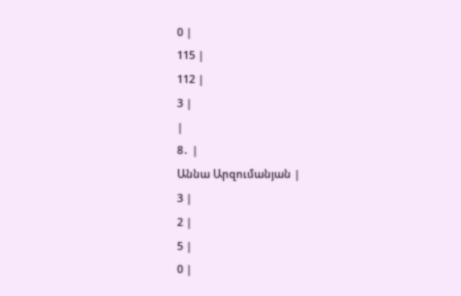0 |
115 |
112 |
3 |
|
8․ |
Աննա Արզումանյան |
3 |
2 |
5 |
0 |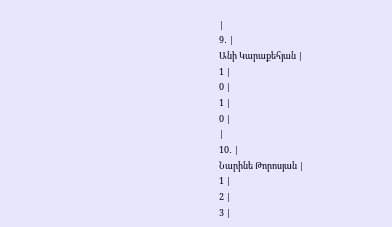|
9․ |
Անի Կարաքեհյան |
1 |
0 |
1 |
0 |
|
10․ |
Նարինե Թորոսյան |
1 |
2 |
3 |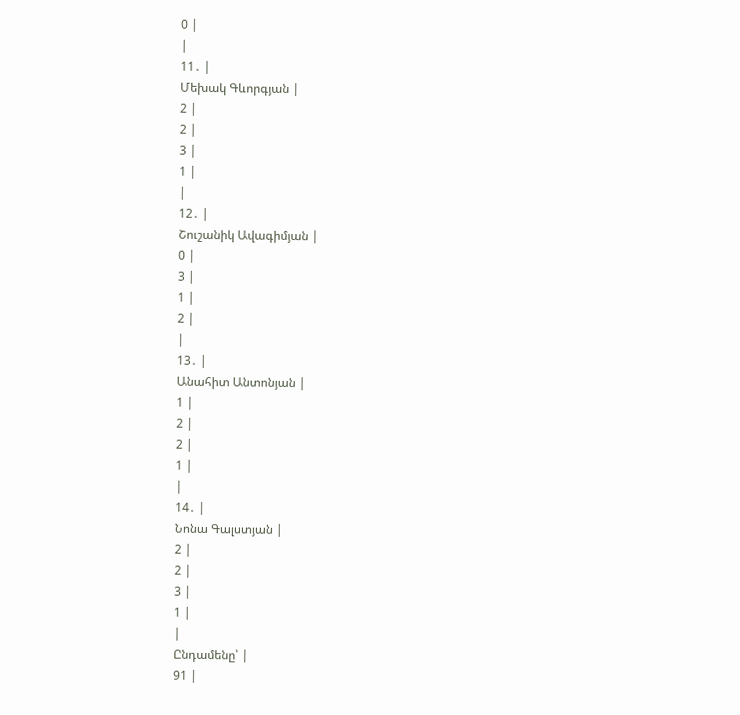0 |
|
11․ |
Մեխակ Գևորգյան |
2 |
2 |
3 |
1 |
|
12․ |
Շուշանիկ Ավագիմյան |
0 |
3 |
1 |
2 |
|
13․ |
Անահիտ Անտոնյան |
1 |
2 |
2 |
1 |
|
14․ |
Նոնա Գալստյան |
2 |
2 |
3 |
1 |
|
Ընդամենը՝ |
91 |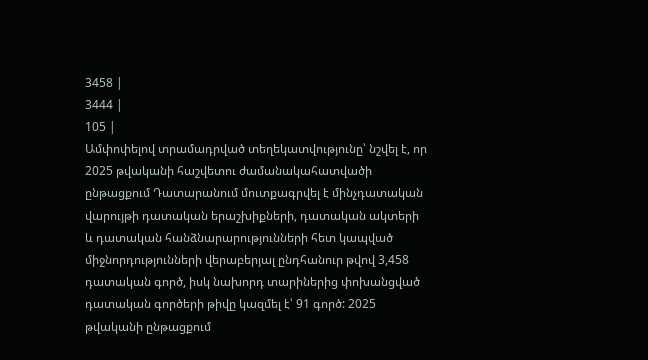3458 |
3444 |
105 |
Ամփոփելով տրամադրված տեղեկատվությունը՝ նշվել է, որ 2025 թվականի հաշվետու ժամանակահատվածի ընթացքում Դատարանում մուտքագրվել է մինչդատական վարույթի դատական երաշխիքների, դատական ակտերի և դատական հանձնարարությունների հետ կապված միջնորդությունների վերաբերյալ ընդհանուր թվով 3,458 դատական գործ, իսկ նախորդ տարիներից փոխանցված դատական գործերի թիվը կազմել է՝ 91 գործ: 2025 թվականի ընթացքում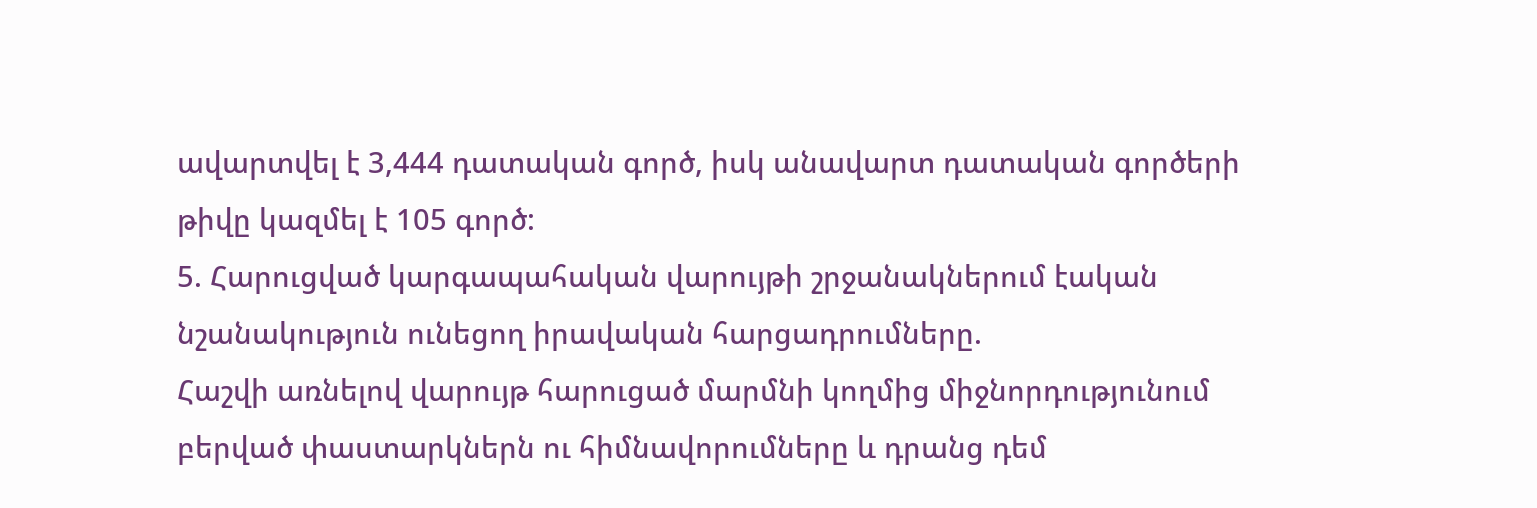ավարտվել է 3,444 դատական գործ, իսկ անավարտ դատական գործերի թիվը կազմել է 105 գործ:
5. Հարուցված կարգապահական վարույթի շրջանակներում էական նշանակություն ունեցող իրավական հարցադրումները.
Հաշվի առնելով վարույթ հարուցած մարմնի կողմից միջնորդությունում բերված փաստարկներն ու հիմնավորումները և դրանց դեմ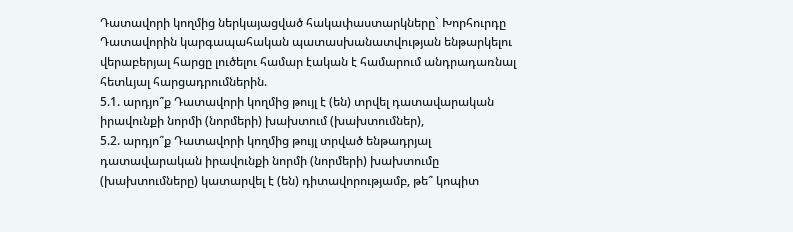Դատավորի կողմից ներկայացված հակափաստարկները` Խորհուրդը Դատավորին կարգապահական պատասխանատվության ենթարկելու վերաբերյալ հարցը լուծելու համար էական է համարում անդրադառնալ հետևյալ հարցադրումներին.
5.1. արդյո՞ք Դատավորի կողմից թույլ է (են) տրվել դատավարական իրավունքի նորմի (նորմերի) խախտում (խախտումներ),
5.2. արդյո՞ք Դատավորի կողմից թույլ տրված ենթադրյալ դատավարական իրավունքի նորմի (նորմերի) խախտումը (խախտումները) կատարվել է (են) դիտավորությամբ, թե՞ կոպիտ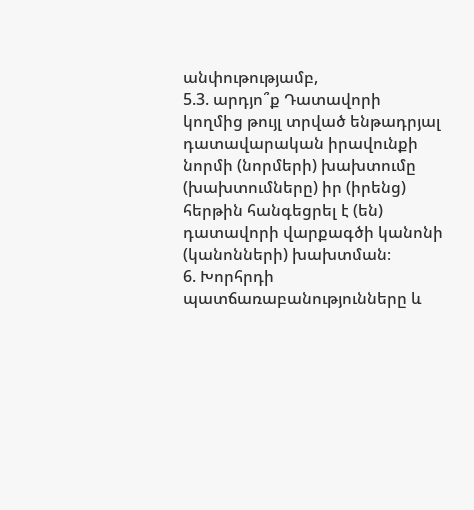անփութությամբ,
5.3. արդյո՞ք Դատավորի կողմից թույլ տրված ենթադրյալ դատավարական իրավունքի նորմի (նորմերի) խախտումը (խախտումները) իր (իրենց) հերթին հանգեցրել է (են) դատավորի վարքագծի կանոնի (կանոնների) խախտման։
6. Խորհրդի պատճառաբանությունները և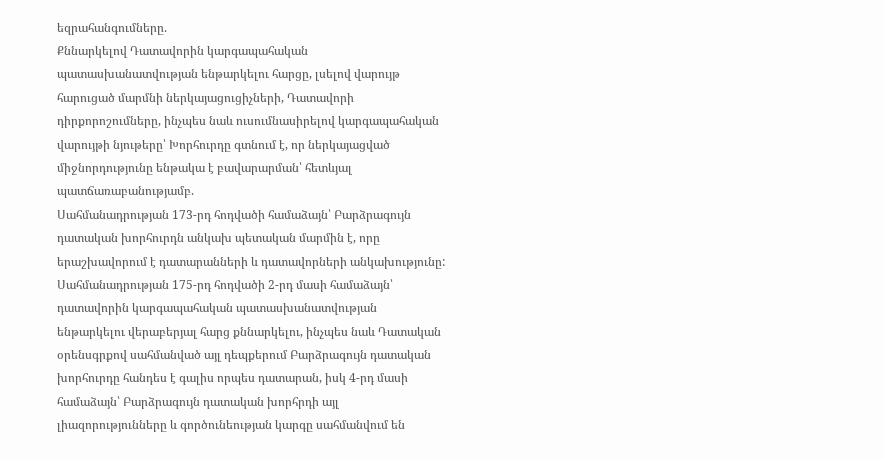եզրահանգումները.
Քննարկելով Դատավորին կարգապահական պատասխանատվության ենթարկելու հարցը, լսելով վարույթ հարուցած մարմնի ներկայացուցիչների, Դատավորի դիրքորոշումները, ինչպես նաև ուսումնասիրելով կարգապահական վարույթի նյութերը՝ Խորհուրդը գտնում է, որ ներկայացված միջնորդությունը ենթակա է բավարարման՝ հետևյալ պատճառաբանությամբ.
Սահմանադրության 173-րդ հոդվածի համաձայն՝ Բարձրագույն դատական խորհուրդն անկախ պետական մարմին է, որը երաշխավորում է դատարանների և դատավորների անկախությունը:
Սահմանադրության 175-րդ հոդվածի 2-րդ մասի համաձայն՝ դատավորին կարգապահական պատասխանատվության ենթարկելու վերաբերյալ հարց քննարկելու, ինչպես նաև Դատական օրենսգրքով սահմանված այլ դեպքերում Բարձրագույն դատական խորհուրդը հանդես է գալիս որպես դատարան, իսկ 4-րդ մասի համաձայն՝ Բարձրագույն դատական խորհրդի այլ լիազորությունները և գործունեության կարգը սահմանվում են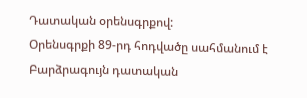Դատական օրենսգրքով:
Օրենսգրքի 89-րդ հոդվածը սահմանում է Բարձրագույն դատական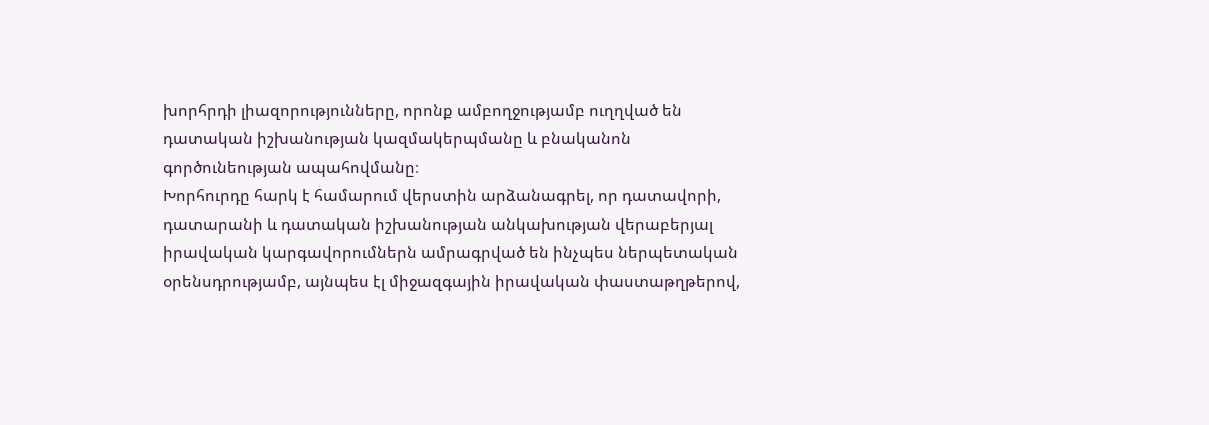խորհրդի լիազորությունները, որոնք ամբողջությամբ ուղղված են դատական իշխանության կազմակերպմանը և բնականոն գործունեության ապահովմանը։
Խորհուրդը հարկ է համարում վերստին արձանագրել, որ դատավորի, դատարանի և դատական իշխանության անկախության վերաբերյալ իրավական կարգավորումներն ամրագրված են ինչպես ներպետական օրենսդրությամբ, այնպես էլ միջազգային իրավական փաստաթղթերով,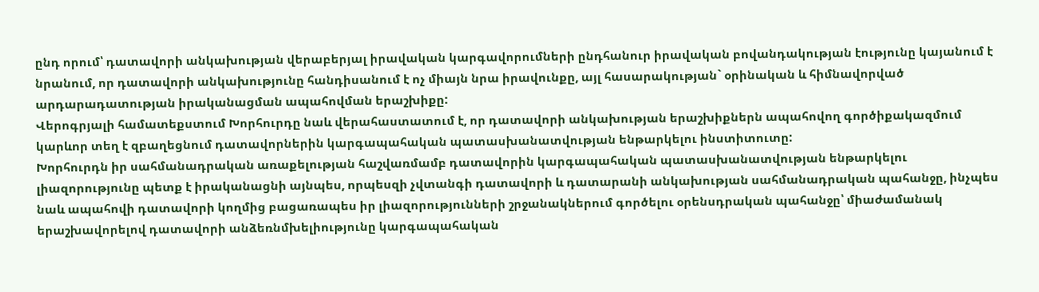ընդ որում՝ դատավորի անկախության վերաբերյալ իրավական կարգավորումների ընդհանուր իրավական բովանդակության էությունը կայանում է նրանում, որ դատավորի անկախությունը հանդիսանում է ոչ միայն նրա իրավունքը, այլ հասարակության` օրինական և հիմնավորված արդարադատության իրականացման ապահովման երաշխիքը:
Վերոգրյալի համատեքստում Խորհուրդը նաև վերահաստատում է, որ դատավորի անկախության երաշխիքներն ապահովող գործիքակազմում կարևոր տեղ է զբաղեցնում դատավորներին կարգապահական պատասխանատվության ենթարկելու ինստիտուտը:
Խորհուրդն իր սահմանադրական առաքելության հաշվառմամբ դատավորին կարգապահական պատասխանատվության ենթարկելու լիազորությունը պետք է իրականացնի այնպես, որպեսզի չվտանգի դատավորի և դատարանի անկախության սահմանադրական պահանջը, ինչպես նաև ապահովի դատավորի կողմից բացառապես իր լիազորությունների շրջանակներում գործելու օրենսդրական պահանջը՝ միաժամանակ երաշխավորելով դատավորի անձեռնմխելիությունը կարգապահական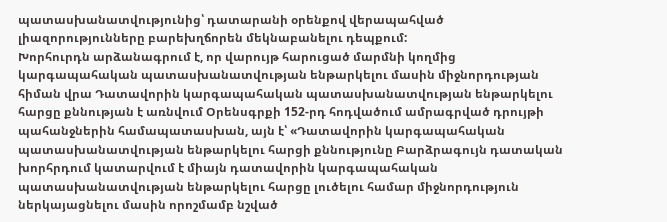պատասխանատվությունից՝ դատարանի օրենքով վերապահված լիազորությունները բարեխղճորեն մեկնաբանելու դեպքում:
Խորհուրդն արձանագրում է, որ վարույթ հարուցած մարմնի կողմից կարգապահական պատասխանատվության ենթարկելու մասին միջնորդության հիման վրա Դատավորին կարգապահական պատասխանատվության ենթարկելու հարցը քննության է առնվում Օրենսգրքի 152-րդ հոդվածում ամրագրված դրույթի պահանջներին համապատասխան, այն է՝ «Դատավորին կարգապահական պատասխանատվության ենթարկելու հարցի քննությունը Բարձրագույն դատական խորհրդում կատարվում է միայն դատավորին կարգապահական պատասխանատվության ենթարկելու հարցը լուծելու համար միջնորդություն ներկայացնելու մասին որոշմամբ նշված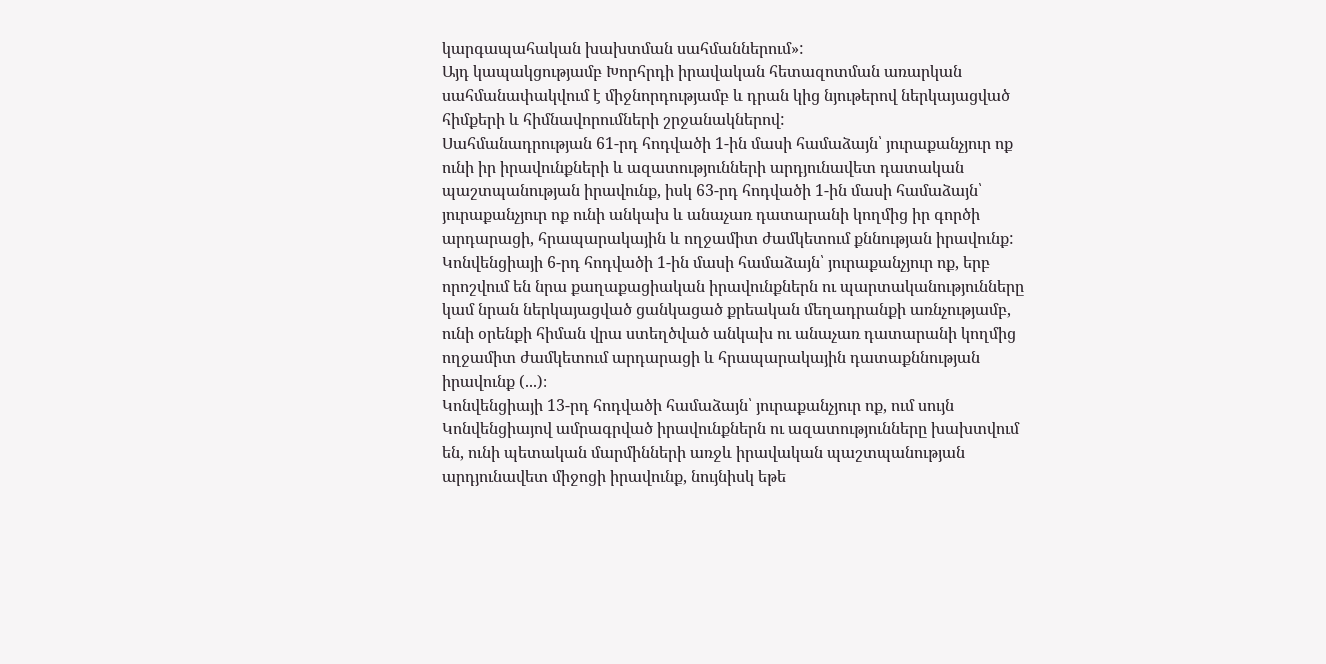կարգապահական խախտման սահմաններում»:
Այդ կապակցությամբ Խորհրդի իրավական հետազոտման առարկան սահմանափակվում է միջնորդությամբ և դրան կից նյութերով ներկայացված հիմքերի և հիմնավորումների շրջանակներով:
Սահմանադրության 61-րդ հոդվածի 1-ին մասի համաձայն՝ յուրաքանչյուր ոք ունի իր իրավունքների և ազատությունների արդյունավետ դատական պաշտպանության իրավունք, իսկ 63-րդ հոդվածի 1-ին մասի համաձայն՝ յուրաքանչյուր ոք ունի անկախ և անաչառ դատարանի կողմից իր գործի արդարացի, հրապարակային և ողջամիտ ժամկետում քննության իրավունք:
Կոնվենցիայի 6-րդ հոդվածի 1-ին մասի համաձայն՝ յուրաքանչյուր ոք, երբ որոշվում են նրա քաղաքացիական իրավունքներն ու պարտականությունները կամ նրան ներկայացված ցանկացած քրեական մեղադրանքի առնչությամբ, ունի օրենքի հիման վրա ստեղծված անկախ ու անաչառ դատարանի կողմից ողջամիտ ժամկետում արդարացի և հրապարակային դատաքննության իրավունք (...)։
Կոնվենցիայի 13-րդ հոդվածի համաձայն՝ յուրաքանչյուր ոք, ում սույն Կոնվենցիայով ամրագրված իրավունքներն ու ազատությունները խախտվում են, ունի պետական մարմինների առջև իրավական պաշտպանության արդյունավետ միջոցի իրավունք, նույնիսկ եթե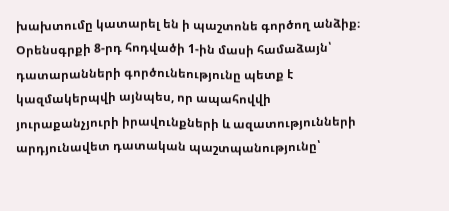խախտումը կատարել են ի պաշտոնե գործող անձիք։
Օրենսգրքի 8-րդ հոդվածի 1-ին մասի համաձայն՝ դատարանների գործունեությունը պետք է կազմակերպվի այնպես, որ ապահովվի յուրաքանչյուրի իրավունքների և ազատությունների արդյունավետ դատական պաշտպանությունը՝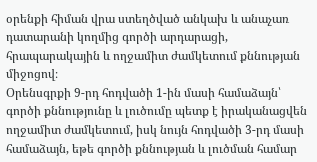օրենքի հիման վրա ստեղծված անկախ և անաչառ դատարանի կողմից գործի արդարացի, հրապարակային և ողջամիտ ժամկետում քննության միջոցով։
Օրենսգրքի 9-րդ հոդվածի 1-ին մասի համաձայն՝ գործի քննությունը և լուծումը պետք է իրականացվեն ողջամիտ ժամկետում, իսկ նույն հոդվածի 3-րդ մասի համաձայն, եթե գործի քննության և լուծման համար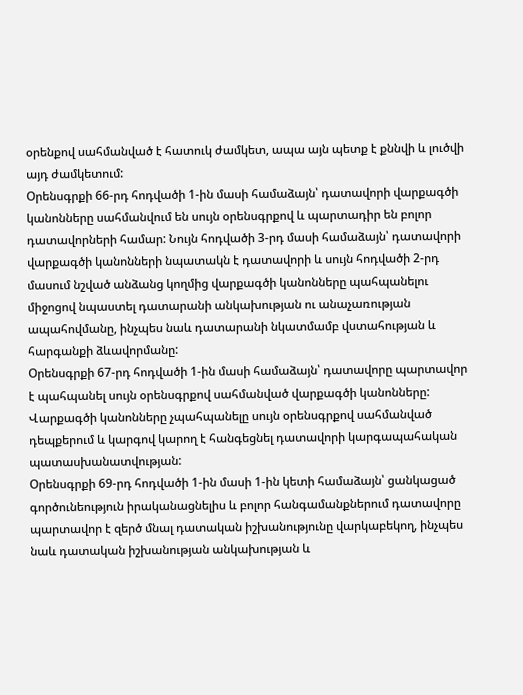օրենքով սահմանված է հատուկ ժամկետ, ապա այն պետք է քննվի և լուծվի այդ ժամկետում:
Օրենսգրքի 66-րդ հոդվածի 1-ին մասի համաձայն՝ դատավորի վարքագծի կանոնները սահմանվում են սույն օրենսգրքով և պարտադիր են բոլոր դատավորների համար: Նույն հոդվածի 3-րդ մասի համաձայն՝ դատավորի վարքագծի կանոնների նպատակն է դատավորի և սույն հոդվածի 2-րդ մասում նշված անձանց կողմից վարքագծի կանոնները պահպանելու միջոցով նպաստել դատարանի անկախության ու անաչառության ապահովմանը, ինչպես նաև դատարանի նկատմամբ վստահության և հարգանքի ձևավորմանը:
Օրենսգրքի 67-րդ հոդվածի 1-ին մասի համաձայն՝ դատավորը պարտավոր է պահպանել սույն օրենսգրքով սահմանված վարքագծի կանոնները: Վարքագծի կանոնները չպահպանելը սույն օրենսգրքով սահմանված դեպքերում և կարգով կարող է հանգեցնել դատավորի կարգապահական պատասխանատվության:
Օրենսգրքի 69-րդ հոդվածի 1-ին մասի 1-ին կետի համաձայն՝ ցանկացած գործունեություն իրականացնելիս և բոլոր հանգամանքներում դատավորը պարտավոր է զերծ մնալ դատական իշխանությունը վարկաբեկող, ինչպես նաև դատական իշխանության անկախության և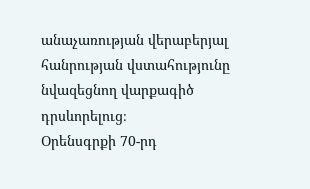անաչառության վերաբերյալ հանրության վստահությունը նվազեցնող վարքագիծ դրսևորելուց։
Օրենսգրքի 70-րդ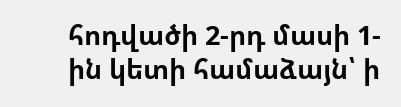հոդվածի 2-րդ մասի 1-ին կետի համաձայն՝ ի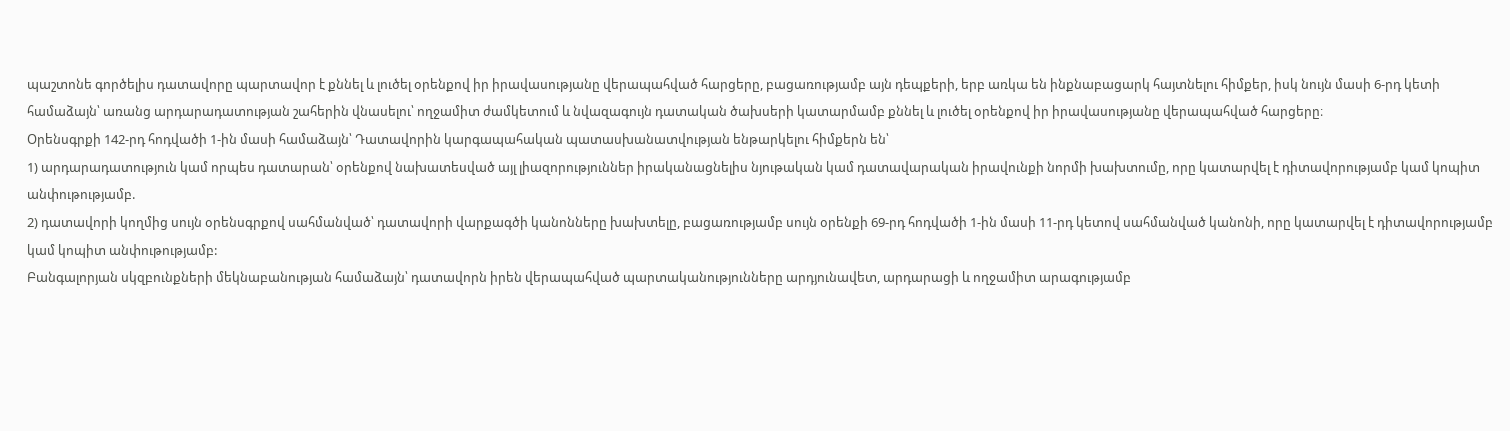պաշտոնե գործելիս դատավորը պարտավոր է քննել և լուծել օրենքով իր իրավասությանը վերապահված հարցերը, բացառությամբ այն դեպքերի, երբ առկա են ինքնաբացարկ հայտնելու հիմքեր, իսկ նույն մասի 6-րդ կետի համաձայն՝ առանց արդարադատության շահերին վնասելու՝ ողջամիտ ժամկետում և նվազագույն դատական ծախսերի կատարմամբ քննել և լուծել օրենքով իր իրավասությանը վերապահված հարցերը։
Օրենսգրքի 142-րդ հոդվածի 1-ին մասի համաձայն՝ Դատավորին կարգապահական պատասխանատվության ենթարկելու հիմքերն են՝
1) արդարադատություն կամ որպես դատարան՝ օրենքով նախատեսված այլ լիազորություններ իրականացնելիս նյութական կամ դատավարական իրավունքի նորմի խախտումը, որը կատարվել է դիտավորությամբ կամ կոպիտ անփութությամբ.
2) դատավորի կողմից սույն օրենսգրքով սահմանված՝ դատավորի վարքագծի կանոնները խախտելը, բացառությամբ սույն օրենքի 69-րդ հոդվածի 1-ին մասի 11-րդ կետով սահմանված կանոնի, որը կատարվել է դիտավորությամբ կամ կոպիտ անփութությամբ:
Բանգալորյան սկզբունքների մեկնաբանության համաձայն՝ դատավորն իրեն վերապահված պարտականությունները արդյունավետ, արդարացի և ողջամիտ արագությամբ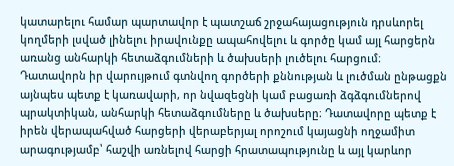կատարելու համար պարտավոր է պատշաճ շրջահայացություն դրսևորել կողմերի լսված լինելու իրավունքը ապահովելու և գործը կամ այլ հարցերն առանց անհարկի հետաձգումների և ծախսերի լուծելու հարցում։ Դատավորն իր վարույթում գտնվող գործերի քննության և լուծման ընթացքն այնպես պետք է կառավարի, որ նվազեցնի կամ բացառի ձգձգումներով պրակտիկան, անհարկի հետաձգումները և ծախսերը։ Դատավորը պետք է իրեն վերապահված հարցերի վերաբերյալ որոշում կայացնի ողջամիտ արագությամբ՝ հաշվի առնելով հարցի հրատապությունը և այլ կարևոր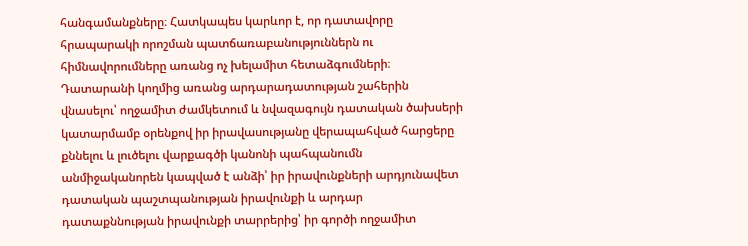հանգամանքները։ Հատկապես կարևոր է, որ դատավորը հրապարակի որոշման պատճառաբանություններն ու հիմնավորումները առանց ոչ խելամիտ հետաձգումների։
Դատարանի կողմից առանց արդարադատության շահերին վնասելու՝ ողջամիտ ժամկետում և նվազագույն դատական ծախսերի կատարմամբ օրենքով իր իրավասությանը վերապահված հարցերը քննելու և լուծելու վարքագծի կանոնի պահպանումն անմիջականորեն կապված է անձի՝ իր իրավունքների արդյունավետ դատական պաշտպանության իրավունքի և արդար դատաքննության իրավունքի տարրերից՝ իր գործի ողջամիտ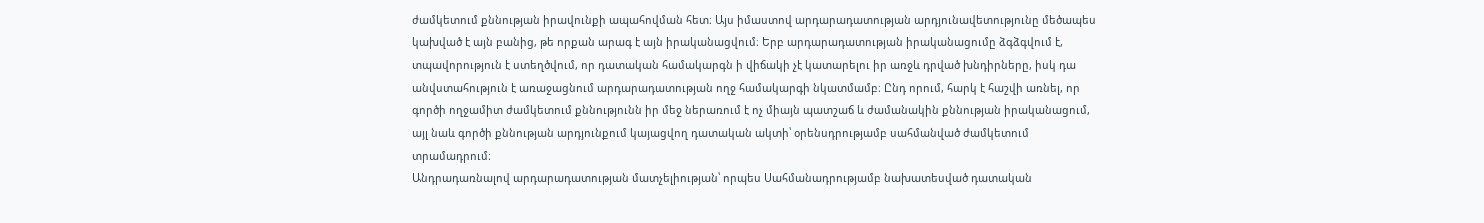ժամկետում քննության իրավունքի ապահովման հետ։ Այս իմաստով արդարադատության արդյունավետությունը մեծապես կախված է այն բանից, թե որքան արագ է այն իրականացվում։ Երբ արդարադատության իրականացումը ձգձգվում է, տպավորություն է ստեղծվում, որ դատական համակարգն ի վիճակի չէ կատարելու իր առջև դրված խնդիրները, իսկ դա անվստահություն է առաջացնում արդարադատության ողջ համակարգի նկատմամբ։ Ընդ որում, հարկ է հաշվի առնել, որ գործի ողջամիտ ժամկետում քննությունն իր մեջ ներառում է ոչ միայն պատշաճ և ժամանակին քննության իրականացում, այլ նաև գործի քննության արդյունքում կայացվող դատական ակտի՝ օրենսդրությամբ սահմանված ժամկետում տրամադրում։
Անդրադառնալով արդարադատության մատչելիության՝ որպես Սահմանադրությամբ նախատեսված դատական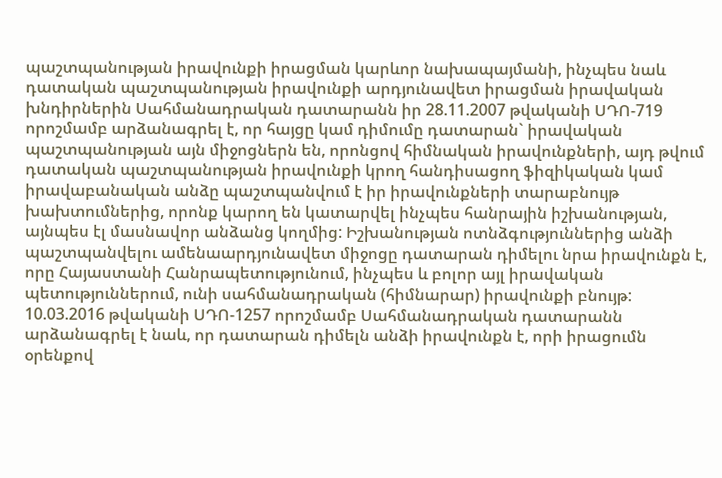պաշտպանության իրավունքի իրացման կարևոր նախապայմանի, ինչպես նաև դատական պաշտպանության իրավունքի արդյունավետ իրացման իրավական խնդիրներին Սահմանադրական դատարանն իր 28.11.2007 թվականի ՍԴՈ-719 որոշմամբ արձանագրել է, որ հայցը կամ դիմումը դատարան` իրավական պաշտպանության այն միջոցներն են, որոնցով հիմնական իրավունքների, այդ թվում դատական պաշտպանության իրավունքի կրող հանդիսացող ֆիզիկական կամ իրավաբանական անձը պաշտպանվում է իր իրավունքների տարաբնույթ խախտումներից, որոնք կարող են կատարվել ինչպես հանրային իշխանության, այնպես էլ մասնավոր անձանց կողմից: Իշխանության ոտնձգություններից անձի պաշտպանվելու ամենաարդյունավետ միջոցը դատարան դիմելու նրա իրավունքն է, որը Հայաստանի Հանրապետությունում, ինչպես և բոլոր այլ իրավական պետություններում, ունի սահմանադրական (հիմնարար) իրավունքի բնույթ:
10.03.2016 թվականի ՍԴՈ-1257 որոշմամբ Սահմանադրական դատարանն արձանագրել է նաև, որ դատարան դիմելն անձի իրավունքն է, որի իրացումն օրենքով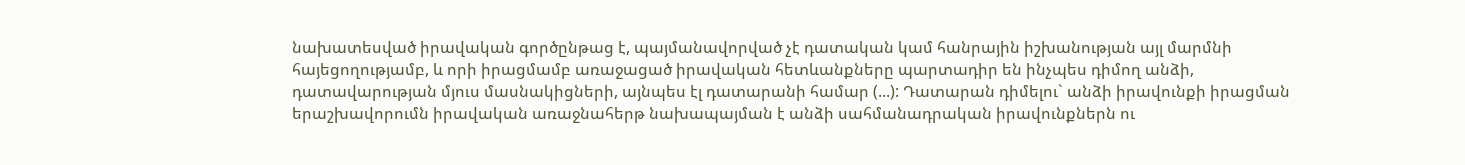նախատեսված իրավական գործընթաց է, պայմանավորված չէ դատական կամ հանրային իշխանության այլ մարմնի հայեցողությամբ, և որի իրացմամբ առաջացած իրավական հետևանքները պարտադիր են ինչպես դիմող անձի, դատավարության մյուս մասնակիցների, այնպես էլ դատարանի համար (...): Դատարան դիմելու` անձի իրավունքի իրացման երաշխավորումն իրավական առաջնահերթ նախապայման է անձի սահմանադրական իրավունքներն ու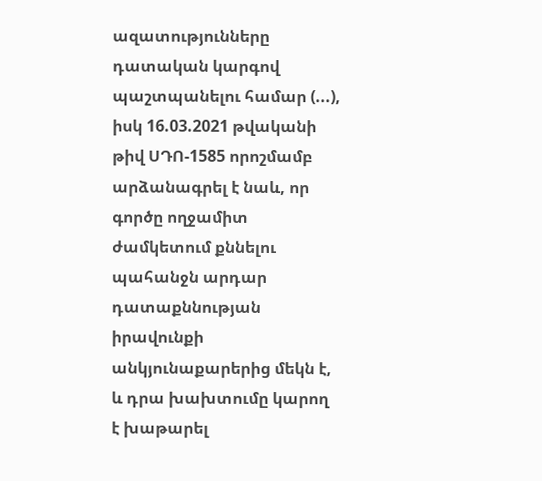ազատությունները դատական կարգով պաշտպանելու համար (...), իսկ 16.03.2021 թվականի թիվ ՍԴՈ-1585 որոշմամբ արձանագրել է նաև, որ գործը ողջամիտ ժամկետում քննելու պահանջն արդար դատաքննության իրավունքի անկյունաքարերից մեկն է, և դրա խախտումը կարող է խաթարել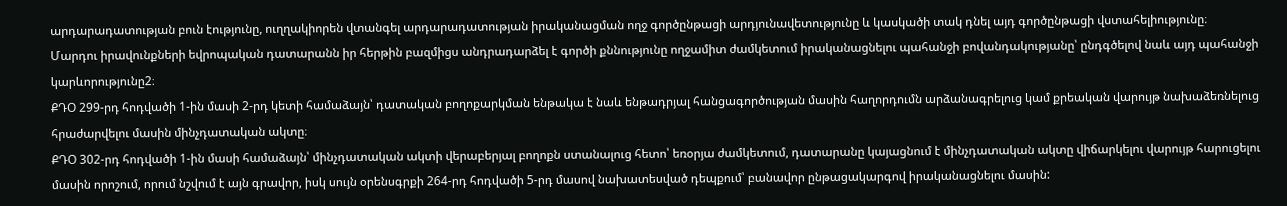արդարադատության բուն էությունը, ուղղակիորեն վտանգել արդարադատության իրականացման ողջ գործընթացի արդյունավետությունը և կասկածի տակ դնել այդ գործընթացի վստահելիությունը։
Մարդու իրավունքների եվրոպական դատարանն իր հերթին բազմիցս անդրադարձել է գործի քննությունը ողջամիտ ժամկետում իրականացնելու պահանջի բովանդակությանը՝ ընդգծելով նաև այդ պահանջի կարևորությունը2։
ՔԴՕ 299-րդ հոդվածի 1-ին մասի 2-րդ կետի համաձայն՝ դատական բողոքարկման ենթակա է նաև ենթադրյալ հանցագործության մասին հաղորդումն արձանագրելուց կամ քրեական վարույթ նախաձեռնելուց հրաժարվելու մասին մինչդատական ակտը։
ՔԴՕ 302-րդ հոդվածի 1-ին մասի համաձայն՝ մինչդատական ակտի վերաբերյալ բողոքն ստանալուց հետո՝ եռօրյա ժամկետում, դատարանը կայացնում է մինչդատական ակտը վիճարկելու վարույթ հարուցելու մասին որոշում, որում նշվում է այն գրավոր, իսկ սույն օրենսգրքի 264-րդ հոդվածի 5-րդ մասով նախատեսված դեպքում՝ բանավոր ընթացակարգով իրականացնելու մասին: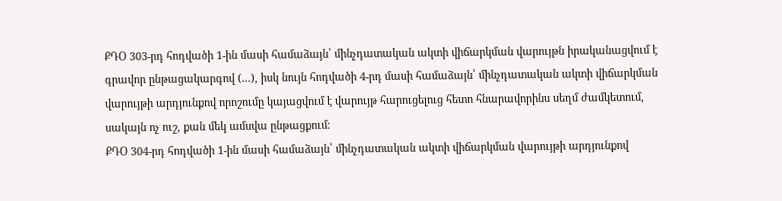ՔԴՕ 303-րդ հոդվածի 1-ին մասի համաձայն՝ մինչդատական ակտի վիճարկման վարույթն իրականացվում է գրավոր ընթացակարգով (...), իսկ նույն հոդվածի 4-րդ մասի համաձայն՝ մինչդատական ակտի վիճարկման վարույթի արդյունքով որոշումը կայացվում է վարույթ հարուցելուց հետո հնարավորինս սեղմ ժամկետում, սակայն ոչ ուշ, քան մեկ ամսվա ընթացքում։
ՔԴՕ 304-րդ հոդվածի 1-ին մասի համաձայն՝ մինչդատական ակտի վիճարկման վարույթի արդյունքով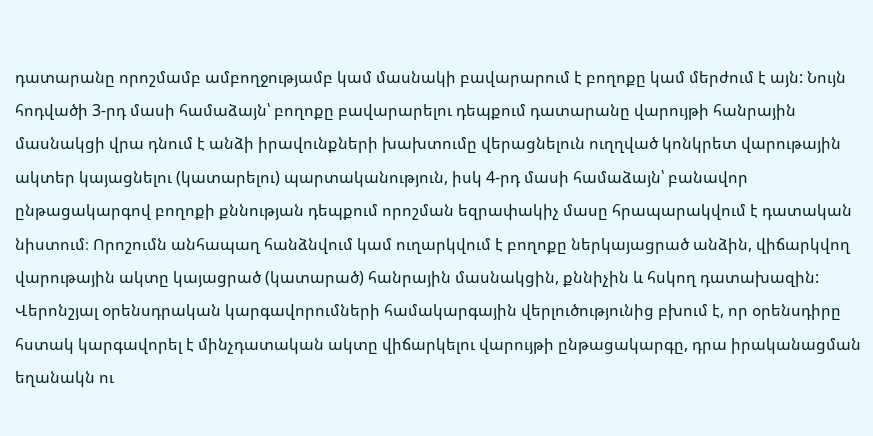դատարանը որոշմամբ ամբողջությամբ կամ մասնակի բավարարում է բողոքը կամ մերժում է այն: Նույն հոդվածի 3-րդ մասի համաձայն՝ բողոքը բավարարելու դեպքում դատարանը վարույթի հանրային մասնակցի վրա դնում է անձի իրավունքների խախտումը վերացնելուն ուղղված կոնկրետ վարութային ակտեր կայացնելու (կատարելու) պարտականություն, իսկ 4-րդ մասի համաձայն՝ բանավոր ընթացակարգով բողոքի քննության դեպքում որոշման եզրափակիչ մասը հրապարակվում է դատական նիստում։ Որոշումն անհապաղ հանձնվում կամ ուղարկվում է բողոքը ներկայացրած անձին, վիճարկվող վարութային ակտը կայացրած (կատարած) հանրային մասնակցին, քննիչին և հսկող դատախազին:
Վերոնշյալ օրենսդրական կարգավորումների համակարգային վերլուծությունից բխում է, որ օրենսդիրը հստակ կարգավորել է մինչդատական ակտը վիճարկելու վարույթի ընթացակարգը, դրա իրականացման եղանակն ու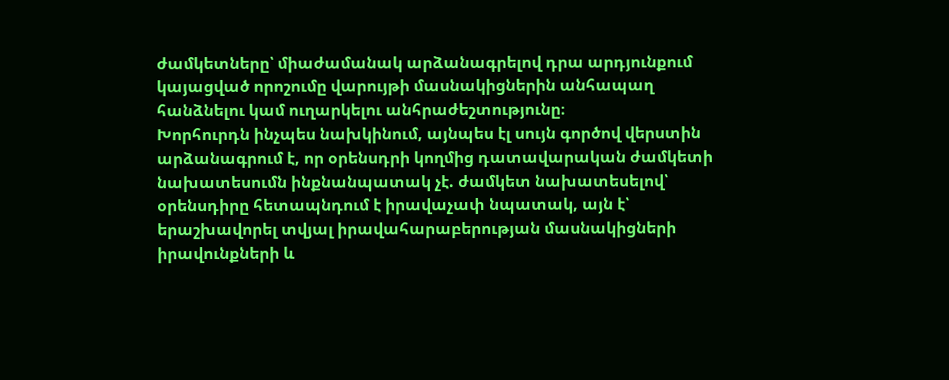ժամկետները՝ միաժամանակ արձանագրելով դրա արդյունքում կայացված որոշումը վարույթի մասնակիցներին անհապաղ հանձնելու կամ ուղարկելու անհրաժեշտությունը։
Խորհուրդն ինչպես նախկինում, այնպես էլ սույն գործով վերստին արձանագրում է, որ օրենսդրի կողմից դատավարական ժամկետի նախատեսումն ինքնանպատակ չէ. ժամկետ նախատեսելով՝ օրենսդիրը հետապնդում է իրավաչափ նպատակ, այն է՝ երաշխավորել տվյալ իրավահարաբերության մասնակիցների իրավունքների և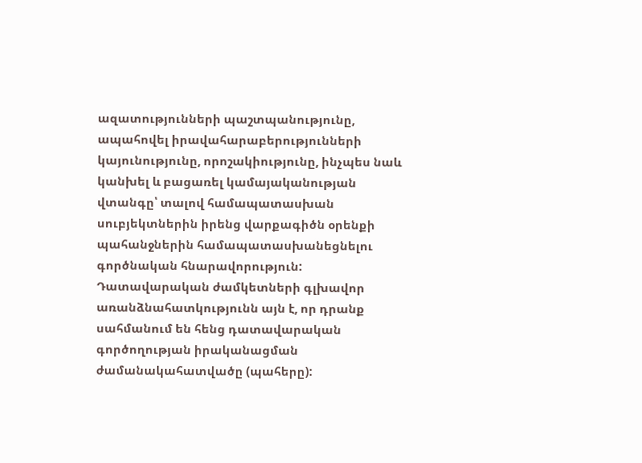ազատությունների պաշտպանությունը, ապահովել իրավահարաբերությունների կայունությունը, որոշակիությունը, ինչպես նաև կանխել և բացառել կամայականության վտանգը՝ տալով համապատասխան սուբյեկտներին իրենց վարքագիծն օրենքի պահանջներին համապատասխանեցնելու գործնական հնարավորություն:
Դատավարական ժամկետների գլխավոր առանձնահատկությունն այն է, որ դրանք սահմանում են հենց դատավարական գործողության իրականացման ժամանակահատվածը (պահերը):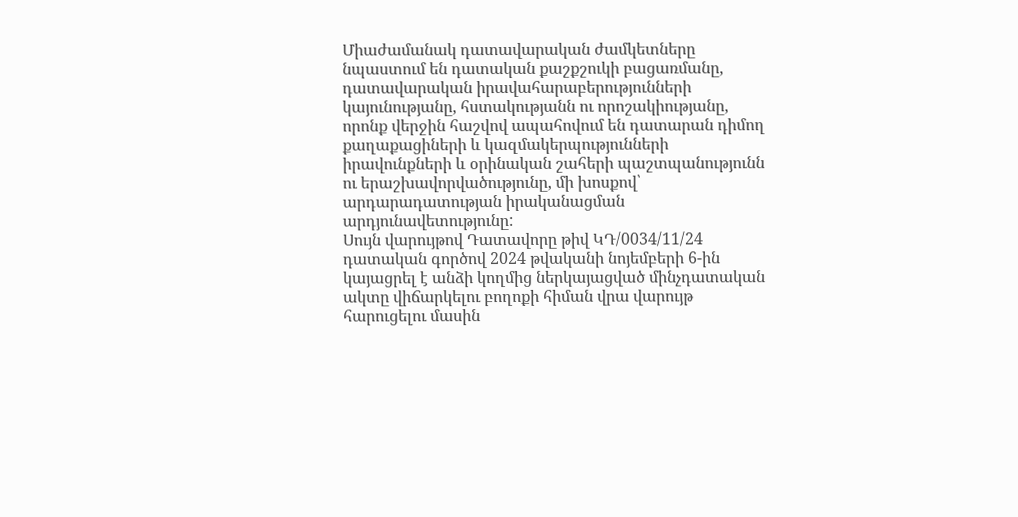Միաժամանակ դատավարական ժամկետները նպաստում են դատական քաշքշուկի բացառմանը, դատավարական իրավահարաբերությունների կայունությանը, հստակությանն ու որոշակիությանը, որոնք վերջին հաշվով ապահովում են դատարան դիմող քաղաքացիների և կազմակերպությունների իրավունքների և օրինական շահերի պաշտպանությունն ու երաշխավորվածությունը, մի խոսքով՝ արդարադատության իրականացման արդյունավետությունը:
Սույն վարույթով Դատավորը թիվ ԿԴ/0034/11/24 դատական գործով 2024 թվականի նոյեմբերի 6-ին կայացրել է անձի կողմից ներկայացված մինչդատական ակտը վիճարկելու բողոքի հիման վրա վարույթ հարուցելու մասին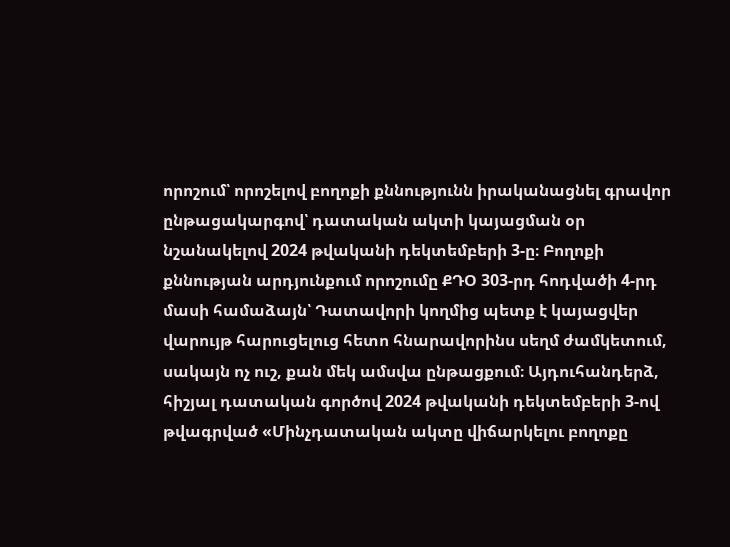որոշում՝ որոշելով բողոքի քննությունն իրականացնել գրավոր ընթացակարգով՝ դատական ակտի կայացման օր նշանակելով 2024 թվականի դեկտեմբերի 3-ը։ Բողոքի քննության արդյունքում որոշումը ՔԴՕ 303-րդ հոդվածի 4-րդ մասի համաձայն՝ Դատավորի կողմից պետք է կայացվեր վարույթ հարուցելուց հետո հնարավորինս սեղմ ժամկետում, սակայն ոչ ուշ, քան մեկ ամսվա ընթացքում։ Այդուհանդերձ, հիշյալ դատական գործով 2024 թվականի դեկտեմբերի 3-ով թվագրված «Մինչդատական ակտը վիճարկելու բողոքը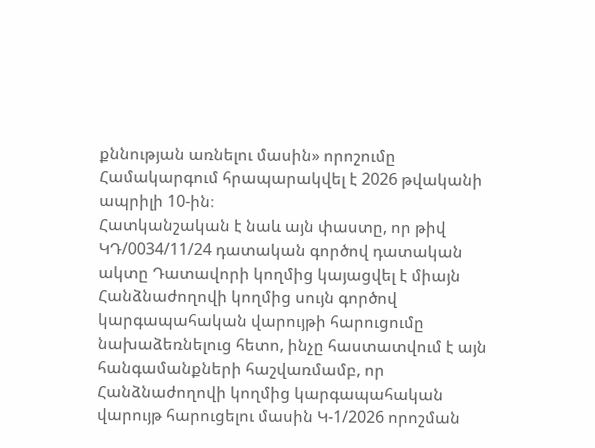քննության առնելու մասին» որոշումը Համակարգում հրապարակվել է 2026 թվականի ապրիլի 10-ին։
Հատկանշական է նաև այն փաստը, որ թիվ ԿԴ/0034/11/24 դատական գործով դատական ակտը Դատավորի կողմից կայացվել է միայն Հանձնաժողովի կողմից սույն գործով կարգապահական վարույթի հարուցումը նախաձեռնելուց հետո, ինչը հաստատվում է այն հանգամանքների հաշվառմամբ, որ Հանձնաժողովի կողմից կարգապահական վարույթ հարուցելու մասին Կ-1/2026 որոշման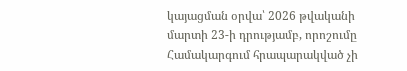կայացման օրվա՝ 2026 թվականի մարտի 23-ի դրությամբ, որոշումը Համակարգում հրապարակված չի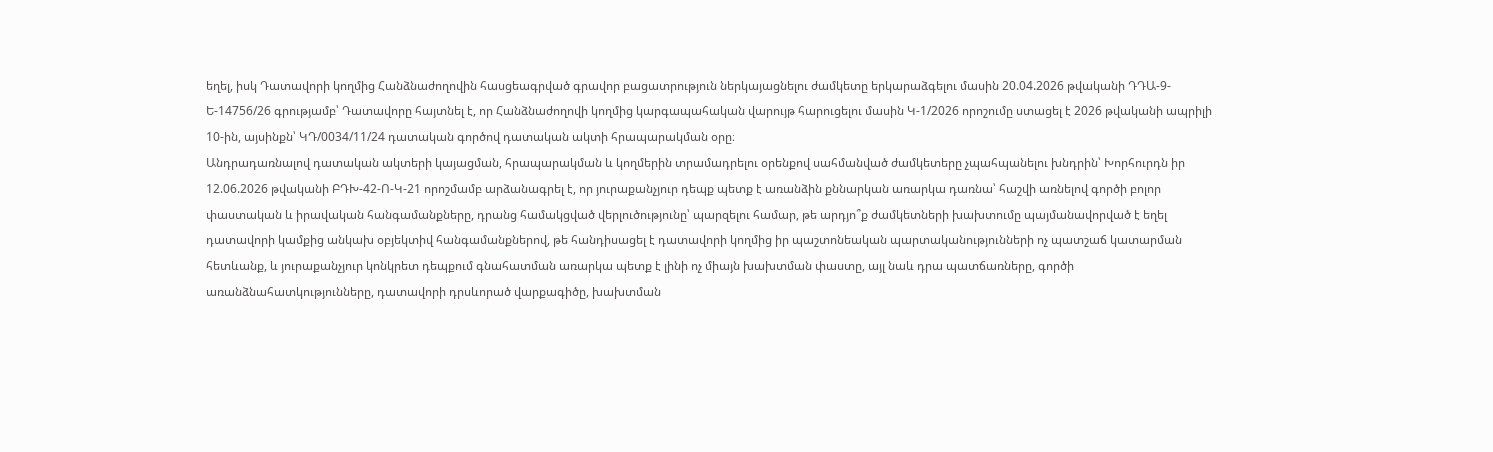եղել, իսկ Դատավորի կողմից Հանձնաժողովին հասցեագրված գրավոր բացատրություն ներկայացնելու ժամկետը երկարաձգելու մասին 20.04.2026 թվականի ԴԴԱ-9-Ե-14756/26 գրությամբ՝ Դատավորը հայտնել է, որ Հանձնաժողովի կողմից կարգապահական վարույթ հարուցելու մասին Կ-1/2026 որոշումը ստացել է 2026 թվականի ապրիլի 10-ին, այսինքն՝ ԿԴ/0034/11/24 դատական գործով դատական ակտի հրապարակման օրը։
Անդրադառնալով դատական ակտերի կայացման, հրապարակման և կողմերին տրամադրելու օրենքով սահմանված ժամկետերը չպահպանելու խնդրին՝ Խորհուրդն իր 12.06.2026 թվականի ԲԴԽ-42-Ո-Կ-21 որոշմամբ արձանագրել է, որ յուրաքանչյուր դեպք պետք է առանձին քննարկան առարկա դառնա՝ հաշվի առնելով գործի բոլոր փաստական և իրավական հանգամանքները, դրանց համակցված վերլուծությունը՝ պարզելու համար, թե արդյո՞ք ժամկետների խախտումը պայմանավորված է եղել դատավորի կամքից անկախ օբյեկտիվ հանգամանքներով, թե հանդիսացել է դատավորի կողմից իր պաշտոնեական պարտականությունների ոչ պատշաճ կատարման հետևանք, և յուրաքանչյուր կոնկրետ դեպքում գնահատման առարկա պետք է լինի ոչ միայն խախտման փաստը, այլ նաև դրա պատճառները, գործի առանձնահատկությունները, դատավորի դրսևորած վարքագիծը, խախտման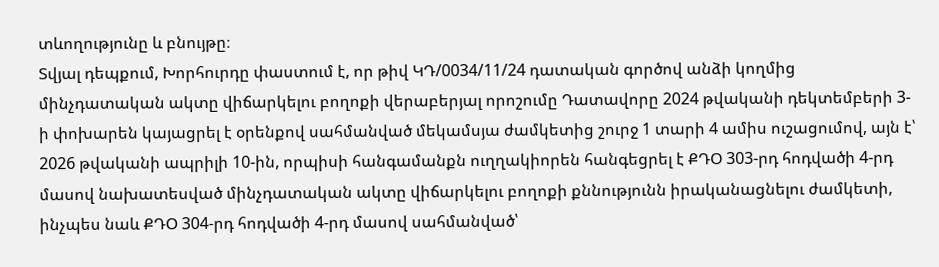տևողությունը և բնույթը։
Տվյալ դեպքում, Խորհուրդը փաստում է, որ թիվ ԿԴ/0034/11/24 դատական գործով անձի կողմից մինչդատական ակտը վիճարկելու բողոքի վերաբերյալ որոշումը Դատավորը 2024 թվականի դեկտեմբերի 3-ի փոխարեն կայացրել է օրենքով սահմանված մեկամսյա ժամկետից շուրջ 1 տարի 4 ամիս ուշացումով, այն է՝ 2026 թվականի ապրիլի 10-ին, որպիսի հանգամանքն ուղղակիորեն հանգեցրել է ՔԴՕ 303-րդ հոդվածի 4-րդ մասով նախատեսված մինչդատական ակտը վիճարկելու բողոքի քննությունն իրականացնելու ժամկետի, ինչպես նաև ՔԴՕ 304-րդ հոդվածի 4-րդ մասով սահմանված՝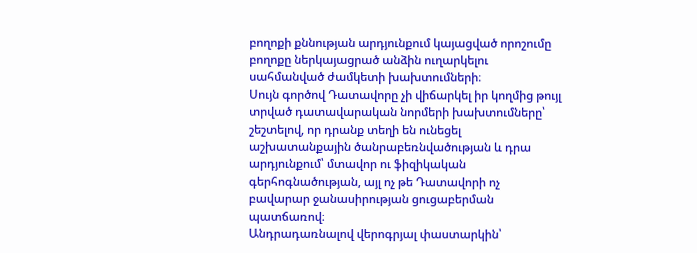բողոքի քննության արդյունքում կայացված որոշումը բողոքը ներկայացրած անձին ուղարկելու սահմանված ժամկետի խախտումների։
Սույն գործով Դատավորը չի վիճարկել իր կողմից թույլ տրված դատավարական նորմերի խախտումները՝ շեշտելով, որ դրանք տեղի են ունեցել աշխատանքային ծանրաբեռնվածության և դրա արդյունքում՝ մտավոր ու ֆիզիկական գերհոգնածության, այլ ոչ թե Դատավորի ոչ բավարար ջանասիրության ցուցաբերման պատճառով։
Անդրադառնալով վերոգրյալ փաստարկին՝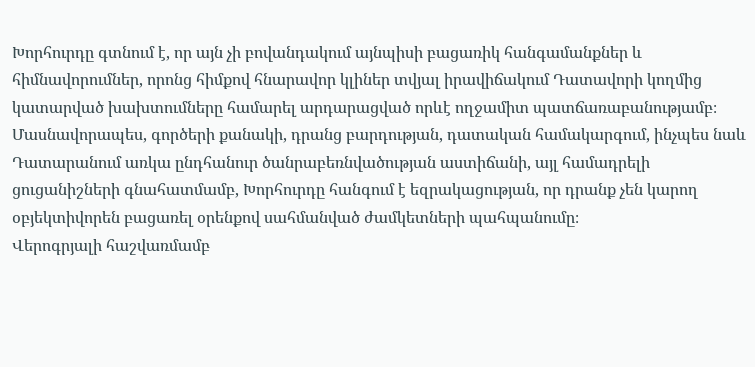Խորհուրդը գտնում է, որ այն չի բովանդակում այնպիսի բացառիկ հանգամանքներ և հիմնավորումներ, որոնց հիմքով հնարավոր կլիներ տվյալ իրավիճակում Դատավորի կողմից կատարված խախտումները համարել արդարացված որևէ ողջամիտ պատճառաբանությամբ։ Մասնավորապես, գործերի քանակի, դրանց բարդության, դատական համակարգում, ինչպես նաև Դատարանում առկա ընդհանուր ծանրաբեռնվածության աստիճանի, այլ համադրելի ցուցանիշների գնահատմամբ, Խորհուրդը հանգում է եզրակացության, որ դրանք չեն կարող օբյեկտիվորեն բացառել օրենքով սահմանված ժամկետների պահպանումը։
Վերոգրյալի հաշվառմամբ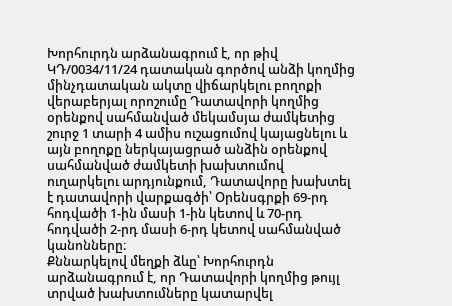Խորհուրդն արձանագրում է, որ թիվ ԿԴ/0034/11/24 դատական գործով անձի կողմից մինչդատական ակտը վիճարկելու բողոքի վերաբերյալ որոշումը Դատավորի կողմից օրենքով սահմանված մեկամսյա ժամկետից շուրջ 1 տարի 4 ամիս ուշացումով կայացնելու և այն բողոքը ներկայացրած անձին օրենքով սահմանված ժամկետի խախտումով ուղարկելու արդյունքում, Դատավորը խախտել է դատավորի վարքագծի՝ Օրենսգրքի 69-րդ հոդվածի 1-ին մասի 1-ին կետով և 70-րդ հոդվածի 2-րդ մասի 6-րդ կետով սահմանված կանոնները։
Քննարկելով մեղքի ձևը՝ Խորհուրդն արձանագրում է, որ Դատավորի կողմից թույլ տրված խախտումները կատարվել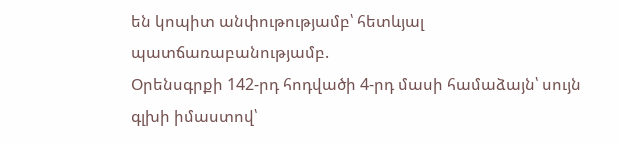են կոպիտ անփութությամբ՝ հետևյալ պատճառաբանությամբ.
Օրենսգրքի 142-րդ հոդվածի 4-րդ մասի համաձայն՝ սույն գլխի իմաստով՝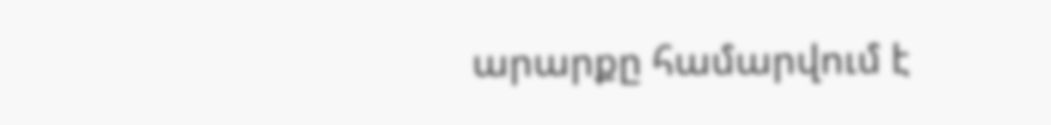արարքը համարվում է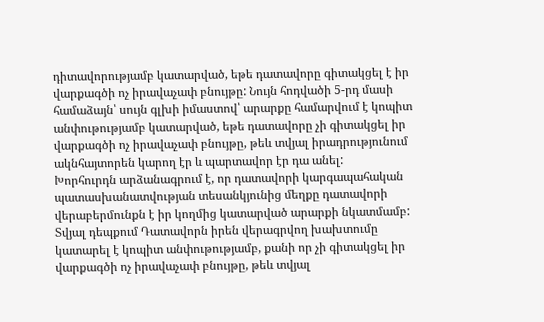դիտավորությամբ կատարված, եթե դատավորը գիտակցել է իր վարքագծի ոչ իրավաչափ բնույթը: Նույն հոդվածի 5-րդ մասի համաձայն՝ սույն գլխի իմաստով՝ արարքը համարվում է կոպիտ անփութությամբ կատարված, եթե դատավորը չի գիտակցել իր վարքագծի ոչ իրավաչափ բնույթը, թեև տվյալ իրադրությունում ակնհայտորեն կարող էր և պարտավոր էր դա անել:
Խորհուրդն արձանագրում է, որ դատավորի կարգապահական պատասխանատվության տեսանկյունից մեղքը դատավորի վերաբերմունքն է իր կողմից կատարված արարքի նկատմամբ:
Տվյալ դեպքում Դատավորն իրեն վերագրվող խախտումը կատարել է կոպիտ անփութությամբ, քանի որ չի գիտակցել իր վարքագծի ոչ իրավաչափ բնույթը, թեև տվյալ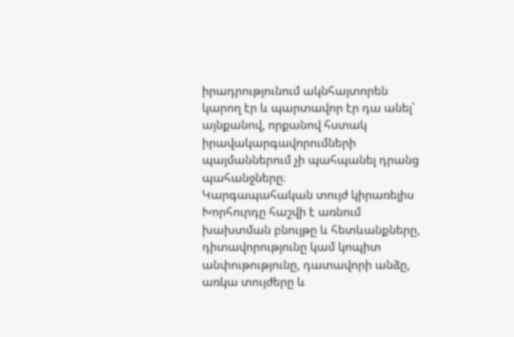իրադրությունում ակնհայտորեն կարող էր և պարտավոր էր դա անել՝ այնքանով, որքանով հստակ իրավակարգավորումների պայմաններում չի պահպանել դրանց պահանջները։
Կարգապահական տույժ կիրառելիս Խորհուրդը հաշվի է առնում խախտման բնույթը և հետևանքները, դիտավորությունը կամ կոպիտ անփութությունը, դատավորի անձը, առկա տույժերը և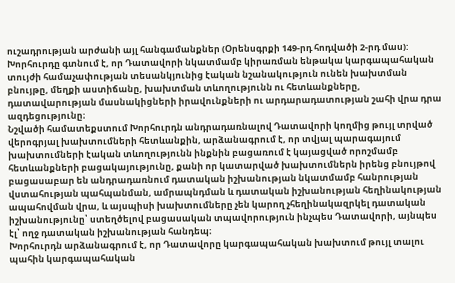ուշադրության արժանի այլ հանգամանքներ (Օրենսգրքի 149-րդ հոդվածի 2-րդ մաս):
Խորհուրդը գտնում է, որ Դատավորի նկատմամբ կիրառման ենթակա կարգապահական տույժի համաչափության տեսանկյունից էական նշանակություն ունեն խախտման բնույթը, մեղքի աստիճանը, խախտման տևողությունն ու հետևանքները, դատավարության մասնակիցների իրավունքների ու արդարադատության շահի վրա դրա ազդեցությունը։
Նշվածի համատեքստում Խորհուրդն անդրադառնալով Դատավորի կողմից թույլ տրված վերոգրյալ խախտումների հետևանքին, արձանագրում է, որ տվյալ պարագայում խախտումների էական տևողությունն ինքնին բացառում է կայացված որոշմամբ հետևանքների բացակայությունը, քանի որ կատարված խախտումներն իրենց բնույթով բացասաբար են անդրադառնում դատական իշխանության նկատմամբ հանրության վստահության պահպանման, ամրապնդման և դատական իշխանության հեղինակության ապահովման վրա, և այսպիսի խախտումները չեն կարող չհեղինակազրկել դատական իշխանությունը՝ ստեղծելով բացասական տպավորություն ինչպես Դատավորի, այնպես էլ՝ ողջ դատական իշխանության հանդեպ։
Խորհուրդն արձանագրում է, որ Դատավորը կարգապահական խախտում թույլ տալու պահին կարգապահական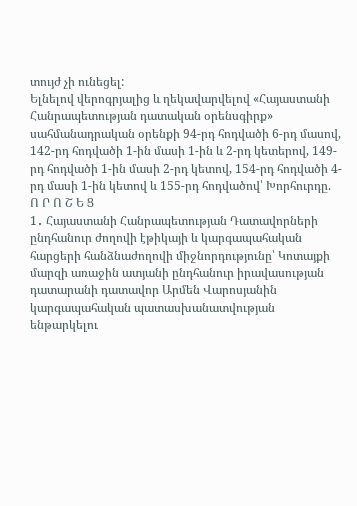տույժ չի ունեցել:
Ելնելով վերոգրյալից և ղեկավարվելով «Հայաստանի Հանրապետության դատական օրենսգիրք» սահմանադրական օրենքի 94-րդ հոդվածի 6-րդ մասով, 142-րդ հոդվածի 1-ին մասի 1-ին և 2-րդ կետերով, 149-րդ հոդվածի 1-ին մասի 2-րդ կետով, 154-րդ հոդվածի 4-րդ մասի 1-ին կետով և 155-րդ հոդվածով՝ Խորհուրդը.
Ո Ր Ո Շ Ե Ց
1․ Հայաստանի Հանրապետության Դատավորների ընդհանուր ժողովի էթիկայի և կարգապահական հարցերի հանձնաժողովի միջնորդությունը՝ Կոտայքի մարզի առաջին ատյանի ընդհանուր իրավասության դատարանի դատավոր Արմեն Վարոսյանին կարգապահական պատասխանատվության ենթարկելու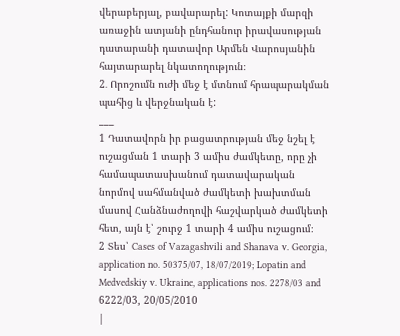վերաբերյալ, բավարարել: Կոտայքի մարզի առաջին ատյանի ընդհանուր իրավասության դատարանի դատավոր Արմեն Վարոսյանին հայտարարել նկատողություն։
2․ Որոշումն ուժի մեջ է մտնում հրապարակման պահից և վերջնական է:
___
1 Դատավորն իր բացատրության մեջ նշել է ուշացման 1 տարի 3 ամիս ժամկետը, որը չի համապատասխանում դատավարական նորմով սահմանված ժամկետի խախտման մասով Հանձնաժողովի հաշվարկած ժամկետի հետ, այն է՝ շուրջ 1 տարի 4 ամիս ուշացում։
2 Տես՝ Cases of Vazagashvili and Shanava v. Georgia, application no. 50375/07, 18/07/2019; Lopatin and Medvedskiy v. Ukraine, applications nos. 2278/03 and 6222/03, 20/05/2010
|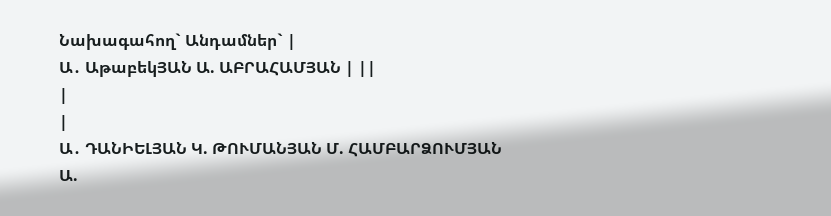Նախագահող` Անդամներ` |
Ա․ ԱթաբեկՅԱՆ Ա. ԱԲՐԱՀԱՄՅԱՆ | ||
|
|
Ա․ ԴԱՆԻԵԼՅԱՆ Կ. ԹՈՒՄԱՆՅԱՆ Մ. ՀԱՄԲԱՐՁՈՒՄՅԱՆ Ա.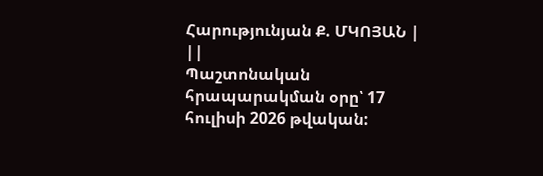Հարությունյան Ք. ՄԿՈՅԱՆ | ||
Պաշտոնական հրապարակման օրը՝ 17 հուլիսի 2026 թվական: